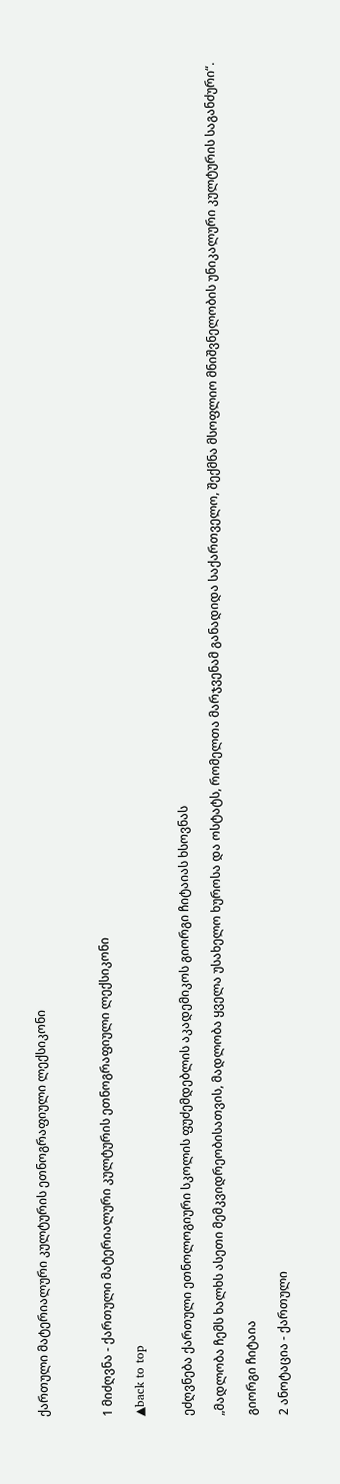ქართული მატერიალური კულტურის ეთნოგრაფიული ლექსიკონი



1 მიძღვნა - ქართული მატერიალური კულტურის ეთნოგრაფიული ლექსიკონი

▲back to top


ეძღვნება ქართული ეთნოლოგიური სკოლის ფუძემდებლის აკადემიკოს გიორგი ჩიტაიას ხსოვნას

„მადლობა ჩემს ხალხს ასეთი მემკვიდრეობისათვის, მადლობა ყველა უსახელო ხუროსა და ოსტატს, რომელთა მარჯვენამ განადიდა საქართველო, შექმნა მსოფლიო მნიშვნელობის უნიკალური კულტურის საგანძური“.

გიორგი ჩიტაია

2 ანოტაცია - ქართული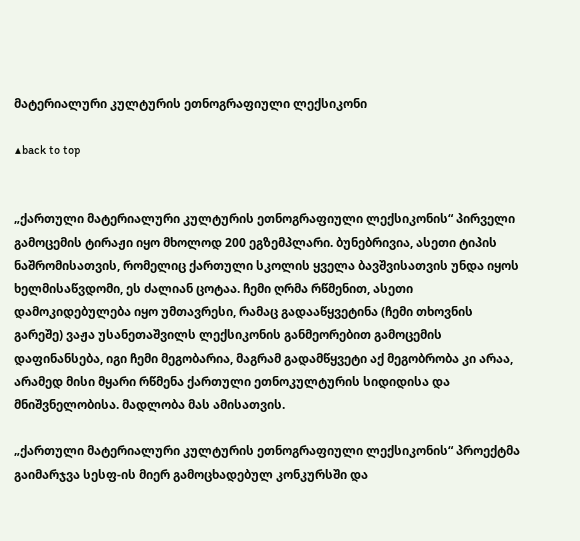მატერიალური კულტურის ეთნოგრაფიული ლექსიკონი

▲back to top


„ქართული მატერიალური კულტურის ეთნოგრაფიული ლექსიკონის“ პირველი გამოცემის ტირაჟი იყო მხოლოდ 200 ეგზემპლარი. ბუნებრივია, ასეთი ტიპის ნაშრომისათვის, რომელიც ქართული სკოლის ყველა ბავშვისათვის უნდა იყოს ხელმისაწვდომი, ეს ძალიან ცოტაა. ჩემი ღრმა რწმენით, ასეთი დამოკიდებულება იყო უმთავრესი, რამაც გადააწყვეტინა (ჩემი თხოვნის გარეშე) ვაჟა უსანეთაშვილს ლექსიკონის განმეორებით გამოცემის დაფინანსება, იგი ჩემი მეგობარია, მაგრამ გადამწყვეტი აქ მეგობრობა კი არაა, არამედ მისი მყარი რწმენა ქართული ეთნოკულტურის სიდიდისა და მნიშვნელობისა. მადლობა მას ამისათვის.

„ქართული მატერიალური კულტურის ეთნოგრაფიული ლექსიკონის“ პროექტმა გაიმარჯვა სესფ-ის მიერ გამოცხადებულ კონკურსში და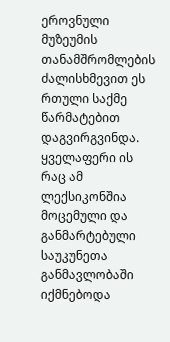ეროვნული მუზეუმის თანამშრომლების ძალისხმევით ეს რთული საქმე წარმატებით დაგვირგვინდა. ყველაფერი ის რაც ამ ლექსიკონშია მოცემული და განმარტებული საუკუნეთა განმავლობაში იქმნებოდა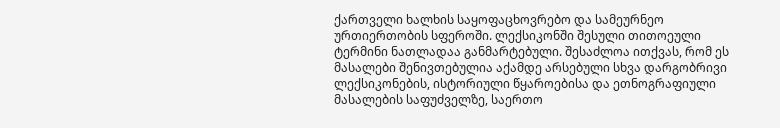ქართველი ხალხის საყოფაცხოვრებო და სამეურნეო ურთიერთობის სფეროში. ლექსიკონში შესული თითოეული ტერმინი ნათლადაა განმარტებული. შესაძლოა ითქვას, რომ ეს მასალები შენივთებულია აქამდე არსებული სხვა დარგობრივი ლექსიკონების, ისტორიული წყაროებისა და ეთნოგრაფიული მასალების საფუძველზე, საერთო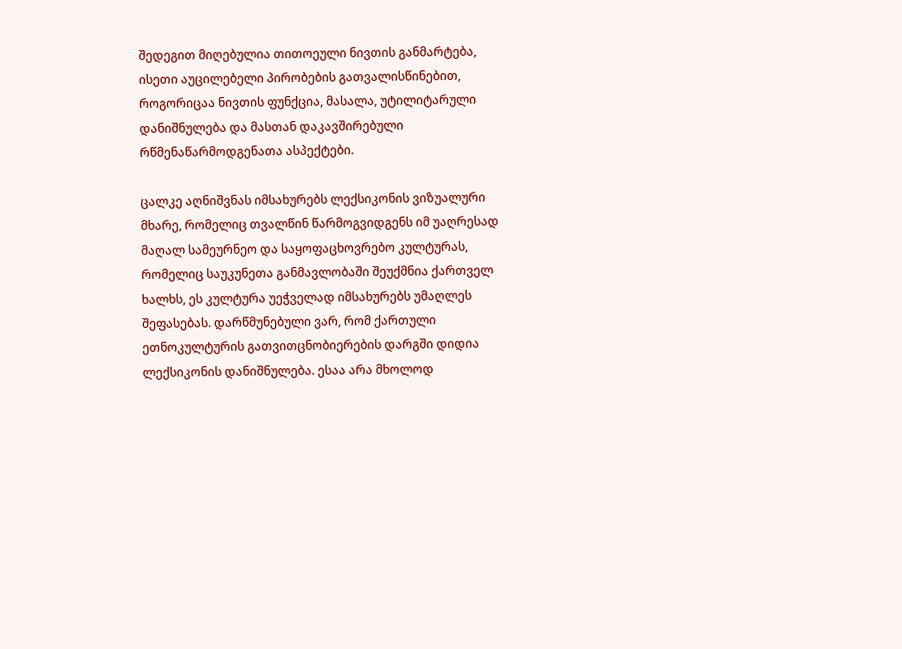შედეგით მიღებულია თითოეული ნივთის განმარტება, ისეთი აუცილებელი პირობების გათვალისწინებით, როგორიცაა ნივთის ფუნქცია, მასალა, უტილიტარული დანიშნულება და მასთან დაკავშირებული რწმენაწარმოდგენათა ასპექტები.

ცალკე აღნიშვნას იმსახურებს ლექსიკონის ვიზუალური მხარე, რომელიც თვალწინ წარმოგვიდგენს იმ უაღრესად მაღალ სამეურნეო და საყოფაცხოვრებო კულტურას, რომელიც საუკუნეთა განმავლობაში შეუქმნია ქართველ ხალხს, ეს კულტურა უეჭველად იმსახურებს უმაღლეს შეფასებას. დარწმუნებული ვარ, რომ ქართული ეთნოკულტურის გათვითცნობიერების დარგში დიდია ლექსიკონის დანიშნულება. ესაა არა მხოლოდ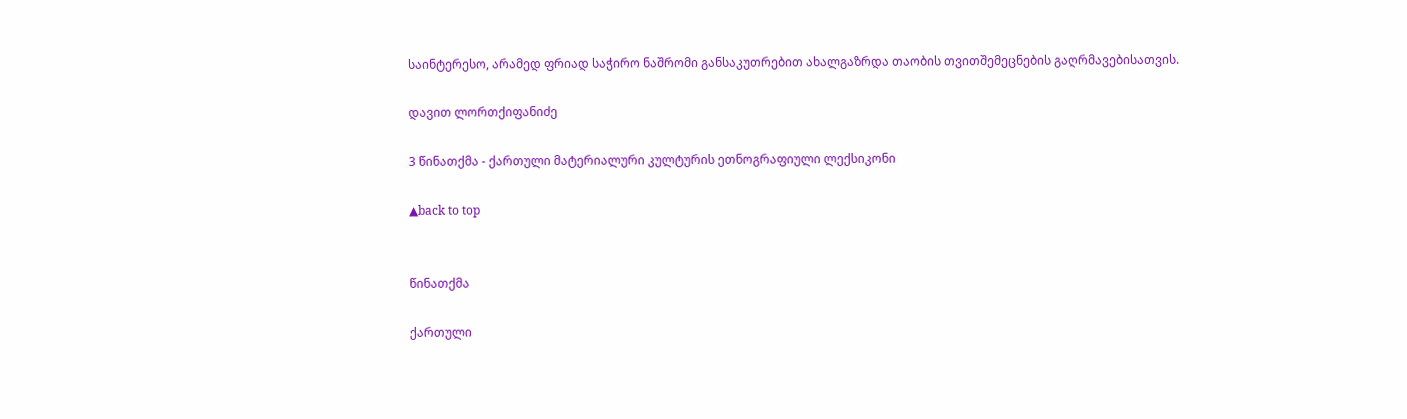საინტერესო, არამედ ფრიად საჭირო ნაშრომი განსაკუთრებით ახალგაზრდა თაობის თვითშემეცნების გაღრმავებისათვის.

დავით ლორთქიფანიძე

3 წინათქმა - ქართული მატერიალური კულტურის ეთნოგრაფიული ლექსიკონი

▲back to top


წინათქმა

ქართული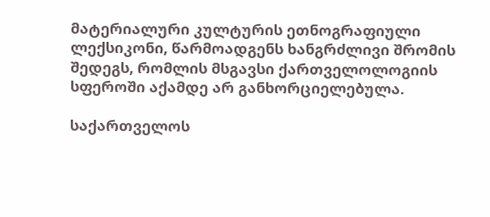მატერიალური კულტურის ეთნოგრაფიული ლექსიკონი, წარმოადგენს ხანგრძლივი შრომის შედეგს, რომლის მსგავსი ქართველოლოგიის სფეროში აქამდე არ განხორციელებულა.

საქართველოს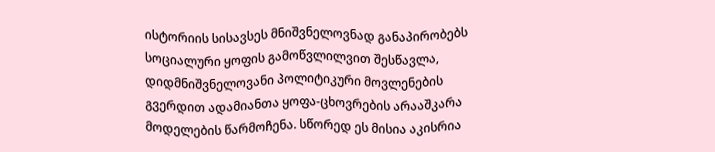ისტორიის სისავსეს მნიშვნელოვნად განაპირობებს სოციალური ყოფის გამოწვლილვით შესწავლა, დიდმნიშვნელოვანი პოლიტიკური მოვლენების გვერდით ადამიანთა ყოფა-ცხოვრების არააშკარა მოდელების წარმოჩენა. სწორედ ეს მისია აკისრია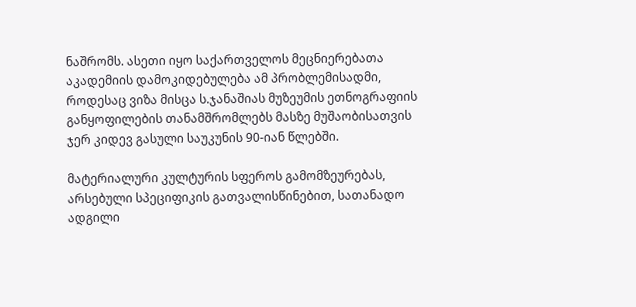ნაშრომს. ასეთი იყო საქართველოს მეცნიერებათა აკადემიის დამოკიდებულება ამ პრობლემისადმი, როდესაც ვიზა მისცა ს.ჯანაშიას მუზეუმის ეთნოგრაფიის განყოფილების თანამშრომლებს მასზე მუშაობისათვის ჯერ კიდევ გასული საუკუნის 90-იან წლებში.

მატერიალური კულტურის სფეროს გამომზეურებას, არსებული სპეციფიკის გათვალისწინებით, სათანადო ადგილი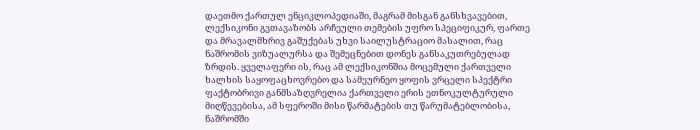დაეთმო ქართულ ენციკლოპედიაში, მაგრამ მისგან განსხვავებით, ლექსიკონი გვთავაზობს არჩეული თემების უფრო სპეციფიკურ, ფართე და მრავალმხრივ გაშუქებას უხვი საილუსტრაციო მასალით, რაც ნაშრომის ვიზუალურსა და შემეცნებით დონეს განსაკუთრებულად ზრდის. ყველაფერი ის, რაც ამ ლექსიკონშია მოცემული ქართველი ხალხის საყოფაცხოვრებო და სამეურნეო ყოფის ვრცელი სპექტრი ფაქტობრივი განმსაზღვრელია ქართველი ერის ეთნოკულტურული მიღწევებისა, ამ სფეროში მისი წარმატების თუ წარუმატებლობისა, ნაშრომში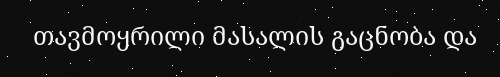თავმოყრილი მასალის გაცნობა და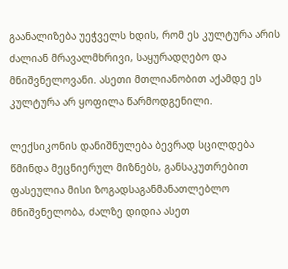გაანალიზება უეჭველს ხდის, რომ ეს კულტურა არის ძალიან მრავალმხრივი, საყურადღებო და მნიშვნელოვანი. ასეთი მთლიანობით აქამდე ეს კულტურა არ ყოფილა წარმოდგენილი.

ლექსიკონის დანიშნულება ბევრად სცილდება წმინდა მეცნიერულ მიზნებს, განსაკუთრებით ფასეულია მისი ზოგადსაგანმანათლებლო მნიშვნელობა, ძალზე დიდია ასეთ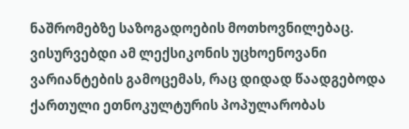ნაშრომებზე საზოგადოების მოთხოვნილებაც. ვისურვებდი ამ ლექსიკონის უცხოენოვანი ვარიანტების გამოცემას, რაც დიდად წაადგებოდა ქართული ეთნოკულტურის პოპულარობას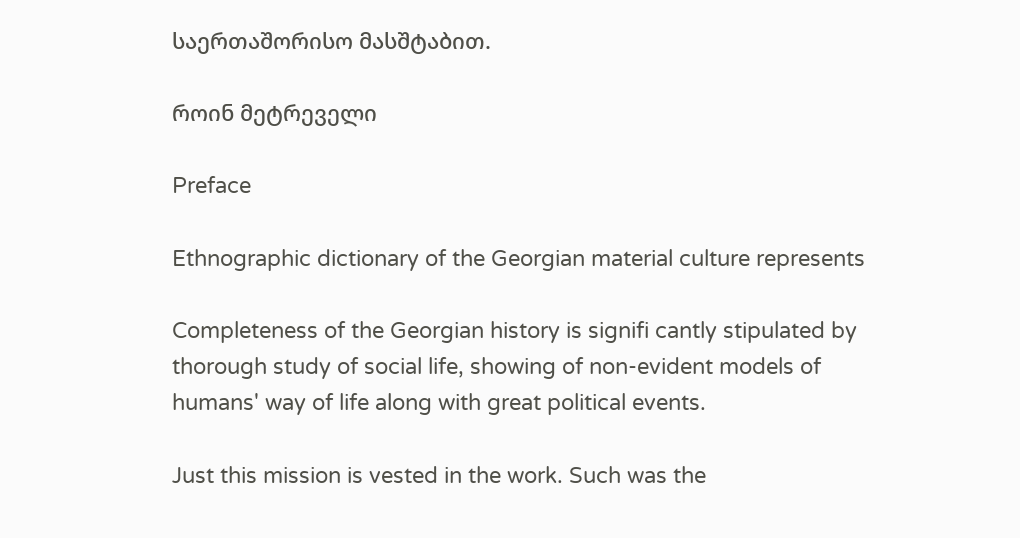საერთაშორისო მასშტაბით.

როინ მეტრეველი

Preface

Ethnographic dictionary of the Georgian material culture represents

Completeness of the Georgian history is signifi cantly stipulated by thorough study of social life, showing of non-evident models of humans' way of life along with great political events.

Just this mission is vested in the work. Such was the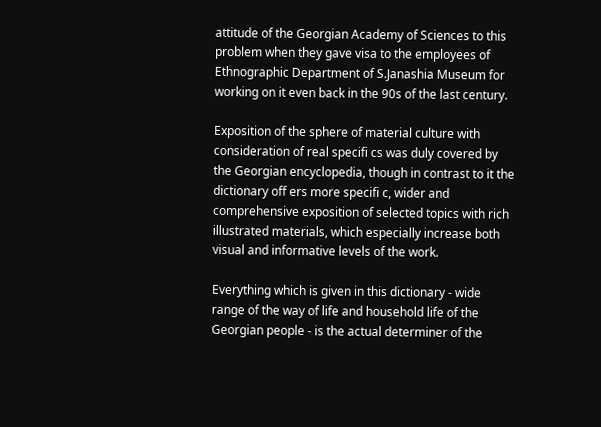attitude of the Georgian Academy of Sciences to this problem when they gave visa to the employees of Ethnographic Department of S.Janashia Museum for working on it even back in the 90s of the last century.

Exposition of the sphere of material culture with consideration of real specifi cs was duly covered by the Georgian encyclopedia, though in contrast to it the dictionary off ers more specifi c, wider and comprehensive exposition of selected topics with rich illustrated materials, which especially increase both visual and informative levels of the work.

Everything which is given in this dictionary - wide range of the way of life and household life of the Georgian people - is the actual determiner of the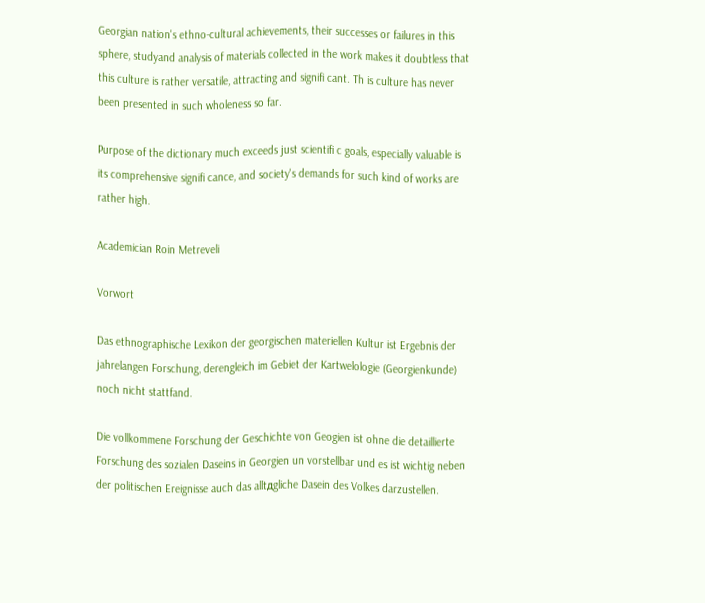Georgian nation's ethno-cultural achievements, their successes or failures in this sphere, studyand analysis of materials collected in the work makes it doubtless that this culture is rather versatile, attracting and signifi cant. Th is culture has never been presented in such wholeness so far.

Purpose of the dictionary much exceeds just scientifi c goals, especially valuable is its comprehensive signifi cance, and society's demands for such kind of works are rather high.

Academician Roin Metreveli

Vorwort

Das ethnographische Lexikon der georgischen materiellen Kultur ist Ergebnis der jahrelangen Forschung, derengleich im Gebiet der Kartwelologie (Georgienkunde) noch nicht stattfand.

Die vollkommene Forschung der Geschichte von Geogien ist ohne die detaillierte Forschung des sozialen Daseins in Georgien un vorstellbar und es ist wichtig neben der politischen Ereignisse auch das alltдgliche Dasein des Volkes darzustellen.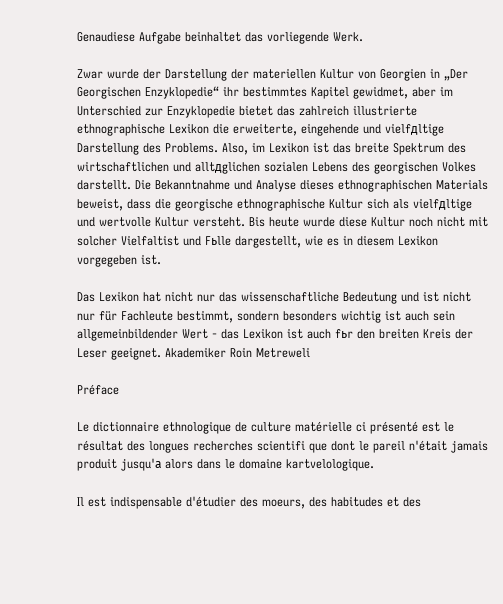Genaudiese Aufgabe beinhaltet das vorliegende Werk.

Zwar wurde der Darstellung der materiellen Kultur von Georgien in „Der Georgischen Enzyklopedie“ ihr bestimmtes Kapitel gewidmet, aber im Unterschied zur Enzyklopedie bietet das zahlreich illustrierte ethnographische Lexikon die erweiterte, eingehende und vielfдltige Darstellung des Problems. Also, im Lexikon ist das breite Spektrum des wirtschaftlichen und alltдglichen sozialen Lebens des georgischen Volkes darstellt. Die Bekanntnahme und Analyse dieses ethnographischen Materials beweist, dass die georgische ethnographische Kultur sich als vielfдltige und wertvolle Kultur versteht. Bis heute wurde diese Kultur noch nicht mit solcher Vielfaltist und Fьlle dargestellt, wie es in diesem Lexikon vorgegeben ist.

Das Lexikon hat nicht nur das wissenschaftliche Bedeutung und ist nicht nur für Fachleute bestimmt, sondern besonders wichtig ist auch sein allgemeinbildender Wert - das Lexikon ist auch fьr den breiten Kreis der Leser geeignet. Akademiker Roin Metreweli

Préface

Le dictionnaire ethnologique de culture matérielle ci présenté est le résultat des longues recherches scientifi que dont le pareil n'était jamais produit jusqu'а alors dans le domaine kartvelologique.

Il est indispensable d'étudier des moeurs, des habitudes et des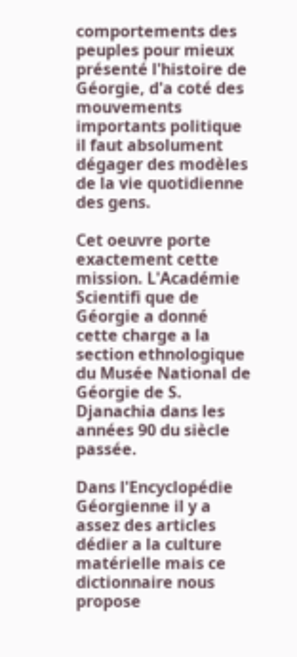comportements des peuples pour mieux présenté l'histoire de Géorgie, d'а coté des mouvements importants politique il faut absolument dégager des modèles de la vie quotidienne des gens.

Cet oeuvre porte exactement cette mission. L'Académie Scientifi que de Géorgie a donné cette charge а la section ethnologique du Musée National de Géorgie de S. Djanachia dans les années 90 du siècle passée.

Dans l'Encyclopédie Géorgienne il y a assez des articles dédier а la culture matérielle mais ce dictionnaire nous propose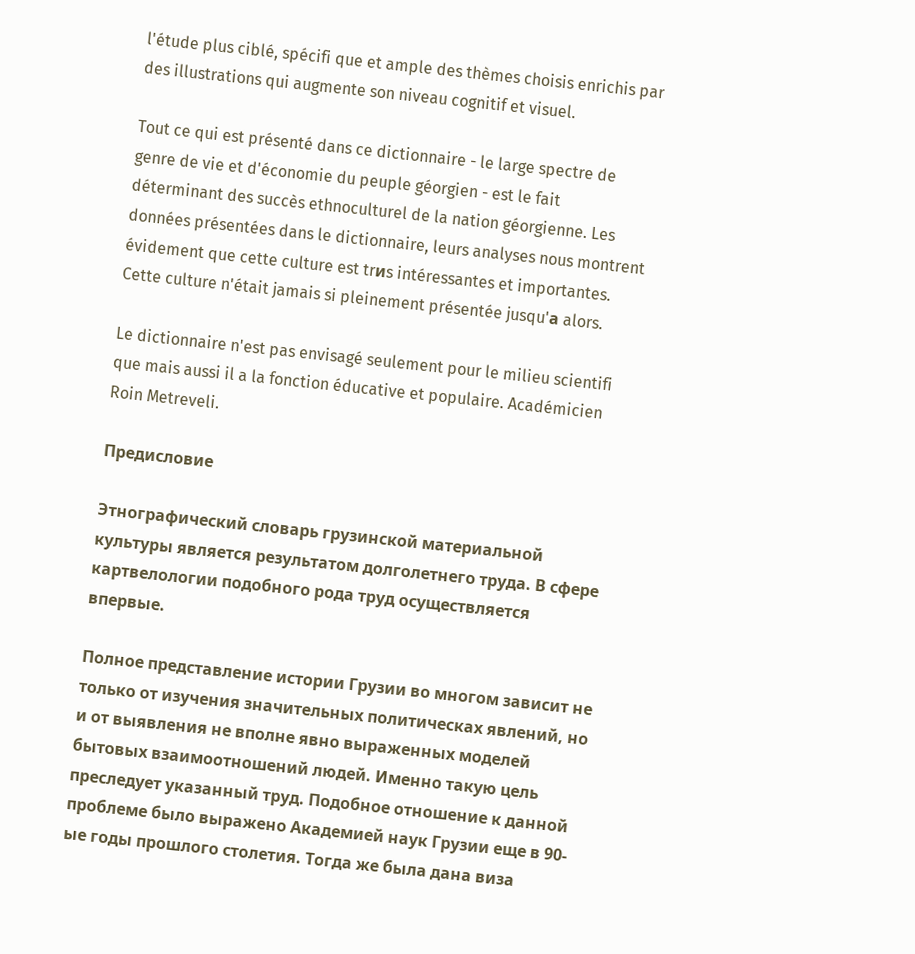l'étude plus ciblé, spécifi que et ample des thèmes choisis enrichis par des illustrations qui augmente son niveau cognitif et visuel.

Tout ce qui est présenté dans ce dictionnaire - le large spectre de genre de vie et d'économie du peuple géorgien - est le fait déterminant des succès ethnoculturel de la nation géorgienne. Les données présentées dans le dictionnaire, leurs analyses nous montrent évidement que cette culture est trиs intéressantes et importantes. Cette culture n'était jamais si pleinement présentée jusqu'а alors.

Le dictionnaire n'est pas envisagé seulement pour le milieu scientifi que mais aussi il a la fonction éducative et populaire. Académicien Roin Metreveli.

Предисловие

Этнографический словарь грузинской материальной культуры является результатом долголетнего труда. В сфере картвелологии подобного рода труд осуществляется впервые.

Полное представление истории Грузии во многом зависит не только от изучения значительных политическах явлений, но и от выявления не вполне явно выраженных моделей бытовых взаимоотношений людей. Именно такую цель преследует указанный труд. Подобное отношение к данной проблеме было выражено Академией наук Грузии еще в 90-ые годы прошлого столетия. Тогда же была дана виза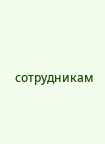сотрудникам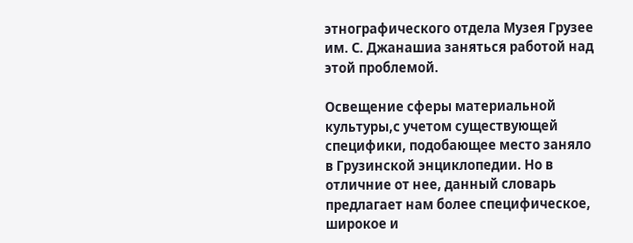этнографического отдела Музея Грузее им. С. Джанашиа заняться работой над этой проблемой.

Освещение сферы материальной культуры,с учетом существующей специфики, подобающее место заняло в Грузинской энциклопедии. Но в отличние от нее, данный словарь предлагает нам более специфическое, широкое и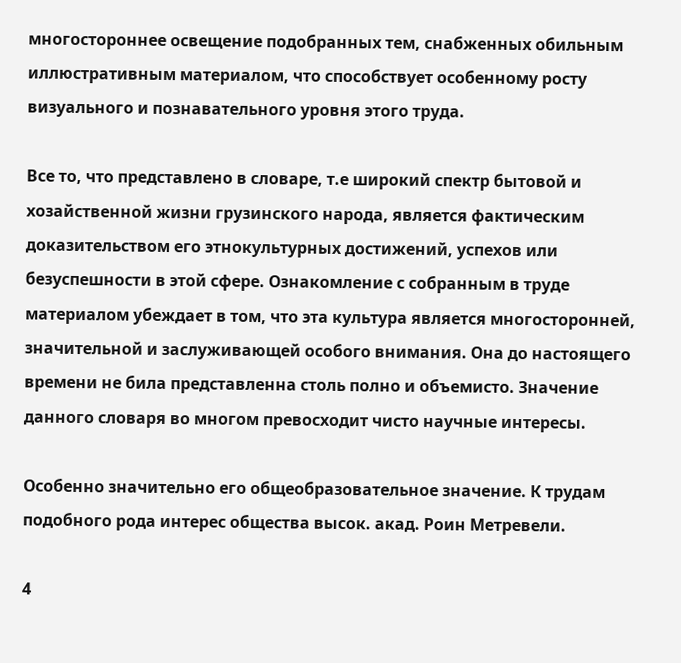многостороннее освещение подобранных тем, снабженных обильным иллюстративным материалом, что способствует особенному росту визуального и познавательного уровня этого труда.

Все то, что представлено в словаре, т.е широкий спектр бытовой и хозайственной жизни грузинского народа, является фактическим доказительством его этнокультурных достижений, успехов или безуспешности в этой сфере. Ознакомление с собранным в труде материалом убеждает в том, что эта культура является многосторонней, значительной и заслуживающей особого внимания. Она до настоящего времени не била представленна столь полно и объемисто. Значение данного словаря во многом превосходит чисто научные интересы.

Особенно значительно его общеобразовательное значение. К трудам подобного рода интерес общества высок. акад. Роин Метревели.

4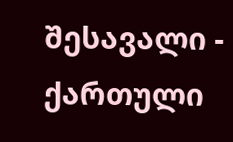შესავალი - ქართული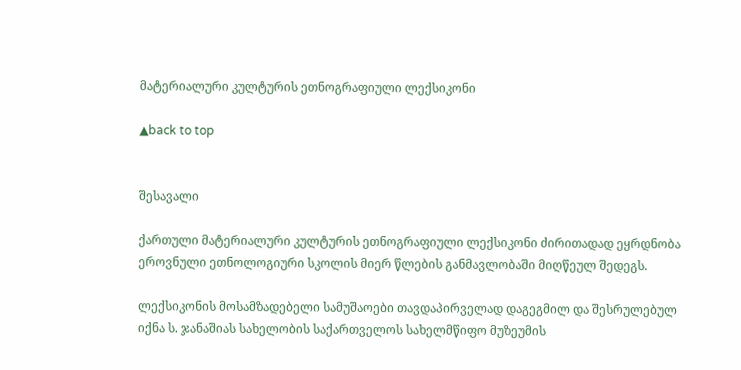მატერიალური კულტურის ეთნოგრაფიული ლექსიკონი

▲back to top


შესავალი

ქართული მატერიალური კულტურის ეთნოგრაფიული ლექსიკონი ძირითადად ეყრდნობა ეროვნული ეთნოლოგიური სკოლის მიერ წლების განმავლობაში მიღწეულ შედეგს.

ლექსიკონის მოსამზადებელი სამუშაოები თავდაპირველად დაგეგმილ და შესრულებულ იქნა ს. ჯანაშიას სახელობის საქართველოს სახელმწიფო მუზეუმის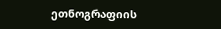ეთნოგრაფიის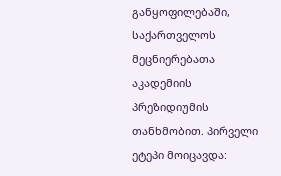განყოფილებაში, საქართველოს მეცნიერებათა აკადემიის პრეზიდიუმის თანხმობით. პირველი ეტეპი მოიცავდა: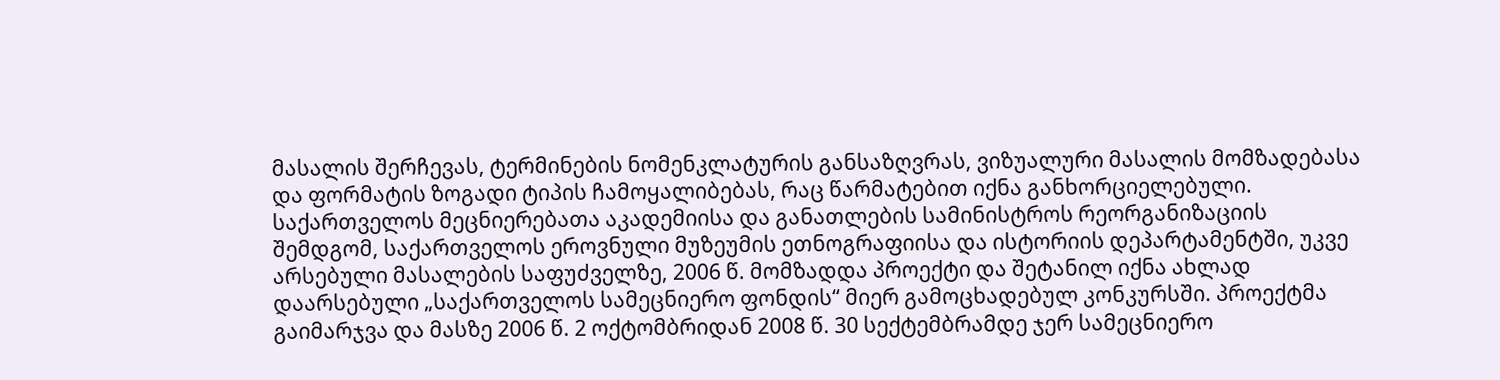მასალის შერჩევას, ტერმინების ნომენკლატურის განსაზღვრას, ვიზუალური მასალის მომზადებასა და ფორმატის ზოგადი ტიპის ჩამოყალიბებას, რაც წარმატებით იქნა განხორციელებული. საქართველოს მეცნიერებათა აკადემიისა და განათლების სამინისტროს რეორგანიზაციის შემდგომ, საქართველოს ეროვნული მუზეუმის ეთნოგრაფიისა და ისტორიის დეპარტამენტში, უკვე არსებული მასალების საფუძველზე, 2006 წ. მომზადდა პროექტი და შეტანილ იქნა ახლად დაარსებული „საქართველოს სამეცნიერო ფონდის“ მიერ გამოცხადებულ კონკურსში. პროექტმა გაიმარჯვა და მასზე 2006 წ. 2 ოქტომბრიდან 2008 წ. 30 სექტემბრამდე ჯერ სამეცნიერო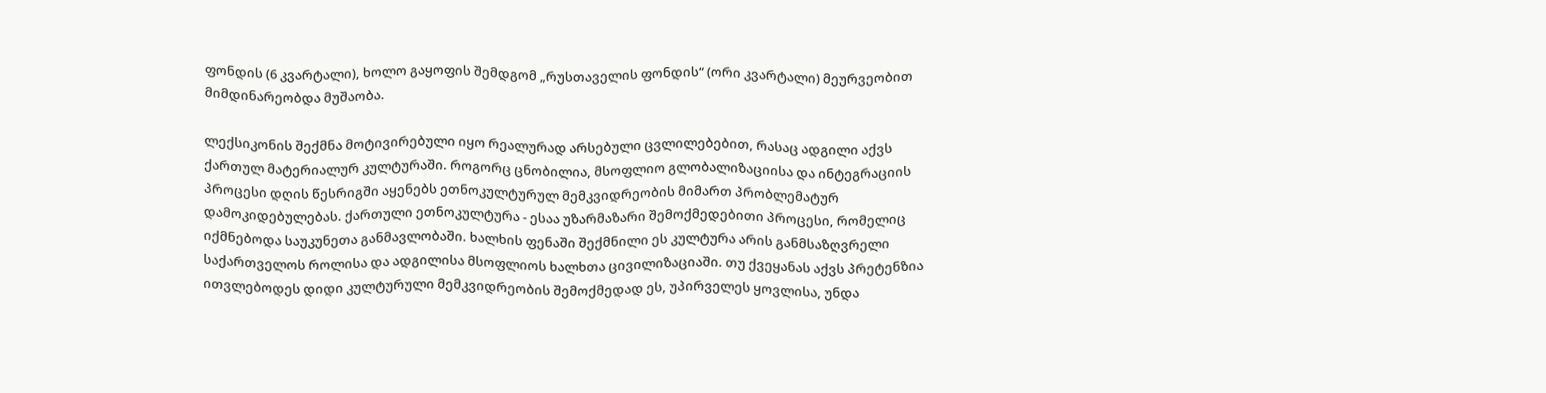ფონდის (6 კვარტალი), ხოლო გაყოფის შემდგომ „რუსთაველის ფონდის“ (ორი კვარტალი) მეურვეობით მიმდინარეობდა მუშაობა.

ლექსიკონის შექმნა მოტივირებული იყო რეალურად არსებული ცვლილებებით, რასაც ადგილი აქვს ქართულ მატერიალურ კულტურაში. როგორც ცნობილია, მსოფლიო გლობალიზაციისა და ინტეგრაციის პროცესი დღის წესრიგში აყენებს ეთნოკულტურულ მემკვიდრეობის მიმართ პრობლემატურ დამოკიდებულებას. ქართული ეთნოკულტურა - ესაა უზარმაზარი შემოქმედებითი პროცესი, რომელიც იქმნებოდა საუკუნეთა განმავლობაში. ხალხის ფენაში შექმნილი ეს კულტურა არის განმსაზღვრელი საქართველოს როლისა და ადგილისა მსოფლიოს ხალხთა ცივილიზაციაში. თუ ქვეყანას აქვს პრეტენზია ითვლებოდეს დიდი კულტურული მემკვიდრეობის შემოქმედად ეს, უპირველეს ყოვლისა, უნდა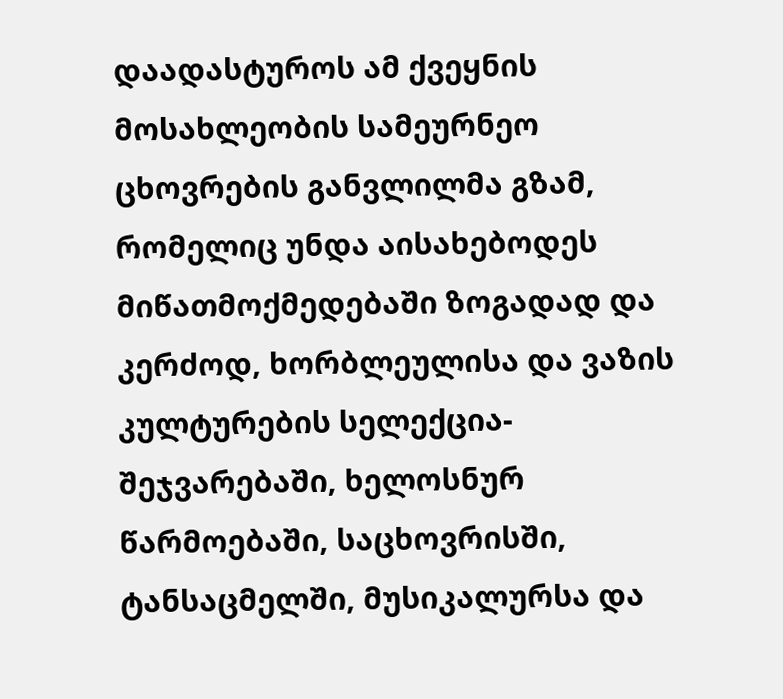დაადასტუროს ამ ქვეყნის მოსახლეობის სამეურნეო ცხოვრების განვლილმა გზამ, რომელიც უნდა აისახებოდეს მიწათმოქმედებაში ზოგადად და კერძოდ, ხორბლეულისა და ვაზის კულტურების სელექცია-შეჯვარებაში, ხელოსნურ წარმოებაში, საცხოვრისში, ტანსაცმელში, მუსიკალურსა და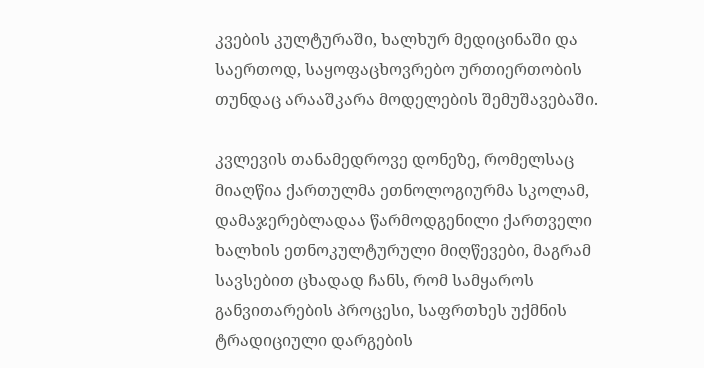კვების კულტურაში, ხალხურ მედიცინაში და საერთოდ, საყოფაცხოვრებო ურთიერთობის თუნდაც არააშკარა მოდელების შემუშავებაში.

კვლევის თანამედროვე დონეზე, რომელსაც მიაღწია ქართულმა ეთნოლოგიურმა სკოლამ, დამაჯერებლადაა წარმოდგენილი ქართველი ხალხის ეთნოკულტურული მიღწევები, მაგრამ სავსებით ცხადად ჩანს, რომ სამყაროს განვითარების პროცესი, საფრთხეს უქმნის ტრადიციული დარგების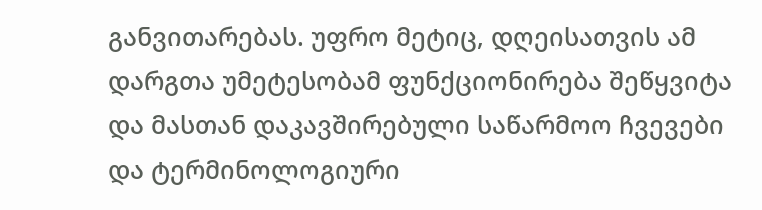განვითარებას. უფრო მეტიც, დღეისათვის ამ დარგთა უმეტესობამ ფუნქციონირება შეწყვიტა და მასთან დაკავშირებული საწარმოო ჩვევები და ტერმინოლოგიური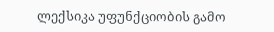ლექსიკა უფუნქციობის გამო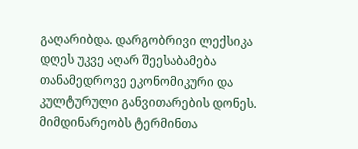გაღარიბდა. დარგობრივი ლექსიკა დღეს უკვე აღარ შეესაბამება თანამედროვე ეკონომიკური და კულტურული განვითარების დონეს. მიმდინარეობს ტერმინთა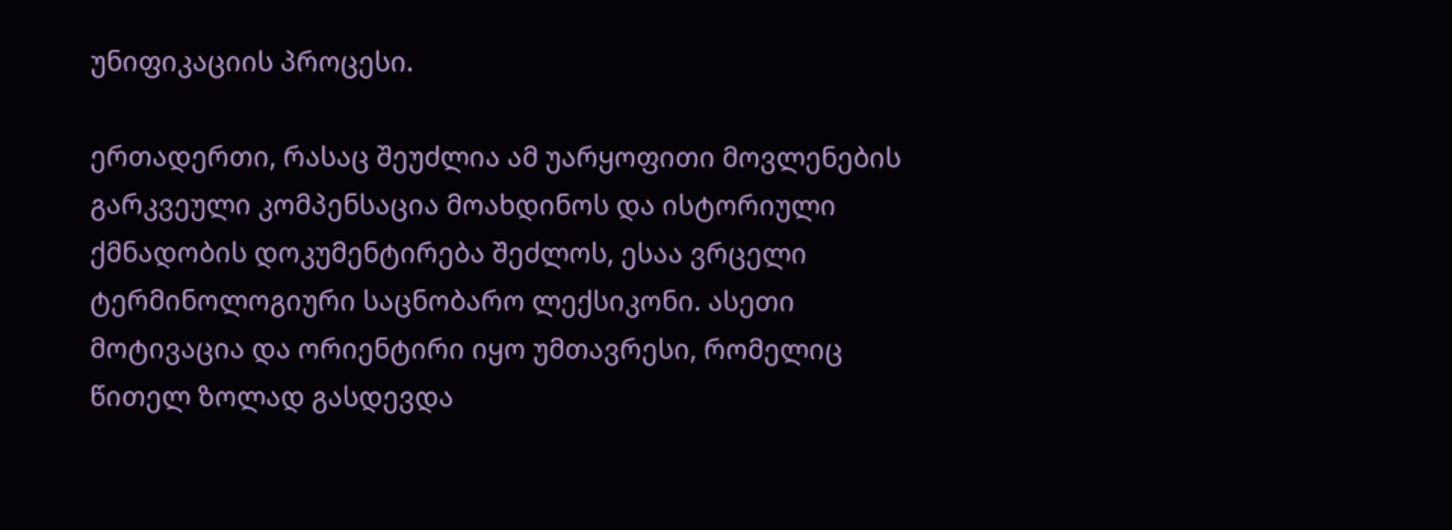უნიფიკაციის პროცესი.

ერთადერთი, რასაც შეუძლია ამ უარყოფითი მოვლენების გარკვეული კომპენსაცია მოახდინოს და ისტორიული ქმნადობის დოკუმენტირება შეძლოს, ესაა ვრცელი ტერმინოლოგიური საცნობარო ლექსიკონი. ასეთი მოტივაცია და ორიენტირი იყო უმთავრესი, რომელიც წითელ ზოლად გასდევდა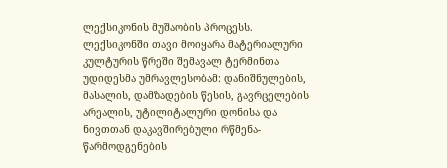ლექსიკონის მუშაობის პროცესს. ლექსიკონში თავი მოიყარა მატერიალური კულტურის წრეში შემავალ ტერმინთა უდიდესმა უმრავლესობამ: დანიშნულების, მასალის, დამზადების წესის, გავრცელების არეალის, უტილიტალური დონისა და ნივთთან დაკავშირებული რწმენა-წარმოდგენების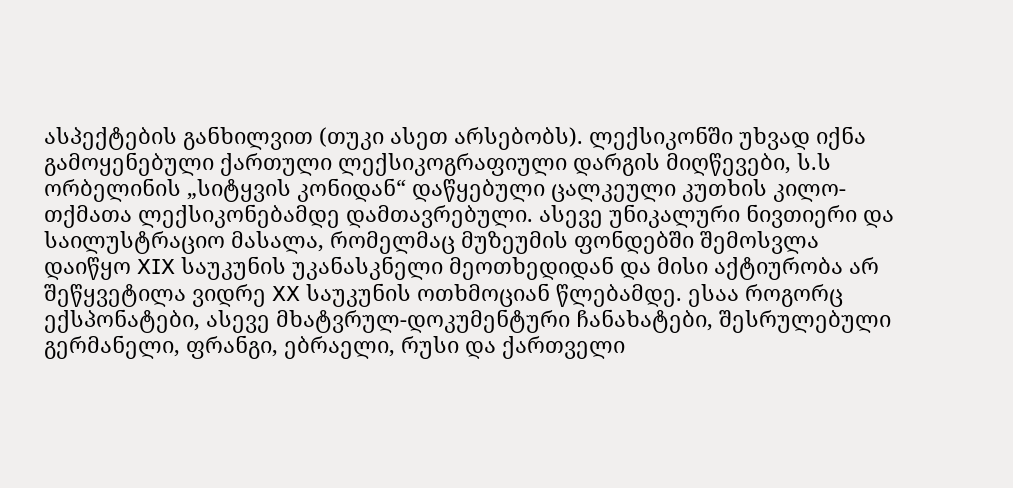ასპექტების განხილვით (თუკი ასეთ არსებობს). ლექსიკონში უხვად იქნა გამოყენებული ქართული ლექსიკოგრაფიული დარგის მიღწევები, ს.ს ორბელინის „სიტყვის კონიდან“ დაწყებული ცალკეული კუთხის კილო-თქმათა ლექსიკონებამდე დამთავრებული. ასევე უნიკალური ნივთიერი და საილუსტრაციო მასალა, რომელმაც მუზეუმის ფონდებში შემოსვლა დაიწყო XIX საუკუნის უკანასკნელი მეოთხედიდან და მისი აქტიურობა არ შეწყვეტილა ვიდრე XX საუკუნის ოთხმოციან წლებამდე. ესაა როგორც ექსპონატები, ასევე მხატვრულ-დოკუმენტური ჩანახატები, შესრულებული გერმანელი, ფრანგი, ებრაელი, რუსი და ქართველი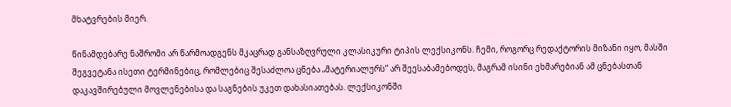მხატვრების მიერ.

წინამდებარე ნაშრომი არ წარმოადგენს მკაცრად განსაზღვრული კლასიკური ტიპის ლექსიკონს. ჩემი, როგორც რედაქტორის მიზანი იყო, მასში შეგვეტანა ისეთი ტერმინებიც, რომლებიც შესაძლოა ცნება „მატერიალურს“ არ შეესაბამებოდეს, მაგრამ ისინი ეხმარებიან ამ ცნებასთან დაკავშირებული მოვლენებისა და საგნების უკეთ დახასიათებას. ლექსიკონში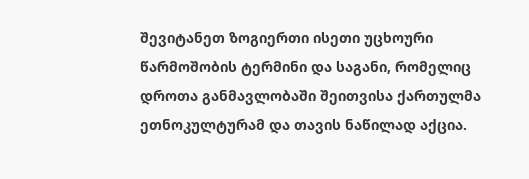შევიტანეთ ზოგიერთი ისეთი უცხოური წარმოშობის ტერმინი და საგანი, რომელიც დროთა განმავლობაში შეითვისა ქართულმა ეთნოკულტურამ და თავის ნაწილად აქცია.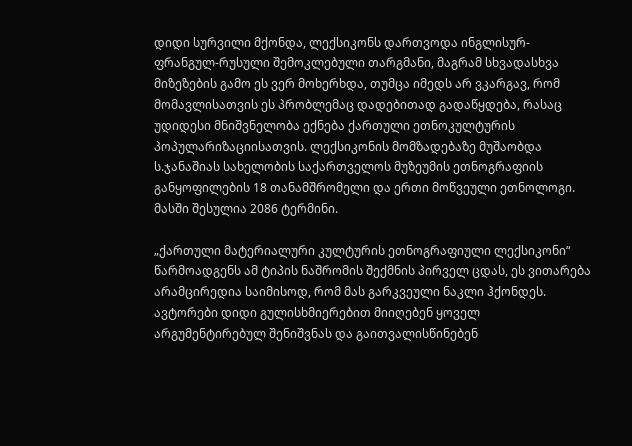დიდი სურვილი მქონდა, ლექსიკონს დართვოდა ინგლისურ-ფრანგულ-რუსული შემოკლებული თარგმანი, მაგრამ სხვადასხვა მიზეზების გამო ეს ვერ მოხერხდა, თუმცა იმედს არ ვკარგავ, რომ მომავლისათვის ეს პრობლემაც დადებითად გადაწყდება, რასაც უდიდესი მნიშვნელობა ექნება ქართული ეთნოკულტურის პოპულარიზაციისათვის. ლექსიკონის მომზადებაზე მუშაობდა ს.ჯანაშიას სახელობის საქართველოს მუზეუმის ეთნოგრაფიის განყოფილების 18 თანამშრომელი და ერთი მოწვეული ეთნოლოგი. მასში შესულია 2086 ტერმინი.

„ქართული მატერიალური კულტურის ეთნოგრაფიული ლექსიკონი“ წარმოადგენს ამ ტიპის ნაშრომის შექმნის პირველ ცდას, ეს ვითარება არამცირედია საიმისოდ, რომ მას გარკვეული ნაკლი ჰქონდეს. ავტორები დიდი გულისხმიერებით მიიღებენ ყოველ არგუმენტირებულ შენიშვნას და გაითვალისწინებენ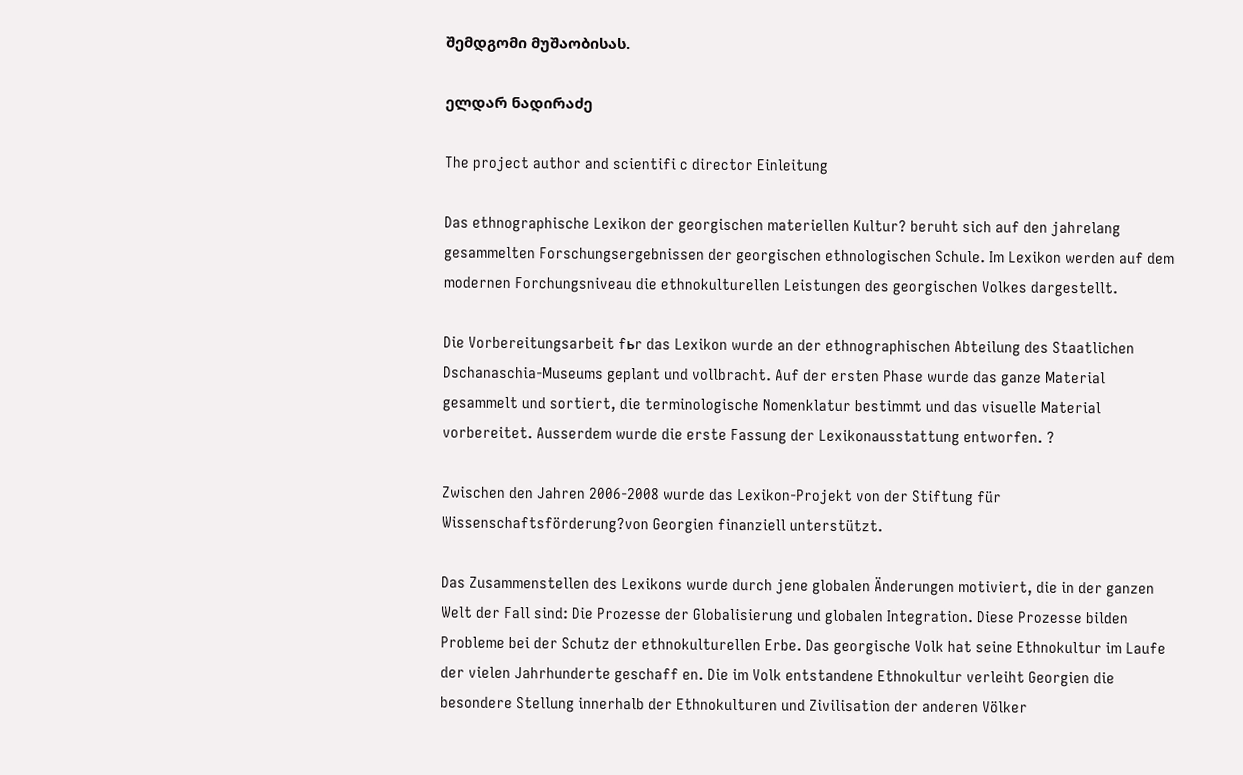შემდგომი მუშაობისას.

ელდარ ნადირაძე

The project author and scientifi c director Einleitung

Das ethnographische Lexikon der georgischen materiellen Kultur? beruht sich auf den jahrelang gesammelten Forschungsergebnissen der georgischen ethnologischen Schule. Im Lexikon werden auf dem modernen Forchungsniveau die ethnokulturellen Leistungen des georgischen Volkes dargestellt.

Die Vorbereitungsarbeit fьr das Lexikon wurde an der ethnographischen Abteilung des Staatlichen Dschanaschia-Museums geplant und vollbracht. Auf der ersten Phase wurde das ganze Material gesammelt und sortiert, die terminologische Nomenklatur bestimmt und das visuelle Material vorbereitet. Ausserdem wurde die erste Fassung der Lexikonausstattung entworfen. ?

Zwischen den Jahren 2006-2008 wurde das Lexikon-Projekt von der Stiftung für Wissenschaftsförderung?von Georgien finanziell unterstützt.

Das Zusammenstellen des Lexikons wurde durch jene globalen Änderungen motiviert, die in der ganzen Welt der Fall sind: Die Prozesse der Globalisierung und globalen Integration. Diese Prozesse bilden Probleme bei der Schutz der ethnokulturellen Erbe. Das georgische Volk hat seine Ethnokultur im Laufe der vielen Jahrhunderte geschaff en. Die im Volk entstandene Ethnokultur verleiht Georgien die besondere Stellung innerhalb der Ethnokulturen und Zivilisation der anderen Völker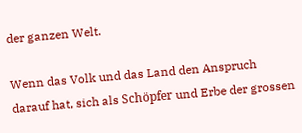der ganzen Welt.

Wenn das Volk und das Land den Anspruch darauf hat, sich als Schöpfer und Erbe der grossen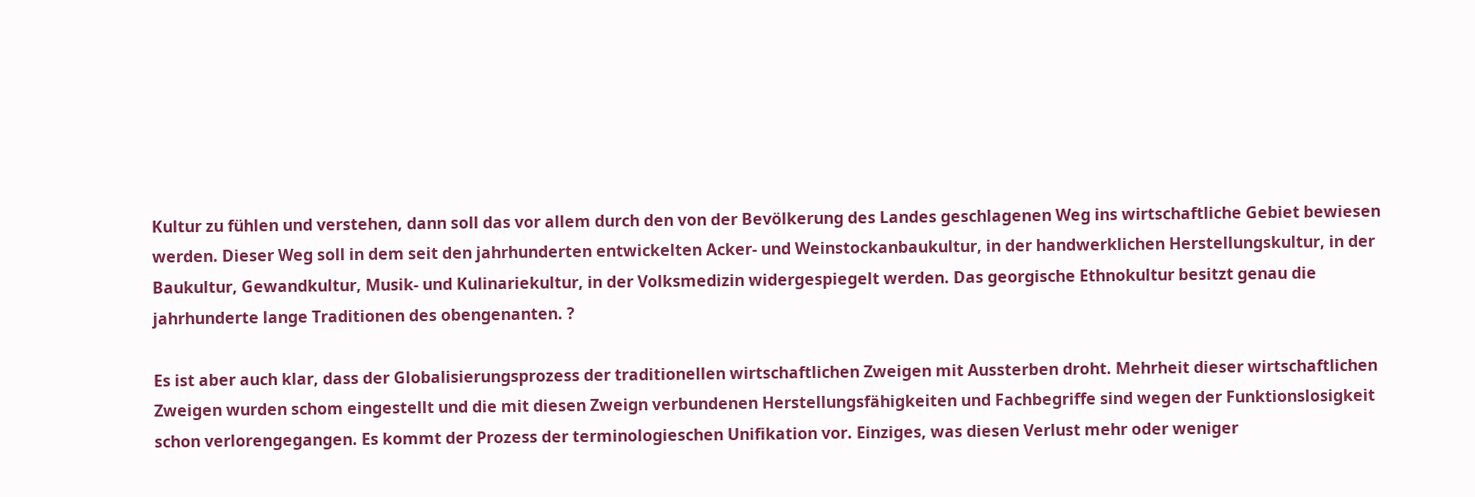Kultur zu fühlen und verstehen, dann soll das vor allem durch den von der Bevölkerung des Landes geschlagenen Weg ins wirtschaftliche Gebiet bewiesen werden. Dieser Weg soll in dem seit den jahrhunderten entwickelten Acker- und Weinstockanbaukultur, in der handwerklichen Herstellungskultur, in der Baukultur, Gewandkultur, Musik- und Kulinariekultur, in der Volksmedizin widergespiegelt werden. Das georgische Ethnokultur besitzt genau die jahrhunderte lange Traditionen des obengenanten. ?

Es ist aber auch klar, dass der Globalisierungsprozess der traditionellen wirtschaftlichen Zweigen mit Aussterben droht. Mehrheit dieser wirtschaftlichen Zweigen wurden schom eingestellt und die mit diesen Zweign verbundenen Herstellungsfähigkeiten und Fachbegriffe sind wegen der Funktionslosigkeit schon verlorengegangen. Es kommt der Prozess der terminologieschen Unifikation vor. Einziges, was diesen Verlust mehr oder weniger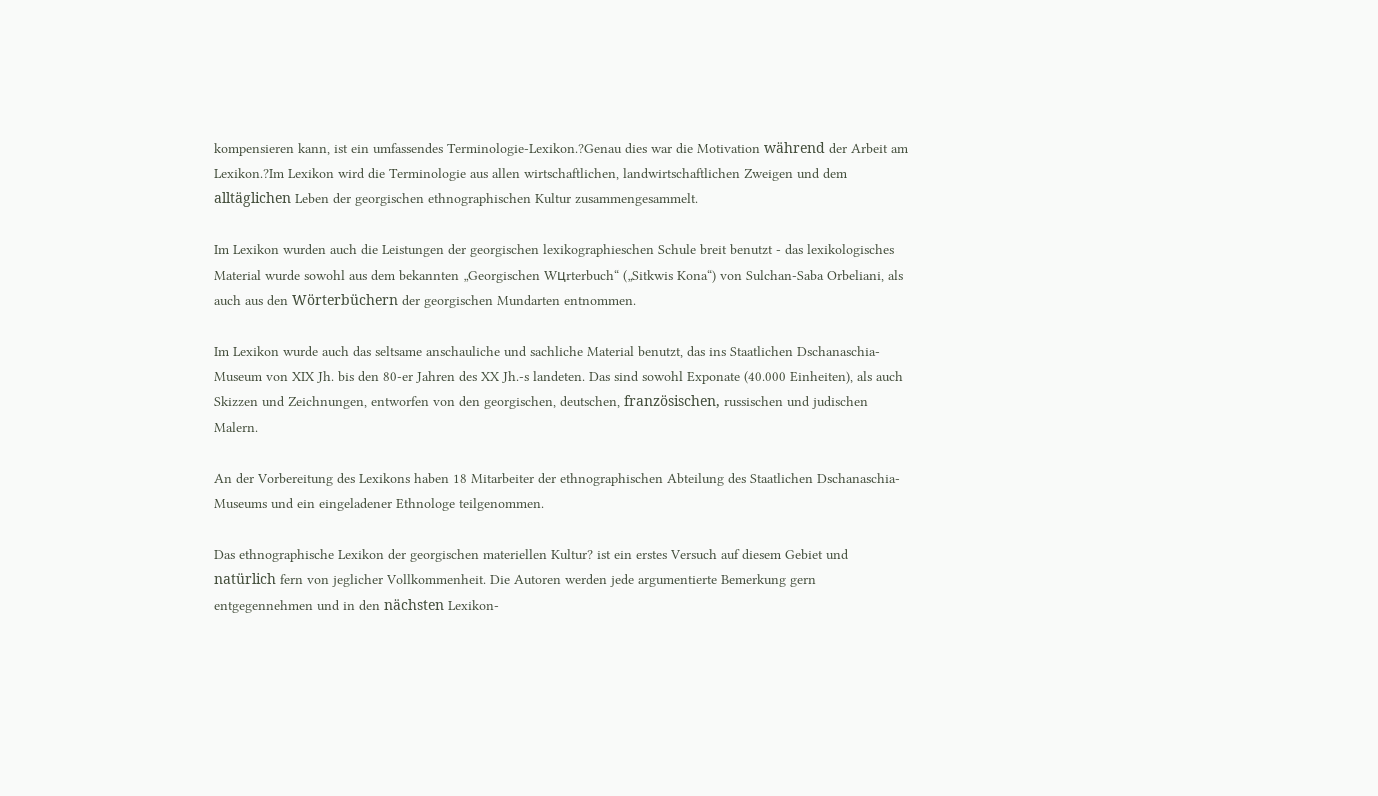kompensieren kann, ist ein umfassendes Terminologie-Lexikon.?Genau dies war die Motivation während der Arbeit am Lexikon.?Im Lexikon wird die Terminologie aus allen wirtschaftlichen, landwirtschaftlichen Zweigen und dem alltäglichen Leben der georgischen ethnographischen Kultur zusammengesammelt.

Im Lexikon wurden auch die Leistungen der georgischen lexikographieschen Schule breit benutzt - das lexikologisches Material wurde sowohl aus dem bekannten „Georgischen Wцrterbuch“ („Sitkwis Kona“) von Sulchan-Saba Orbeliani, als auch aus den Wörterbüchern der georgischen Mundarten entnommen.

Im Lexikon wurde auch das seltsame anschauliche und sachliche Material benutzt, das ins Staatlichen Dschanaschia-Museum von XIX Jh. bis den 80-er Jahren des XX Jh.-s landeten. Das sind sowohl Exponate (40.000 Einheiten), als auch Skizzen und Zeichnungen, entworfen von den georgischen, deutschen, französischen, russischen und judischen Malern.

An der Vorbereitung des Lexikons haben 18 Mitarbeiter der ethnographischen Abteilung des Staatlichen Dschanaschia-Museums und ein eingeladener Ethnologe teilgenommen.

Das ethnographische Lexikon der georgischen materiellen Kultur? ist ein erstes Versuch auf diesem Gebiet und natürlich fern von jeglicher Vollkommenheit. Die Autoren werden jede argumentierte Bemerkung gern entgegennehmen und in den nächsten Lexikon-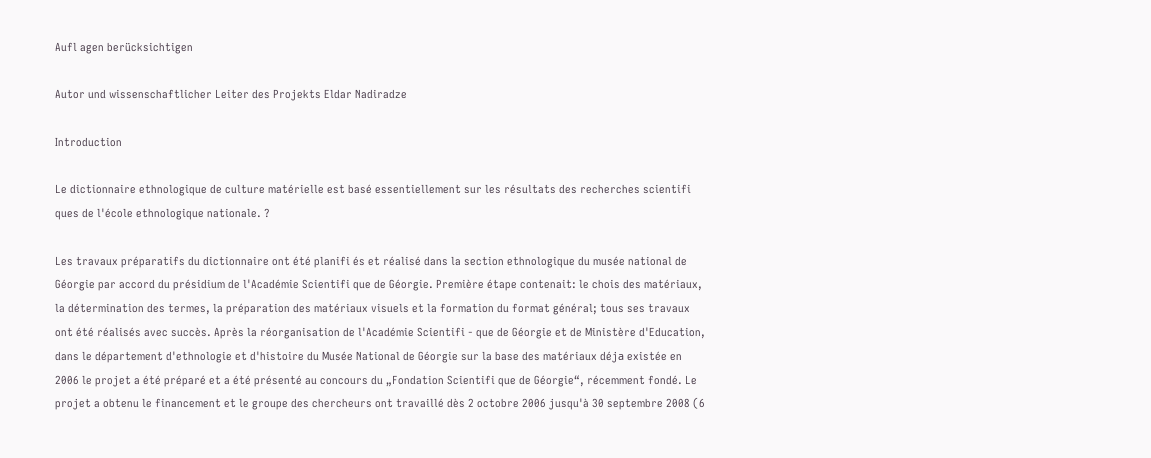Aufl agen berücksichtigen

Autor und wissenschaftlicher Leiter des Projekts Eldar Nadiradze

Introduction

Le dictionnaire ethnologique de culture matérielle est basé essentiellement sur les résultats des recherches scientifi ques de l'école ethnologique nationale. ?

Les travaux préparatifs du dictionnaire ont été planifi és et réalisé dans la section ethnologique du musée national de Géorgie par accord du présidium de l'Académie Scientifi que de Géorgie. Première étape contenait: le chois des matériaux, la détermination des termes, la préparation des matériaux visuels et la formation du format général; tous ses travaux ont été réalisés avec succès. Après la réorganisation de l'Académie Scientifi - que de Géorgie et de Ministère d'Education, dans le département d'ethnologie et d'histoire du Musée National de Géorgie sur la base des matériaux déjа existée en 2006 le projet a été préparé et a été présenté au concours du „Fondation Scientifi que de Géorgie“, récemment fondé. Le projet a obtenu le financement et le groupe des chercheurs ont travaillé dès 2 octobre 2006 jusqu'à 30 septembre 2008 (6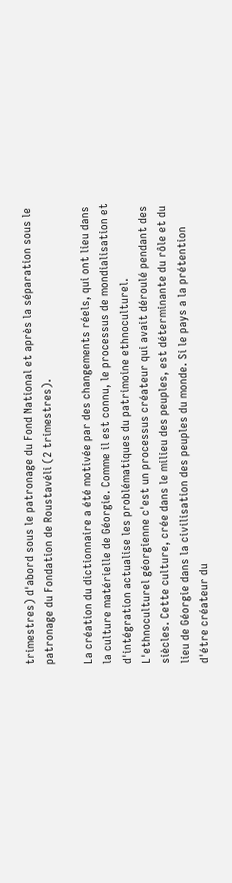trimestres) d'abord sous le patronage du Fond National et après la séparation sous le patronage du Fondation de Roustavéli (2 trimestres).

La création du dictionnaire a été motivée par des changements réels, qui ont lieu dans la culture matérielle de Géorgie. Comme il est connu, le processus de mondialisation et d'intégration actualise les problématiques du patrimoine ethnoculturel. L'ethnoculturel géorgienne c'est un processus créateur qui avait déroulé pendant des siècles. Cette culture, crée dans le milieu des peuples, est déterminante du rôle et du lieu de Géorgie dans la civilisation des peuples du monde. Si le pays a la prétention d'étre créateur du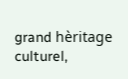grand hèritage culturel,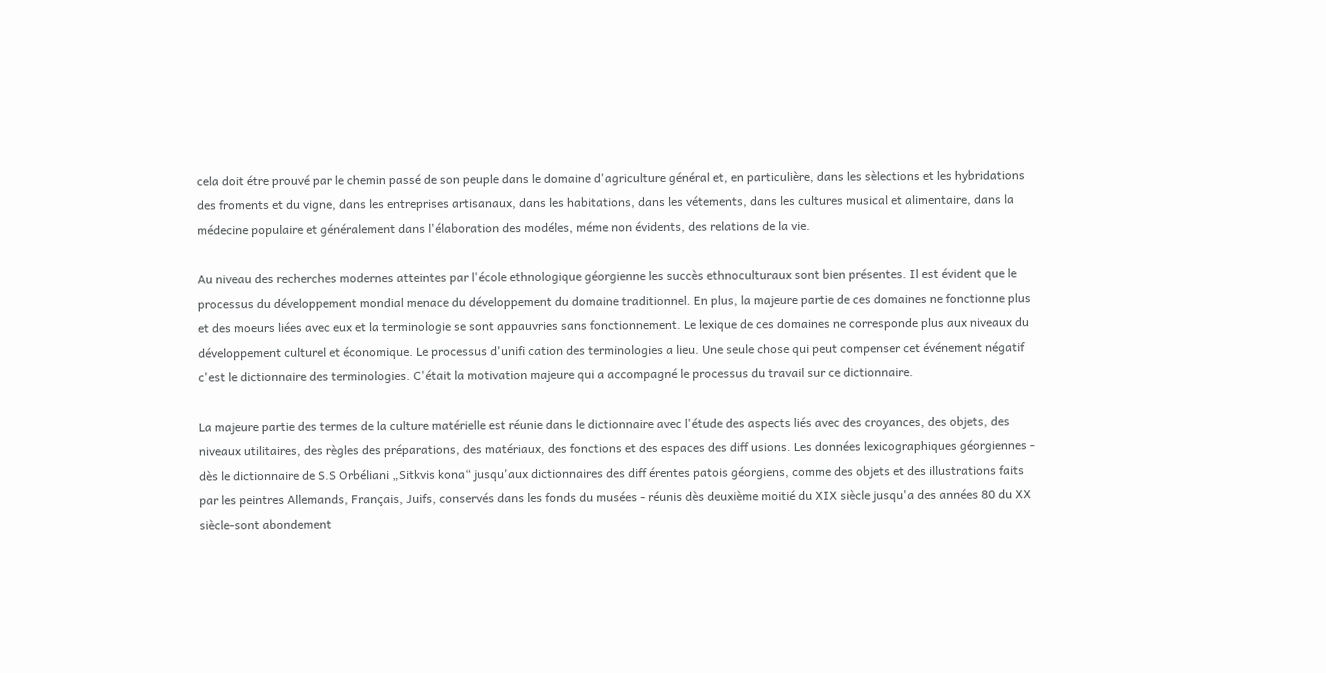cela doit étre prouvé par le chemin passé de son peuple dans le domaine d'agriculture général et, en particulière, dans les sèlections et les hybridations des froments et du vigne, dans les entreprises artisanaux, dans les habitations, dans les vétements, dans les cultures musical et alimentaire, dans la médecine populaire et généralement dans l'élaboration des modéles, méme non évidents, des relations de la vie.

Au niveau des recherches modernes atteintes par l'école ethnologique géorgienne les succès ethnoculturaux sont bien présentes. Il est évident que le processus du développement mondial menace du développement du domaine traditionnel. En plus, la majeure partie de ces domaines ne fonctionne plus et des moeurs liées avec eux et la terminologie se sont appauvries sans fonctionnement. Le lexique de ces domaines ne corresponde plus aux niveaux du développement culturel et économique. Le processus d'unifi cation des terminologies a lieu. Une seule chose qui peut compenser cet événement négatif c'est le dictionnaire des terminologies. C'était la motivation majeure qui a accompagné le processus du travail sur ce dictionnaire.

La majeure partie des termes de la culture matérielle est réunie dans le dictionnaire avec l'étude des aspects liés avec des croyances, des objets, des niveaux utilitaires, des règles des préparations, des matériaux, des fonctions et des espaces des diff usions. Les données lexicographiques géorgiennes - dès le dictionnaire de S.S Orbéliani „Sitkvis kona“ jusqu'aux dictionnaires des diff érentes patois géorgiens, comme des objets et des illustrations faits par les peintres Allemands, Français, Juifs, conservés dans les fonds du musées - réunis dès deuxième moitié du XIX siècle jusqu'a des années 80 du XX siècle-sont abondement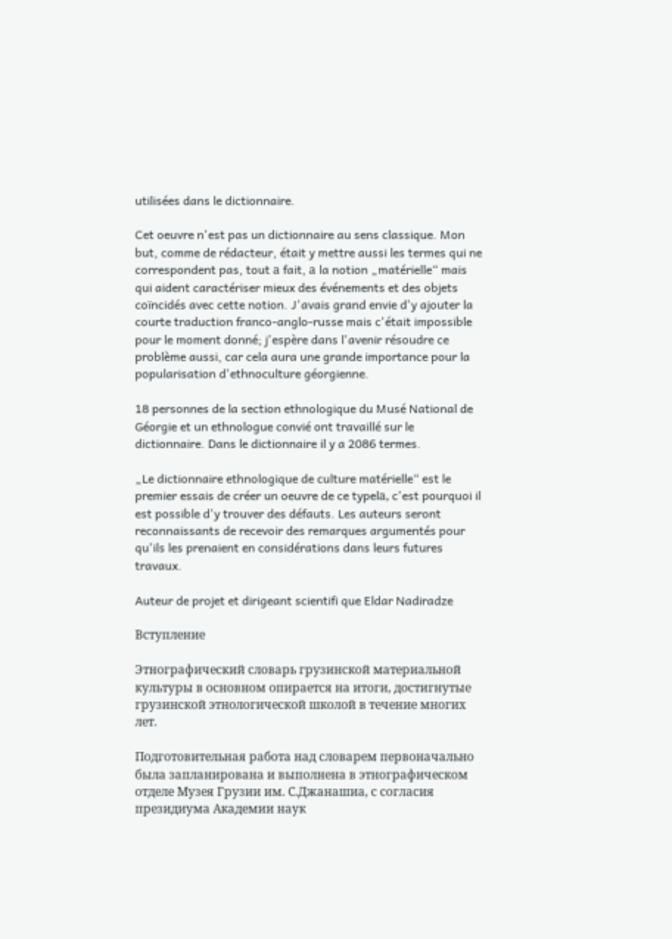utilisées dans le dictionnaire.

Cet oeuvre n'est pas un dictionnaire au sens classique. Mon but, comme de rédacteur, était y mettre aussi les termes qui ne correspondent pas, tout а fait, а la notion „matérielle“ mais qui aident caractériser mieux des événements et des objets coïncidés avec cette notion. J'avais grand envie d'y ajouter la courte traduction franco-anglo-russe mais c'était impossible pour le moment donné; j'espère dans l'avenir résoudre ce problème aussi, car cela aura une grande importance pour la popularisation d'ethnoculture géorgienne.

18 personnes de la section ethnologique du Musé National de Géorgie et un ethnologue convié ont travaillé sur le dictionnaire. Dans le dictionnaire il y a 2086 termes.

„Le dictionnaire ethnologique de culture matérielle“ est le premier essais de créer un oeuvre de ce typelа, c'est pourquoi il est possible d'y trouver des défauts. Les auteurs seront reconnaissants de recevoir des remarques argumentés pour qu'ils les prenaient en considérations dans leurs futures travaux.

Auteur de projet et dirigeant scientifi que Eldar Nadiradze

Вступление

Этнографический словарь грузинской материальной культуры в основном опирается на итоги, достигнутые грузинской этнологической школой в течение многих лет.

Подготовительная работа над словарем первоначально была запланирована и выполнена в этнографическом отделе Музея Грузии им. С.Джанашиа, с согласия президиума Академии наук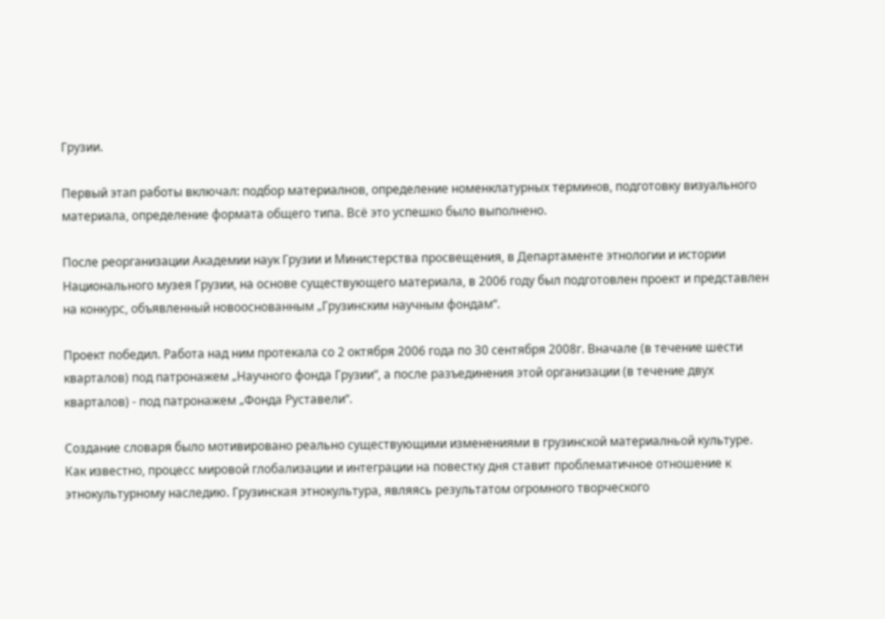Грузии.

Первый этап работы включал: подбор материалнов, определение номенклатурных терминов, подготовку визуального материала, определение формата общего типа. Всё это успешко было выполнено.

После реорганизации Академии наук Грузии и Министерства просвещения, в Департаменте этнологии и истории Национального музея Грузии, на основе существующего материала, в 2006 году был подготовлен проект и представлен на конкурс, объявленный новооснованным „Грузинским научным фондам“.

Проект победил. Работа над ним протекала со 2 октября 2006 года по 30 сентября 2008г. Вначале (в течение шести кварталов) под патронажем „Научного фонда Грузии“, а после разъединения этой организации (в течение двух кварталов) - под патронажем „Фонда Руставели“.

Создание словаря было мотивировано реально существующими изменениями в грузинской материалньой культуре. Как известно, процесс мировой глобализации и интеграции на повестку дня ставит проблематичное отношение к этнокультурному наследию. Грузинская этнокультура, являясь результатом огромного творческого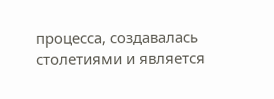процесса, создавалась столетиями и является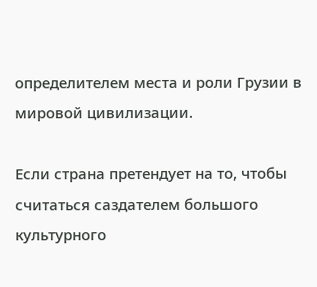определителем места и роли Грузии в мировой цивилизации.

Если страна претендует на то, чтобы считаться саздателем большого культурного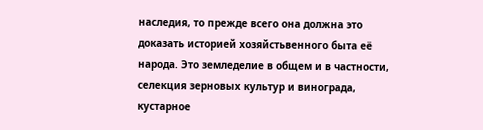наследия, то прежде всего она должна это доказать историей хозяйстьвенного быта её народа. Это земледелие в общем и в частности, селекция зерновых культур и винограда, кустарное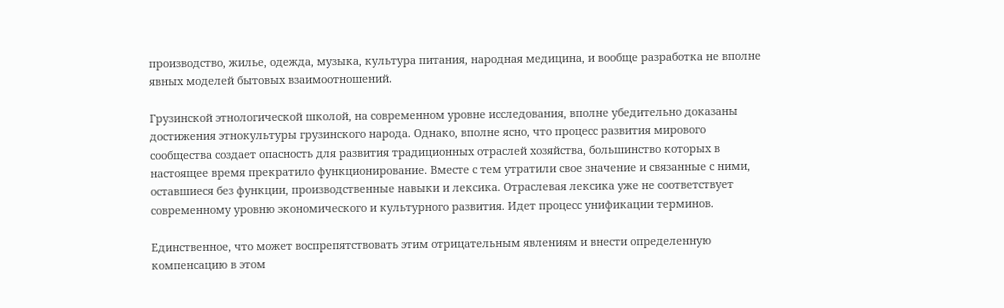производство, жилье, одежда, музыка, культура питания, народная медицина, и вообще разработка не вполне явных моделей бытовых взаимоотношений.

Грузинской этнологической школой, на современном уровне исследования, вполне убедительно доказаны достижения этнокультуры грузинского народа. Однако, вполне ясно, что процесс развития мирового сообщества создает опасность для развития традиционных отраслей хозяйства, большинство которых в настоящее время прекратило функционирование. Вместе с тем утратили свое значение и связанные с ними, оставшиеся без функции, производственные навыки и лексика. Отраслевая лексика уже не соответствует современному уровню экономического и культурного развития. Идет процесс унификации терминов.

Единственное, что может воспрепятствовать этим отрицательным явлениям и внести определенную компенсацию в этом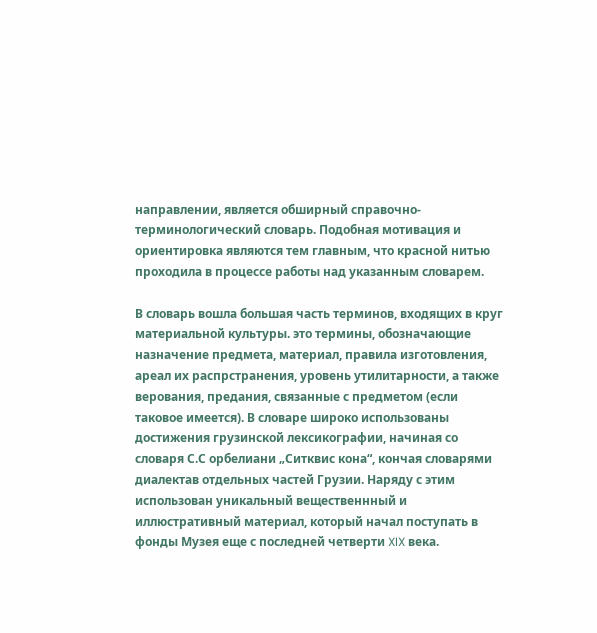направлении, является обширный справочно- терминологический словарь. Подобная мотивация и ориентировка являются тем главным, что красной нитью проходила в процессе работы над указанным словарем.

В словарь вошла большая часть терминов, входящих в круг материальной культуры. это термины, обозначающие назначение предмета, материал, правила изготовления, ареал их распрстранения, уровень утилитарности, а также верования, предания, связанные с предметом (если таковое имеется). В словаре широко использованы достижения грузинской лексикографии, начиная со словаря С.С орбелиани „Ситквис кона“, кончая словарями диалектав отдельных частей Грузии. Наряду с этим использован уникальный вещественнный и иллюстративный материал, который начал поступать в фонды Музея еще с последней четверти XIX века.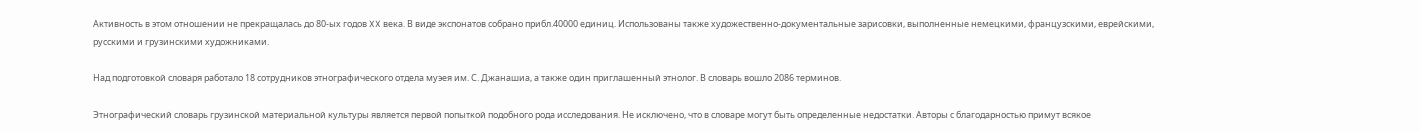Активность в этом отношении не прекращалась до 80-ых годов XX века. В виде экспонатов собрано прибл.40000 единиц. Использованы также художественно-документальные зарисовки, выполненные немецкими, французскими, еврейскими, русскими и грузинскими художниками.

Над подготовкой словаря работало 18 сотрудников этнографического отдела муэея им. С. Джанашиа, а также один приглашенный этнолог. В словарь вошло 2086 терминов.

Этнографический словарь грузинской материальной культуры является первой попыткой подобного рода исследования. Не исключено, что в словаре могут быть определенные недостатки. Авторы с благодарностью примут всякое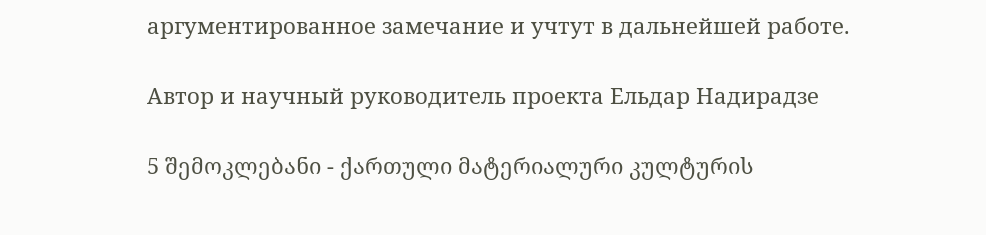аргументированное замечание и учтут в дальнейшей работе.

Автор и научный руководитель проекта Ельдар Надирадзе

5 შემოკლებანი - ქართული მატერიალური კულტურის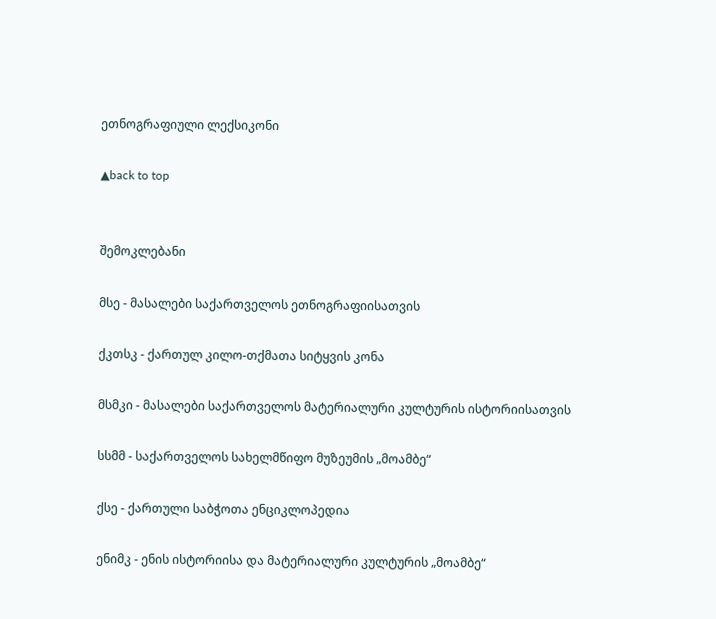ეთნოგრაფიული ლექსიკონი

▲back to top


შემოკლებანი

მსე - მასალები საქართველოს ეთნოგრაფიისათვის

ქკთსკ - ქართულ კილო-თქმათა სიტყვის კონა

მსმკი - მასალები საქართველოს მატერიალური კულტურის ისტორიისათვის

სსმმ - საქართველოს სახელმწიფო მუზეუმის „მოამბე“

ქსე - ქართული საბჭოთა ენციკლოპედია

ენიმკ - ენის ისტორიისა და მატერიალური კულტურის „მოამბე“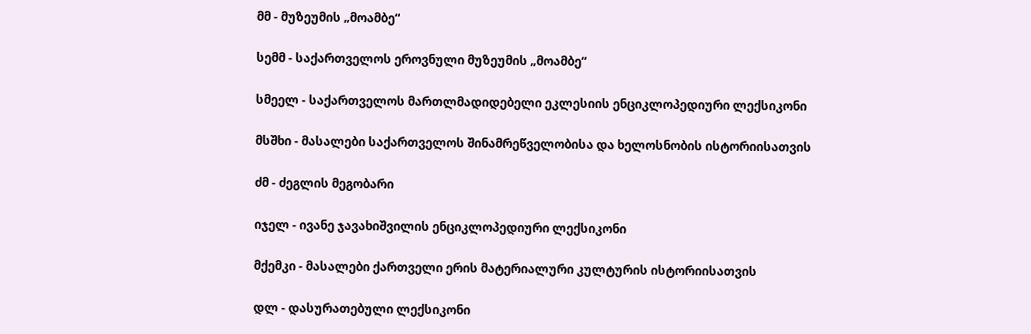მმ - მუზეუმის „მოამბე“

სემმ - საქართველოს ეროვნული მუზეუმის „მოამბე“

სმეელ - საქართველოს მართლმადიდებელი ეკლესიის ენციკლოპედიური ლექსიკონი

მსშხი - მასალები საქართველოს შინამრეწველობისა და ხელოსნობის ისტორიისათვის

ძმ - ძეგლის მეგობარი

იჯელ - ივანე ჯავახიშვილის ენციკლოპედიური ლექსიკონი

მქემკი - მასალები ქართველი ერის მატერიალური კულტურის ისტორიისათვის

დლ - დასურათებული ლექსიკონი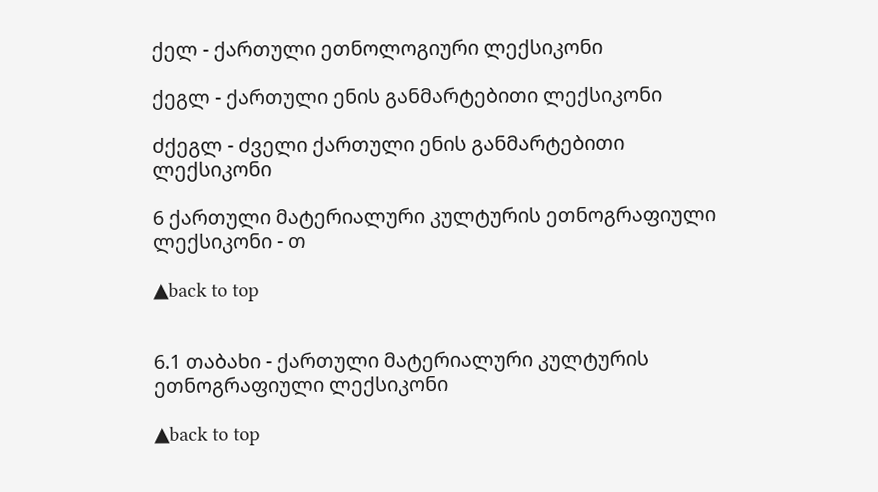ქელ - ქართული ეთნოლოგიური ლექსიკონი

ქეგლ - ქართული ენის განმარტებითი ლექსიკონი

ძქეგლ - ძველი ქართული ენის განმარტებითი ლექსიკონი

6 ქართული მატერიალური კულტურის ეთნოგრაფიული ლექსიკონი - თ

▲back to top


6.1 თაბახი - ქართული მატერიალური კულტურის ეთნოგრაფიული ლექსიკონი

▲back to top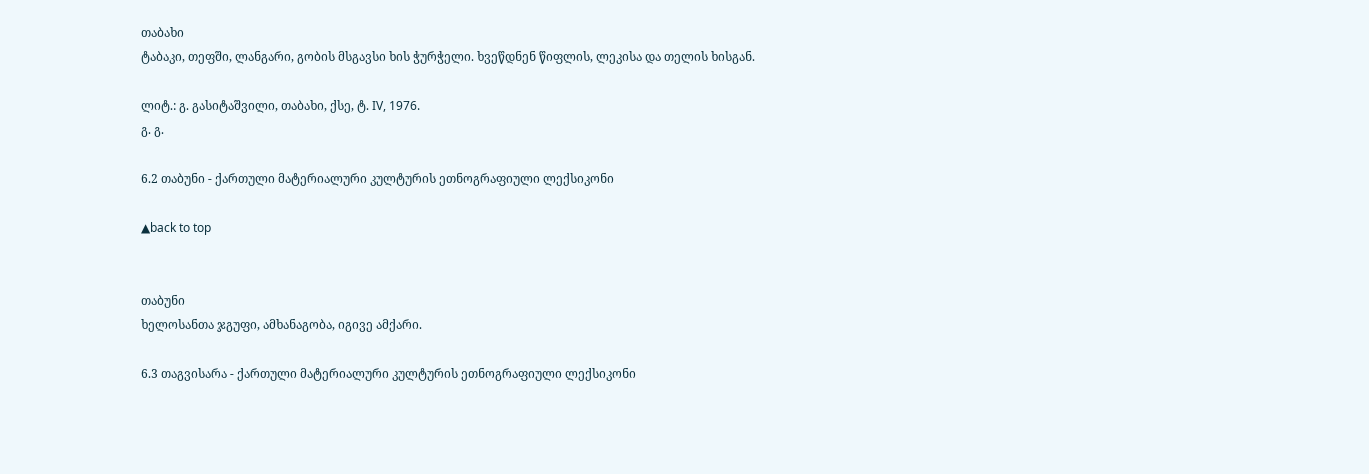თაბახი
ტაბაკი, თეფში, ლანგარი, გობის მსგავსი ხის ჭურჭელი. ხვეწდნენ წიფლის, ლეკისა და თელის ხისგან.

ლიტ.: გ. გასიტაშვილი, თაბახი, ქსე, ტ. IV, 1976.
გ. გ.

6.2 თაბუნი - ქართული მატერიალური კულტურის ეთნოგრაფიული ლექსიკონი

▲back to top


თაბუნი
ხელოსანთა ჯგუფი, ამხანაგობა, იგივე ამქარი.

6.3 თაგვისარა - ქართული მატერიალური კულტურის ეთნოგრაფიული ლექსიკონი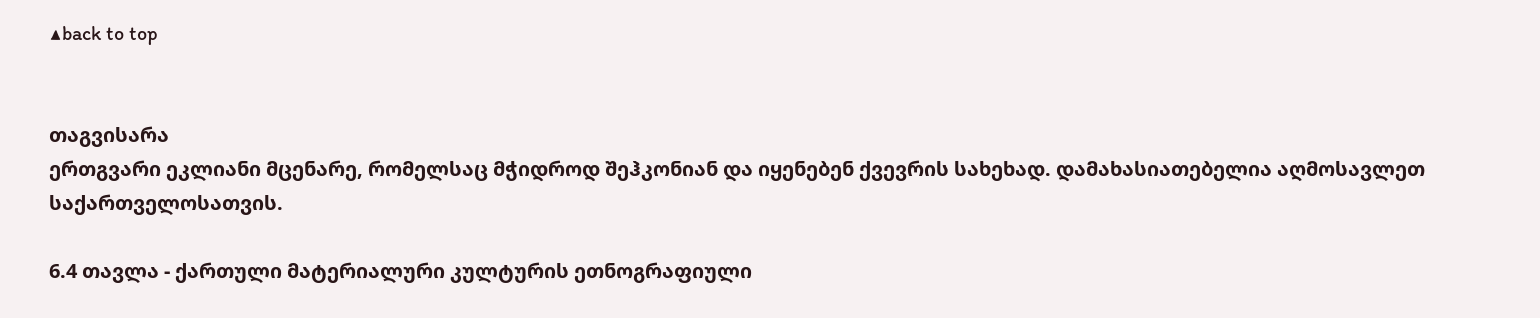▲back to top


თაგვისარა
ერთგვარი ეკლიანი მცენარე, რომელსაც მჭიდროდ შეჰკონიან და იყენებენ ქვევრის სახეხად. დამახასიათებელია აღმოსავლეთ საქართველოსათვის.

6.4 თავლა - ქართული მატერიალური კულტურის ეთნოგრაფიული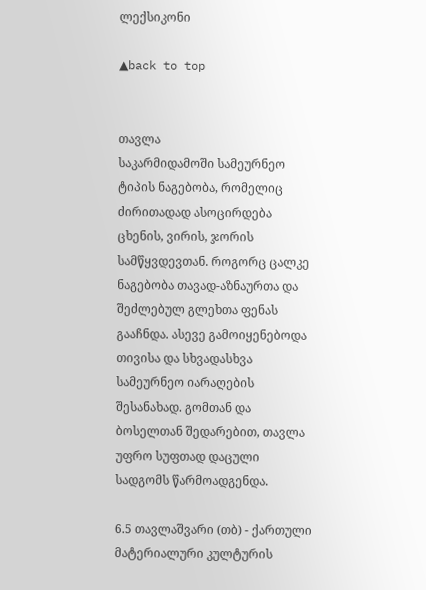ლექსიკონი

▲back to top


თავლა
საკარმიდამოში სამეურნეო ტიპის ნაგებობა, რომელიც ძირითადად ასოცირდება ცხენის, ვირის, ჯორის სამწყვდევთან. როგორც ცალკე ნაგებობა თავად-აზნაურთა და შეძლებულ გლეხთა ფენას გააჩნდა. ასევე გამოიყენებოდა თივისა და სხვადასხვა სამეურნეო იარაღების შესანახად. გომთან და ბოსელთან შედარებით, თავლა უფრო სუფთად დაცული სადგომს წარმოადგენდა.

6.5 თავლაშვარი (თბ) - ქართული მატერიალური კულტურის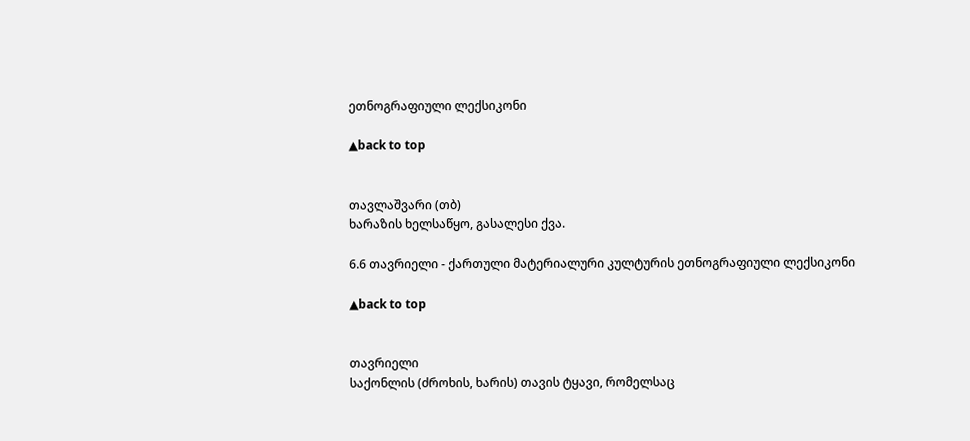ეთნოგრაფიული ლექსიკონი

▲back to top


თავლაშვარი (თბ)
ხარაზის ხელსაწყო, გასალესი ქვა.

6.6 თავრიელი - ქართული მატერიალური კულტურის ეთნოგრაფიული ლექსიკონი

▲back to top


თავრიელი
საქონლის (ძროხის, ხარის) თავის ტყავი, რომელსაც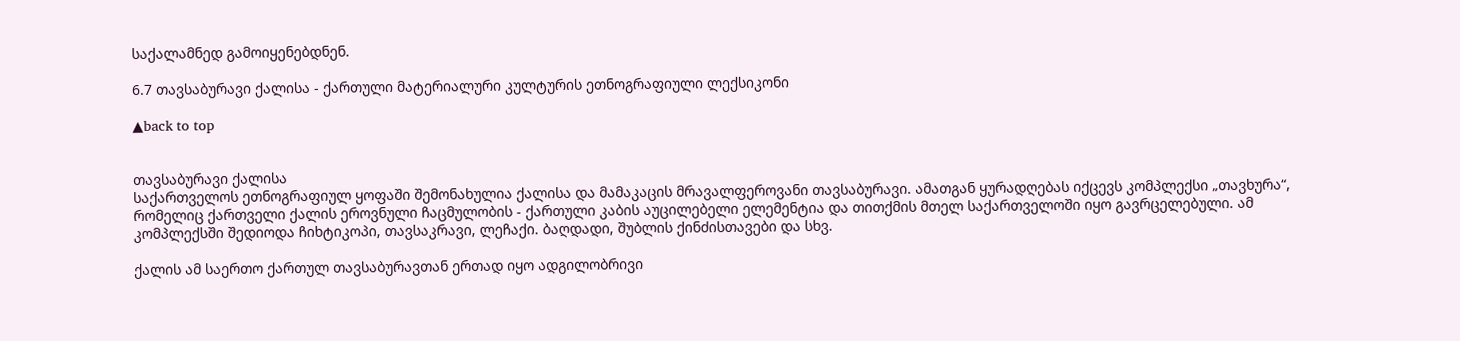საქალამნედ გამოიყენებდნენ.

6.7 თავსაბურავი ქალისა - ქართული მატერიალური კულტურის ეთნოგრაფიული ლექსიკონი

▲back to top


თავსაბურავი ქალისა
საქართველოს ეთნოგრაფიულ ყოფაში შემონახულია ქალისა და მამაკაცის მრავალფეროვანი თავსაბურავი. ამათგან ყურადღებას იქცევს კომპლექსი „თავხურა“, რომელიც ქართველი ქალის ეროვნული ჩაცმულობის - ქართული კაბის აუცილებელი ელემენტია და თითქმის მთელ საქართველოში იყო გავრცელებული. ამ კომპლექსში შედიოდა ჩიხტიკოპი, თავსაკრავი, ლეჩაქი. ბაღდადი, შუბლის ქინძისთავები და სხვ.

ქალის ამ საერთო ქართულ თავსაბურავთან ერთად იყო ადგილობრივი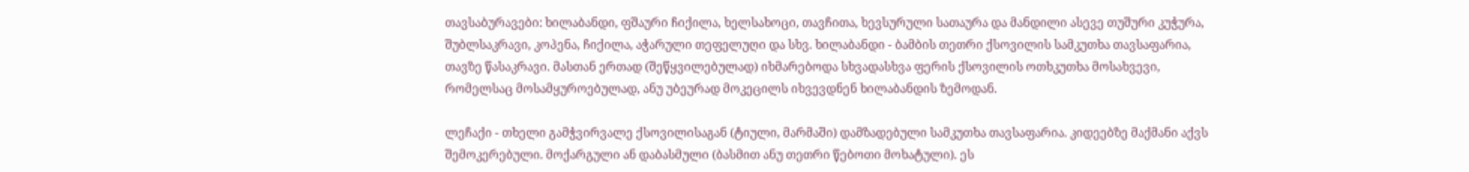თავსაბურავები: ხილაბანდი, ფშაური ჩიქილა, ხელსახოცი, თავჩითა, ხევსურული სათაურა და მანდილი ასევე თუშური კუჭურა, შუბლსაკრავი, კოპენა, ჩიქილა, აჭარული თეფელუღი და სხვ. ხილაბანდი - ბამბის თეთრი ქსოვილის სამკუთხა თავსაფარია, თავზე წასაკრავი. მასთან ერთად (შეწყვილებულად) იხმარებოდა სხვადასხვა ფერის ქსოვილის ოთხკუთხა მოსახვევი, რომელსაც მოსამყუროებულად, ანუ უბეურად მოკეცილს იხვევდნენ ხილაბანდის ზემოდან.

ლეჩაქი - თხელი გამჭვირვალე ქსოვილისაგან (ტიული, მარმაში) დამზადებული სამკუთხა თავსაფარია. კიდეებზე მაქმანი აქვს შემოკერებული. მოქარგული ან დაბასმული (ბასმით ანუ თეთრი წებოთი მოხატული). ეს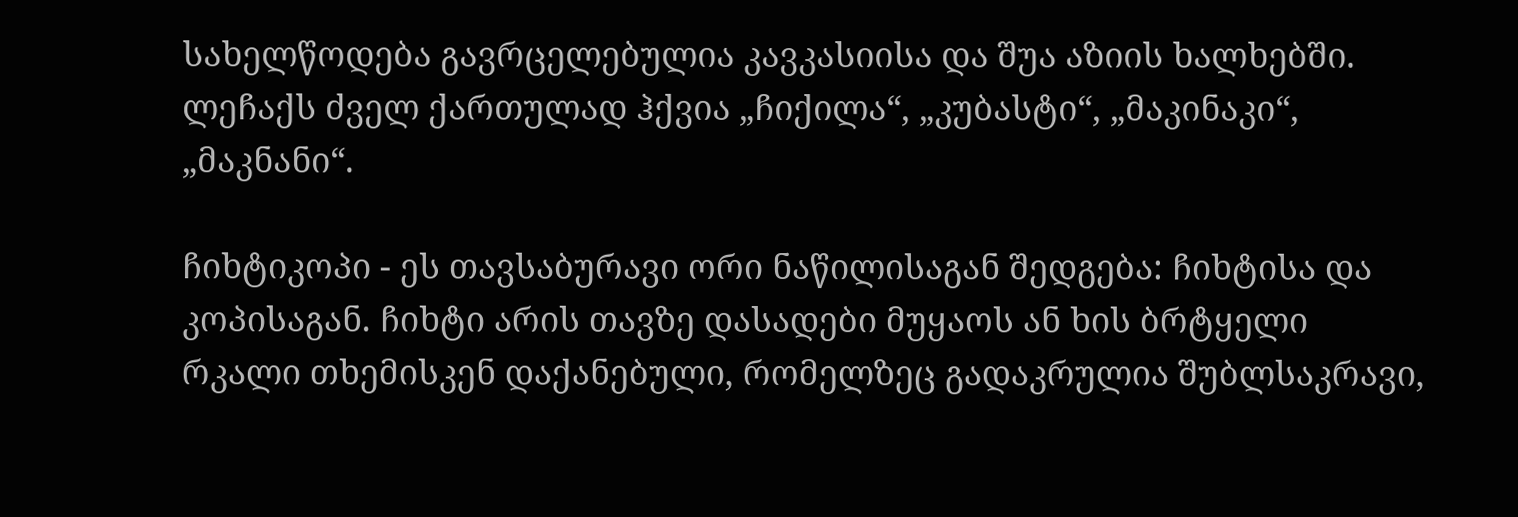სახელწოდება გავრცელებულია კავკასიისა და შუა აზიის ხალხებში. ლეჩაქს ძველ ქართულად ჰქვია „ჩიქილა“, „კუბასტი“, „მაკინაკი“, „მაკნანი“.

ჩიხტიკოპი - ეს თავსაბურავი ორი ნაწილისაგან შედგება: ჩიხტისა და კოპისაგან. ჩიხტი არის თავზე დასადები მუყაოს ან ხის ბრტყელი რკალი თხემისკენ დაქანებული, რომელზეც გადაკრულია შუბლსაკრავი,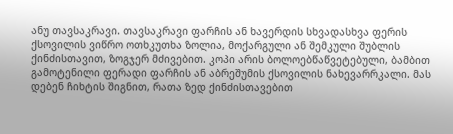ანუ თავსაკრავი. თავსაკრავი ფარჩის ან ხავერდის სხვადასხვა ფერის ქსოვილის ვიწრო ოთხკუთხა ზოლია, მოქარგული ან შემკული შუბლის ქინძისთავით, ზოგჯერ მძივებით. კოპი არის ბოლოებწაწვეტებული, ბამბით გამოტენილი ფერადი ფარჩის ან აბრეშუმის ქსოვილის ნახევარრკალი. მას დებენ ჩიხტის შიგნით, რათა ზედ ქინძისთავებით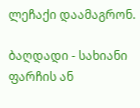ლეჩაქი დაამაგრონ.

ბაღდადი - სახიანი ფარჩის ან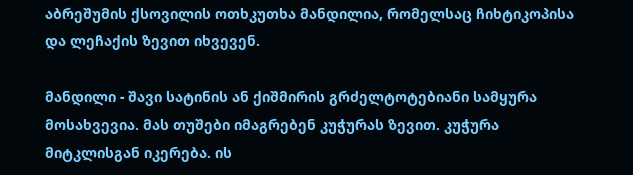აბრეშუმის ქსოვილის ოთხკუთხა მანდილია, რომელსაც ჩიხტიკოპისა და ლეჩაქის ზევით იხვევენ.

მანდილი - შავი სატინის ან ქიშმირის გრძელტოტებიანი სამყურა მოსახვევია. მას თუშები იმაგრებენ კუჭურას ზევით. კუჭურა მიტკლისგან იკერება. ის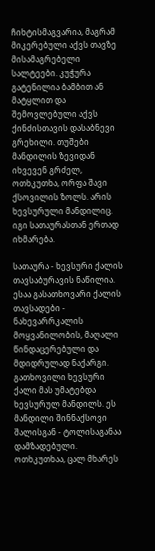ჩიხტისმაგვარია, მაგრამ მიკერებული აქვს თავზე მისამაგრებელი სალტეები. კუჭურა გატენილია ბამბით ან მატყლით და შემოვლებული აქვს ქინძისთავის დასაბნევი გრეხილი. თუშები მანდილის ზევიდან იხვევენ გრძელ, ოთხკუთხა, ორფა შავი ქსოვილის ზოლს. არის ხევსურული მანდილიც. იგი სათაურასთან ერთად იხმარება.

სათაურა - ხევსური ქალის თავსაბურავის ნაწილია. ესაა გასათხოვარი ქალის თავსადები - ნახევარრკალის მოყვანილობის, მაღალი წინდაცერებული და მდიდრულად ნაქარგი. გათხოვილი ხევსური ქალი მას უმატებდა ხევსურულ მანდილს. ეს მანდილი შინნაქსოვი შალისგან - ტოლისაგანაა დამზადებული. ოთხკუთხაა, ცალ მხარეს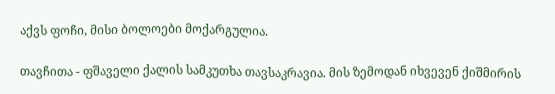აქვს ფოჩი, მისი ბოლოები მოქარგულია.

თავჩითა - ფშაველი ქალის სამკუთხა თავსაკრავია. მის ზემოდან იხვევენ ქიშმირის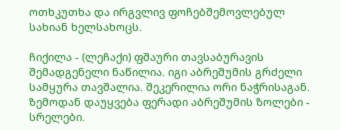ოთხკუთხა და ირგვლივ ფოჩებშემოვლებულ სახიან ხელსახოცს.

ჩიქილა - (ლეჩაქი) ფშაური თავსაბურავის შემადგენელი ნაწილია. იგი აბრეშუმის გრძელი სამყურა თავშალია. შეკერილია ორი ნაჭრისაგან. ზემოდან დაუყვება ფერადი აბრეშუმის ზოლები - სრელები.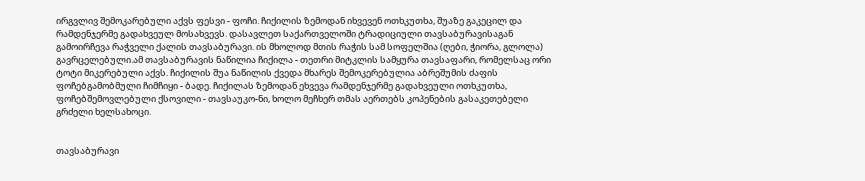ირგვლივ შემოკარებული აქვს ფესვი - ფოჩი. ჩიქილის ზემოდან იხვევენ ოთხკუთხა, შუაზე გაკეცილ და რამდენჯერმე გადახვეულ მოსახვევს. დასავლეთ საქართველოში ტრადიციული თავსაბურავისაგან გამოირჩევა რაჭველი ქალის თავსაბურავი. ის მხოლოდ მთის რაჭის სამ სოფელშია (ღები, ჭიორა, გლოლა) გავრცელებული.ამ თავსაბურავის ნაწილია ჩიქილა - თეთრი მიტკლის სამყურა თავსაფარი, რომელსაც ორი ტოტი მიკერებული აქვს. ჩიქილის შუა ნაწილის ქვედა მხარეს შემოკერებულია აბრეშუმის ძაფის ფოჩებგამობმული ჩიმჩიყი - ბადე. ჩიქილას ზემოდან ეხვევა რამდენჯერმე გადახვეული ოთხკუთხა, ფოჩებშემოვლებული ქსოვილი - თავსაუკო-ნი, ხოლო მეჩხერ თმას აერთებს კოპენების გასაკეთებელი გრძელი ხელსახოცი.


თავსაბურავი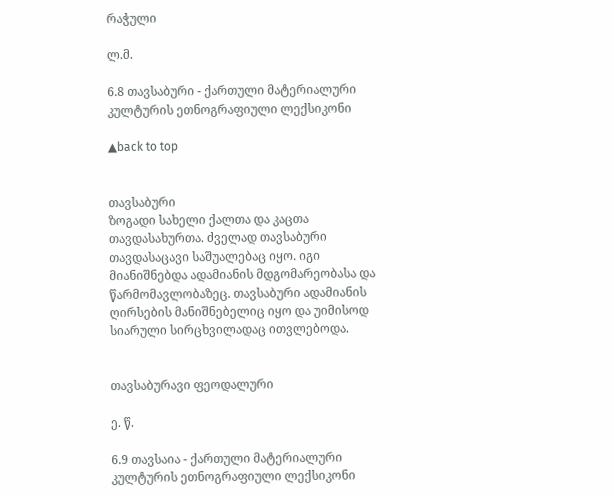რაჭული

ლ.მ.

6.8 თავსაბური - ქართული მატერიალური კულტურის ეთნოგრაფიული ლექსიკონი

▲back to top


თავსაბური
ზოგადი სახელი ქალთა და კაცთა თავდასახურთა. ძველად თავსაბური თავდასაცავი საშუალებაც იყო. იგი მიანიშნებდა ადამიანის მდგომარეობასა და წარმომავლობაზეც. თავსაბური ადამიანის ღირსების მანიშნებელიც იყო და უიმისოდ სიარული სირცხვილადაც ითვლებოდა.


თავსაბურავი ფეოდალური

ე. წ.

6.9 თავსაია - ქართული მატერიალური კულტურის ეთნოგრაფიული ლექსიკონი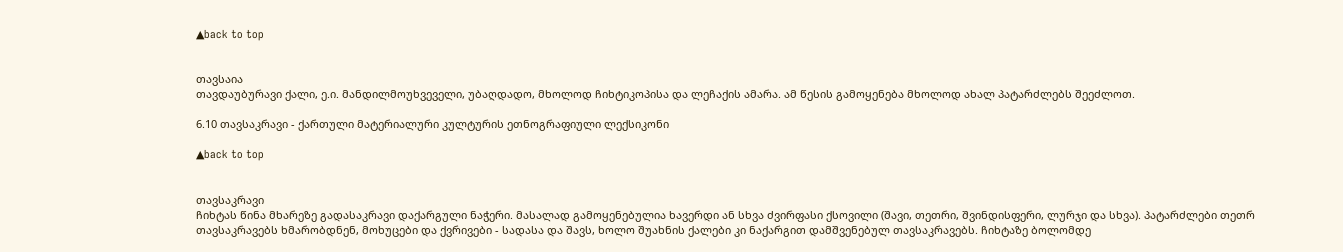▲back to top


თავსაია
თავდაუბურავი ქალი, ე.ი. მანდილმოუხვეველი, უბაღდადო, მხოლოდ ჩიხტიკოპისა და ლეჩაქის ამარა. ამ წესის გამოყენება მხოლოდ ახალ პატარძლებს შეეძლოთ.

6.10 თავსაკრავი - ქართული მატერიალური კულტურის ეთნოგრაფიული ლექსიკონი

▲back to top


თავსაკრავი
ჩიხტას წინა მხარეზე გადასაკრავი დაქარგული ნაჭერი. მასალად გამოყენებულია ხავერდი ან სხვა ძვირფასი ქსოვილი (შავი, თეთრი, შვინდისფერი, ლურჯი და სხვა). პატარძლები თეთრ თავსაკრავებს ხმარობდნენ, მოხუცები და ქვრივები - სადასა და შავს, ხოლო შუახნის ქალები კი ნაქარგით დამშვენებულ თავსაკრავებს. ჩიხტაზე ბოლომდე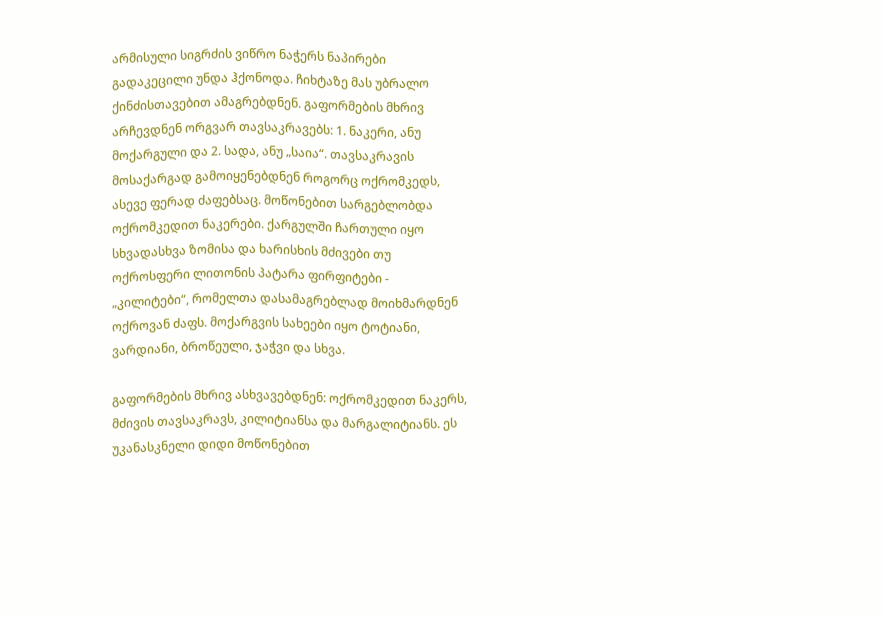არმისული სიგრძის ვიწრო ნაჭერს ნაპირები გადაკეცილი უნდა ჰქონოდა. ჩიხტაზე მას უბრალო ქინძისთავებით ამაგრებდნენ. გაფორმების მხრივ არჩევდნენ ორგვარ თავსაკრავებს: 1. ნაკერი, ანუ მოქარგული და 2. სადა, ანუ „საია“. თავსაკრავის მოსაქარგად გამოიყენებდნენ როგორც ოქრომკედს, ასევე ფერად ძაფებსაც. მოწონებით სარგებლობდა ოქრომკედით ნაკერები. ქარგულში ჩართული იყო სხვადასხვა ზომისა და ხარისხის მძივები თუ ოქროსფერი ლითონის პატარა ფირფიტები - „კილიტები“, რომელთა დასამაგრებლად მოიხმარდნენ ოქროვან ძაფს. მოქარგვის სახეები იყო ტოტიანი, ვარდიანი, ბროწეული, ჯაჭვი და სხვა.

გაფორმების მხრივ ასხვავებდნენ: ოქრომკედით ნაკერს, მძივის თავსაკრავს, კილიტიანსა და მარგალიტიანს. ეს უკანასკნელი დიდი მოწონებით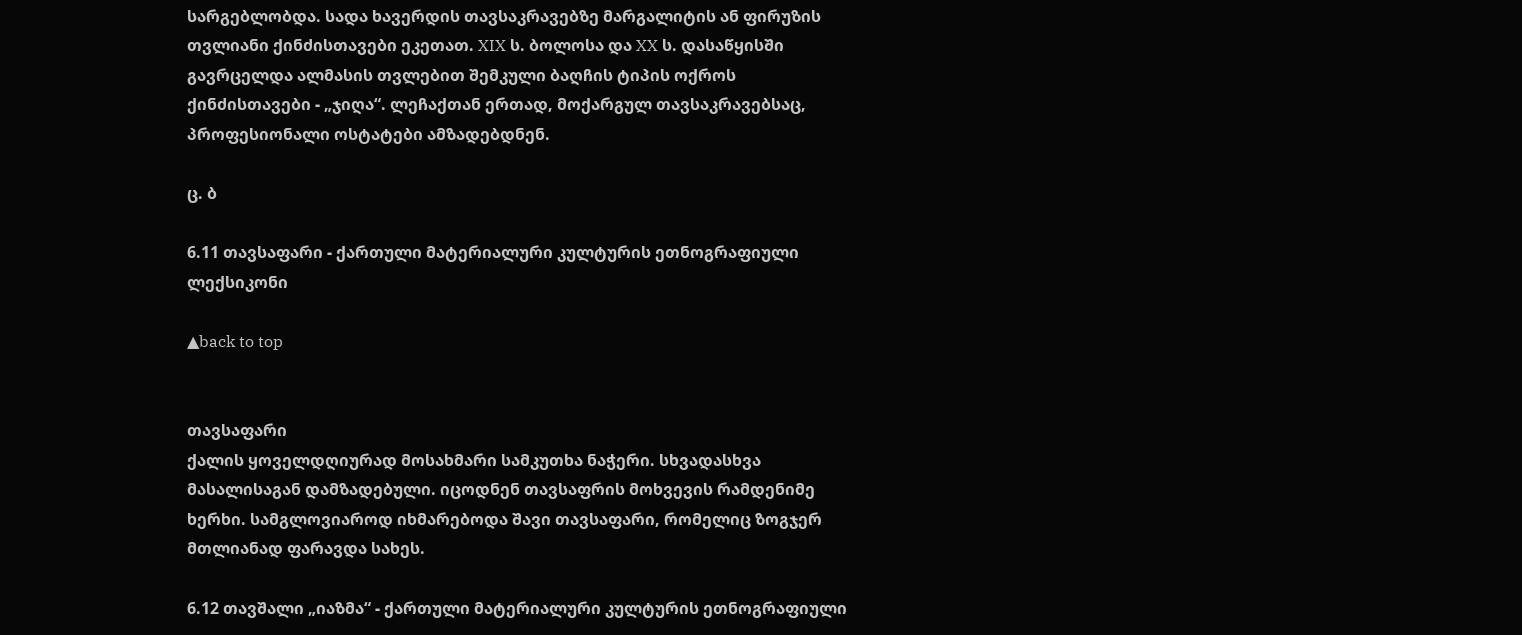სარგებლობდა. სადა ხავერდის თავსაკრავებზე მარგალიტის ან ფირუზის თვლიანი ქინძისთავები ეკეთათ. XIX ს. ბოლოსა და XX ს. დასაწყისში გავრცელდა ალმასის თვლებით შემკული ბაღჩის ტიპის ოქროს ქინძისთავები - „ჯიღა“. ლეჩაქთან ერთად, მოქარგულ თავსაკრავებსაც, პროფესიონალი ოსტატები ამზადებდნენ.

ც. ბ

6.11 თავსაფარი - ქართული მატერიალური კულტურის ეთნოგრაფიული ლექსიკონი

▲back to top


თავსაფარი
ქალის ყოველდღიურად მოსახმარი სამკუთხა ნაჭერი. სხვადასხვა მასალისაგან დამზადებული. იცოდნენ თავსაფრის მოხვევის რამდენიმე ხერხი. სამგლოვიაროდ იხმარებოდა შავი თავსაფარი, რომელიც ზოგჯერ მთლიანად ფარავდა სახეს.

6.12 თავშალი „იაზმა“ - ქართული მატერიალური კულტურის ეთნოგრაფიული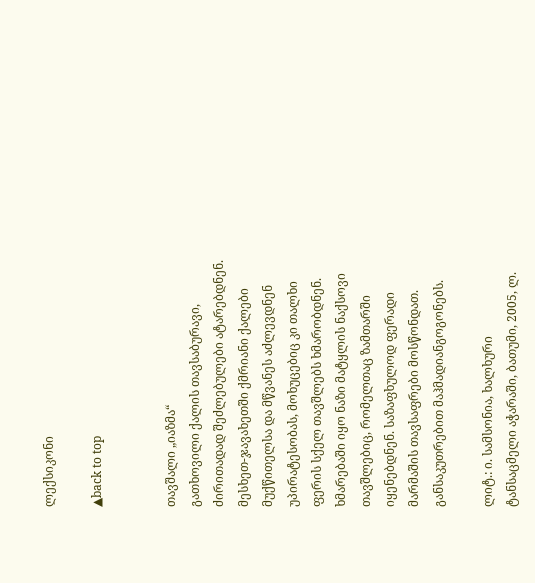ლექსიკონი

▲back to top


თავშალი „იაზმა“
გათხოვილი ქალის თავსაბურავი, ძირითადად შეძლებულები ატარებდნენ. მესხეთ-ჯავახეთში ქმრიანი ქალები მუქწითელსა და მწვანეს აძლევდნენ უპირატესობას, მოხუცებიც კი თალხი ფერის სქელ თავშლებს ხმარობდნენ. ხმარებაში იყო ნაზი მატყლის ნაქსოვი თავშლებიც, რომელთაც ზამთარში იყენებდნენ. საზაფხულოდ ფერადი მარმაშის თავსაფრები მოსწონდათ. განსაკუთრებით მაჰმადიანგოგონებს.

ლიტ.: ი. სამსონია, ხალხური ტანსაცმელი აჭარაში, ბათუმი, 2005, ლ.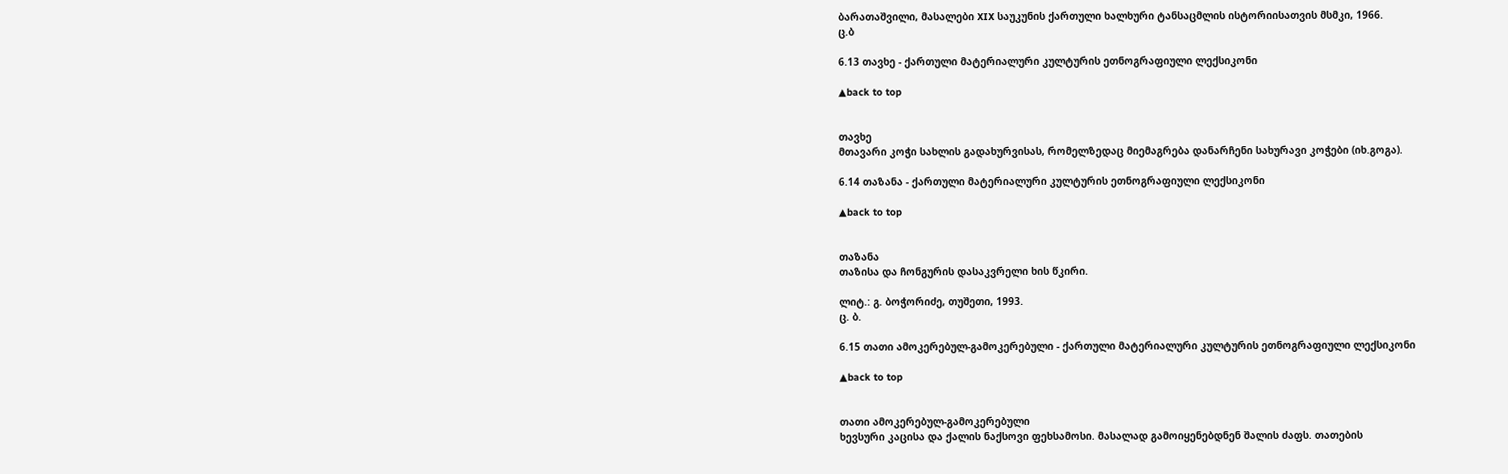ბარათაშვილი, მასალები XIX საუკუნის ქართული ხალხური ტანსაცმლის ისტორიისათვის მსმკი, 1966.
ც.ბ

6.13 თავხე - ქართული მატერიალური კულტურის ეთნოგრაფიული ლექსიკონი

▲back to top


თავხე
მთავარი კოჭი სახლის გადახურვისას, რომელზედაც მიემაგრება დანარჩენი სახურავი კოჭები (იხ.გოგა).

6.14 თაზანა - ქართული მატერიალური კულტურის ეთნოგრაფიული ლექსიკონი

▲back to top


თაზანა
თაზისა და ჩონგურის დასაკვრელი ხის წკირი.

ლიტ.: გ. ბოჭორიძე, თუშეთი, 1993.
ც. ბ.

6.15 თათი ამოკერებულ-გამოკერებული - ქართული მატერიალური კულტურის ეთნოგრაფიული ლექსიკონი

▲back to top


თათი ამოკერებულ-გამოკერებული
ხევსური კაცისა და ქალის ნაქსოვი ფეხსამოსი. მასალად გამოიყენებდნენ შალის ძაფს. თათების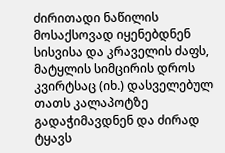ძირითადი ნაწილის მოსაქსოვად იყენებდნენ სისვისა და კრაველის ძაფს, მატყლის სიმცირის დროს კვირტსაც (იხ.) დასველებულ თათს კალაპოტზე გადაჭიმავდნენ და ძირად ტყავს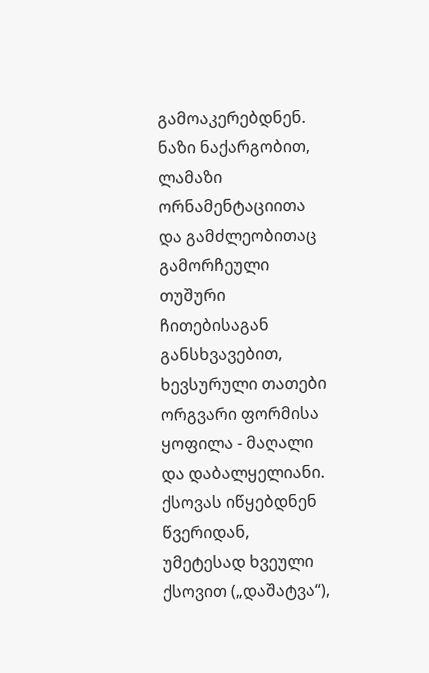გამოაკერებდნენ. ნაზი ნაქარგობით, ლამაზი ორნამენტაციითა და გამძლეობითაც გამორჩეული თუშური ჩითებისაგან განსხვავებით, ხევსურული თათები ორგვარი ფორმისა ყოფილა - მაღალი და დაბალყელიანი. ქსოვას იწყებდნენ წვერიდან, უმეტესად ხვეული ქსოვით („დაშატვა“),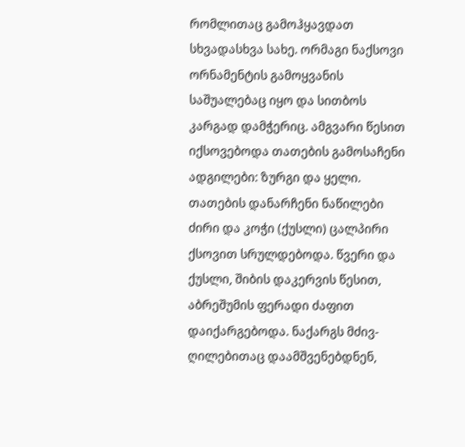რომლითაც გამოჰყავდათ სხვადასხვა სახე. ორმაგი ნაქსოვი ორნამენტის გამოყვანის საშუალებაც იყო და სითბოს კარგად დამჭერიც. ამგვარი წესით იქსოვებოდა თათების გამოსაჩენი ადგილები: ზურგი და ყელი. თათების დანარჩენი ნაწილები ძირი და კოჭი (ქუსლი) ცალპირი ქსოვით სრულდებოდა. წვერი და ქუსლი, შიბის დაკერვის წესით, აბრეშუმის ფერადი ძაფით დაიქარგებოდა. ნაქარგს მძივ-ღილებითაც დაამშვენებდნენ,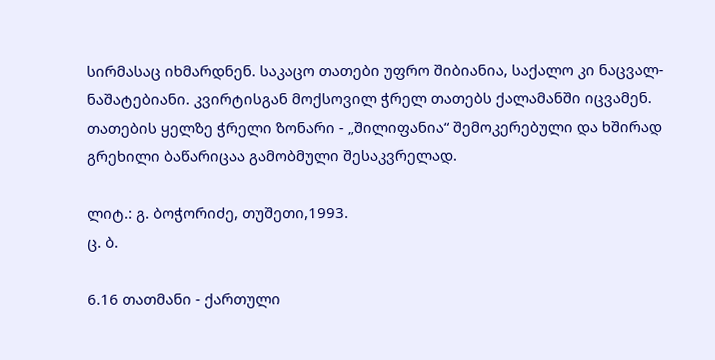სირმასაც იხმარდნენ. საკაცო თათები უფრო შიბიანია, საქალო კი ნაცვალ-ნაშატებიანი. კვირტისგან მოქსოვილ ჭრელ თათებს ქალამანში იცვამენ. თათების ყელზე ჭრელი ზონარი - „შილიფანია“ შემოკერებული და ხშირად გრეხილი ბაწარიცაა გამობმული შესაკვრელად.

ლიტ.: გ. ბოჭორიძე, თუშეთი,1993.
ც. ბ.

6.16 თათმანი - ქართული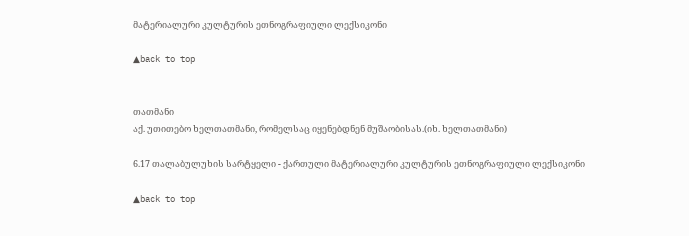მატერიალური კულტურის ეთნოგრაფიული ლექსიკონი

▲back to top


თათმანი
აქ. უთითებო ხელთათმანი, რომელსაც იყენებდნენ მუშაობისას.(იხ. ხელთათმანი)

6.17 თალაბულუხის სარტყელი - ქართული მატერიალური კულტურის ეთნოგრაფიული ლექსიკონი

▲back to top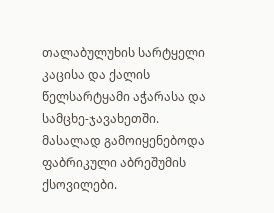თალაბულუხის სარტყელი
კაცისა და ქალის წელსარტყამი აჭარასა და სამცხე-ჯავახეთში. მასალად გამოიყენებოდა ფაბრიკული აბრეშუმის ქსოვილები.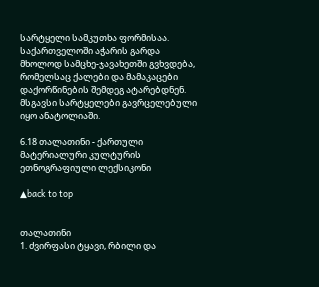სარტყელი სამკუთხა ფორმისაა. საქართველოში აჭარის გარდა მხოლოდ სამცხე-ჯავახეთში გვხვდება, რომელსაც ქალები და მამაკაცები დაქორწინების შემდეგ ატარებდნენ. მსგავსი სარტყელები გავრცელებული იყო ანატოლიაში.

6.18 თალათინი - ქართული მატერიალური კულტურის ეთნოგრაფიული ლექსიკონი

▲back to top


თალათინი
1. ძვირფასი ტყავი, რბილი და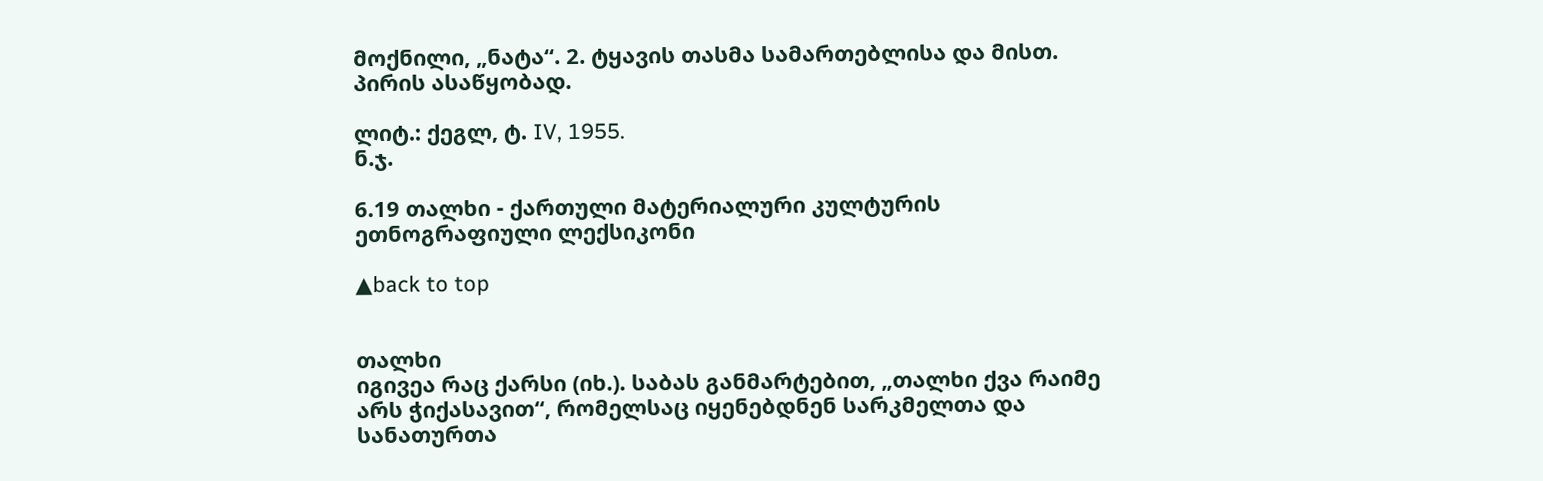მოქნილი, „ნატა“. 2. ტყავის თასმა სამართებლისა და მისთ. პირის ასაწყობად.

ლიტ.: ქეგლ, ტ. IV, 1955.
ნ.ჯ.

6.19 თალხი - ქართული მატერიალური კულტურის ეთნოგრაფიული ლექსიკონი

▲back to top


თალხი
იგივეა რაც ქარსი (იხ.). საბას განმარტებით, „თალხი ქვა რაიმე არს ჭიქასავით“, რომელსაც იყენებდნენ სარკმელთა და სანათურთა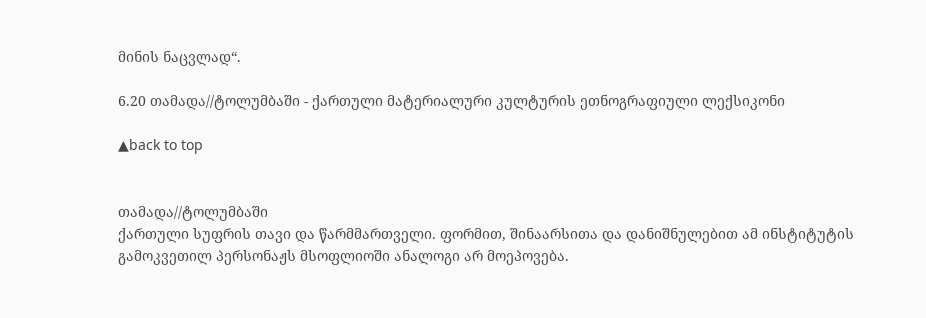მინის ნაცვლად“.

6.20 თამადა//ტოლუმბაში - ქართული მატერიალური კულტურის ეთნოგრაფიული ლექსიკონი

▲back to top


თამადა//ტოლუმბაში
ქართული სუფრის თავი და წარმმართველი. ფორმით, შინაარსითა და დანიშნულებით ამ ინსტიტუტის გამოკვეთილ პერსონაჟს მსოფლიოში ანალოგი არ მოეპოვება.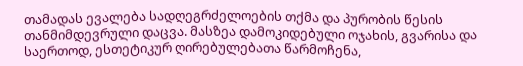თამადას ევალება სადღეგრძელოების თქმა და პურობის წესის თანმიმდევრული დაცვა. მასზეა დამოკიდებული ოჯახის, გვარისა და საერთოდ, ესთეტიკურ ღირებულებათა წარმოჩენა,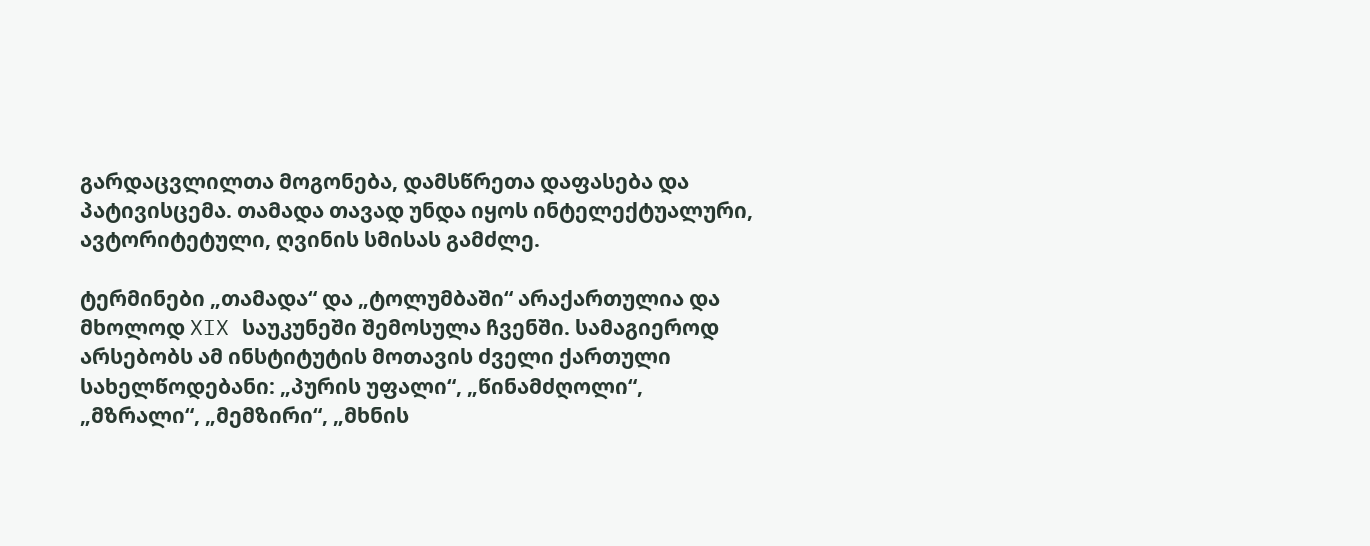გარდაცვლილთა მოგონება, დამსწრეთა დაფასება და პატივისცემა. თამადა თავად უნდა იყოს ინტელექტუალური, ავტორიტეტული, ღვინის სმისას გამძლე.

ტერმინები „თამადა“ და „ტოლუმბაში“ არაქართულია და მხოლოდ XIX საუკუნეში შემოსულა ჩვენში. სამაგიეროდ არსებობს ამ ინსტიტუტის მოთავის ძველი ქართული სახელწოდებანი: „პურის უფალი“, „წინამძღოლი“, „მზრალი“, „მემზირი“, „მხნის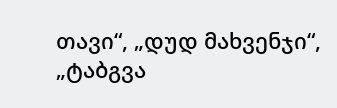თავი“, „დუდ მახვენჯი“, „ტაბგვა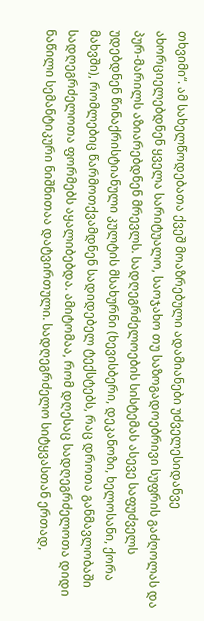თხვიმი“. ამ სახელწოდებათა ქვეშ მოაზრებული ადამიანები უძველესიდანვე ახორციელებდნენ ყველა სარიტუალო, საოჯახო თუ საზოგადოებრივი სუფრის გაძღოლას და პურ-მარილს აზიარებდნენ მრევლს. სადღეგრძელოების სისტემას ასევე საფუძველს უდებდნენ წინაქრისტიანული კულტის მსახურნი (ხევისბერი, დეკანოზი, ხელოსანი, ქორა მახვში), რომლებიც წარმოთქვამდნენ სადიდებელ ტექსტებს, რაც დროთა განმავლობაში სადღეგრძელოთა ფორმებს აყალიბებდა. ამიტომაა, რომ დღესაც სადღეგრძელოთა დიდი ნაწილი სემანტიკური ნიშნითაა დატვირთული. სადღეგრძელო სიტყვასთან ერთად,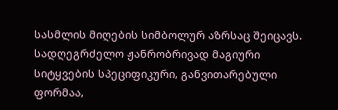სასმლის მიღების სიმბოლურ აზრსაც შეიცავს. სადღეგრძელო ჟანრობრივად მაგიური სიტყვების სპეციფიკური, განვითარებული ფორმაა,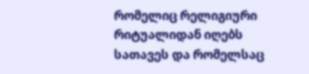რომელიც რელიგიური რიტუალიდან იღებს სათავეს და რომელსაც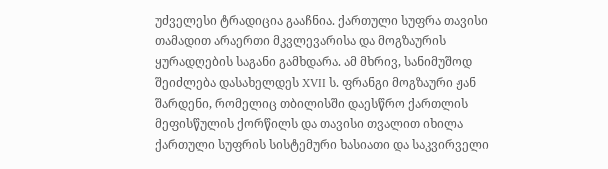უძველესი ტრადიცია გააჩნია. ქართული სუფრა თავისი თამადით არაერთი მკვლევარისა და მოგზაურის ყურადღების საგანი გამხდარა. ამ მხრივ, სანიმუშოდ შეიძლება დასახელდეს XVII ს. ფრანგი მოგზაური ჟან შარდენი, რომელიც თბილისში დაესწრო ქართლის მეფისწულის ქორწილს და თავისი თვალით იხილა ქართული სუფრის სისტემური ხასიათი და საკვირველი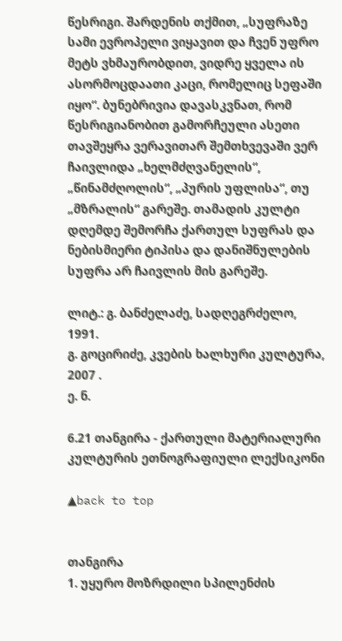წესრიგი. შარდენის თქმით, „სუფრაზე სამი ევროპელი ვიყავით და ჩვენ უფრო მეტს ვხმაურობდით, ვიდრე ყველა ის ასორმოცდაათი კაცი, რომელიც სეფაში იყო“. ბუნებრივია დავასკვნათ, რომ წესრიგიანობით გამორჩეული ასეთი თავშეყრა ვერავითარ შემთხვევაში ვერ ჩაივლიდა „ხელმძღვანელის“, „წინამძღოლის“, „პურის უფლისა“, თუ „მზრალის“ გარეშე. თამადის კულტი დღემდე შემორჩა ქართულ სუფრას და ნებისმიერი ტიპისა და დანიშნულების სუფრა არ ჩაივლის მის გარეშე.

ლიტ.: გ. ბანძელაძე, სადღეგრძელო, 1991.
გ. გოცირიძე, კვების ხალხური კულტურა, 2007 .
ე. ნ.

6.21 თანგირა - ქართული მატერიალური კულტურის ეთნოგრაფიული ლექსიკონი

▲back to top


თანგირა
1. უყურო მოზრდილი სპილენძის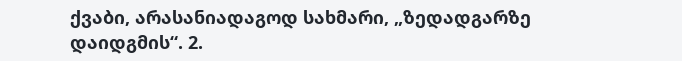ქვაბი, არასანიადაგოდ სახმარი, „ზედადგარზე დაიდგმის“. 2.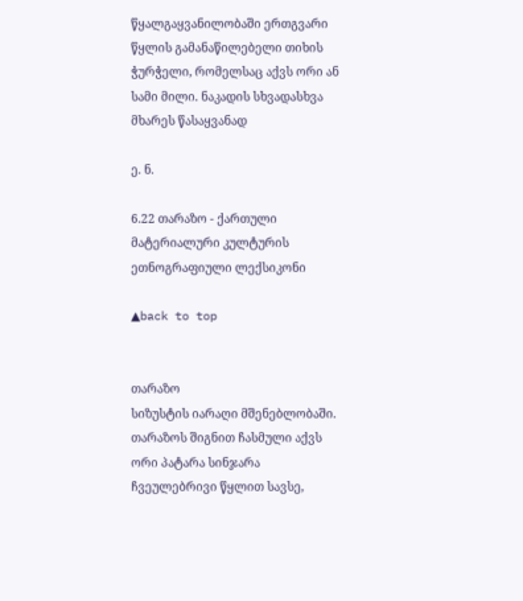წყალგაყვანილობაში ერთგვარი წყლის გამანაწილებელი თიხის ჭურჭელი, რომელსაც აქვს ორი ან სამი მილი. ნაკადის სხვადასხვა მხარეს წასაყვანად

ე. ნ.

6.22 თარაზო - ქართული მატერიალური კულტურის ეთნოგრაფიული ლექსიკონი

▲back to top


თარაზო
სიზუსტის იარაღი მშენებლობაში. თარაზოს შიგნით ჩასმული აქვს ორი პატარა სინჯარა ჩვეულებრივი წყლით სავსე,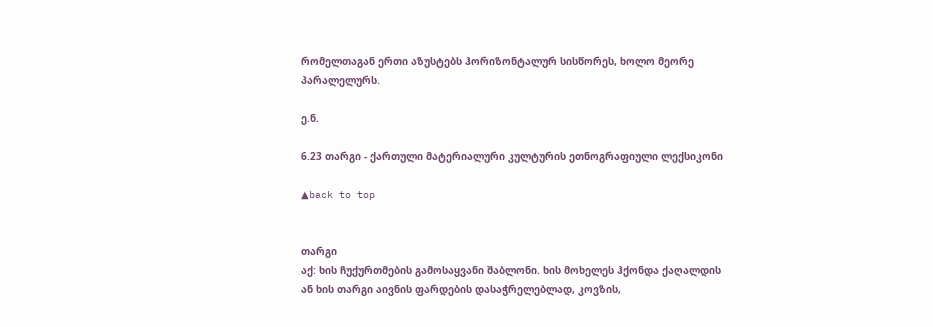რომელთაგან ერთი აზუსტებს ჰორიზონტალურ სისწორეს, ხოლო მეორე პარალელურს.

ე.ნ.

6.23 თარგი - ქართული მატერიალური კულტურის ეთნოგრაფიული ლექსიკონი

▲back to top


თარგი
აქ: ხის ჩუქურთმების გამოსაყვანი შაბლონი. ხის მოხელეს ჰქონდა ქაღალდის ან ხის თარგი აივნის ფარდების დასაჭრელებლად, კოვზის,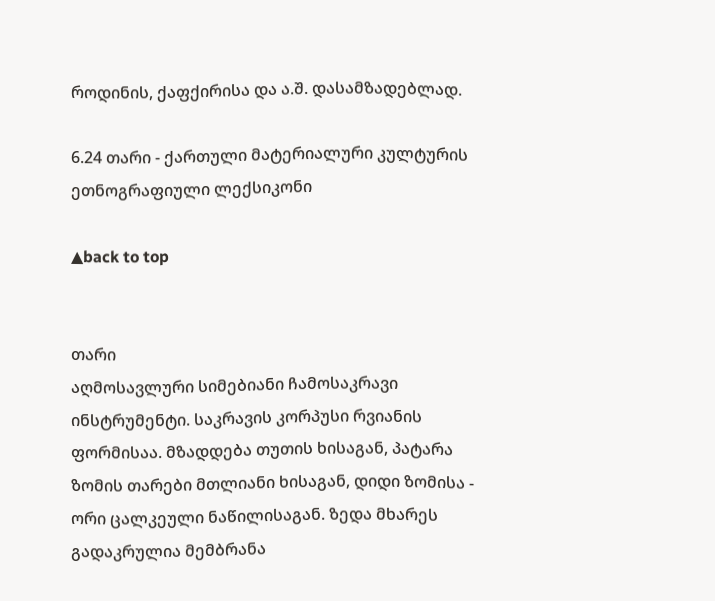როდინის, ქაფქირისა და ა.შ. დასამზადებლად.

6.24 თარი - ქართული მატერიალური კულტურის ეთნოგრაფიული ლექსიკონი

▲back to top


თარი
აღმოსავლური სიმებიანი ჩამოსაკრავი ინსტრუმენტი. საკრავის კორპუსი რვიანის ფორმისაა. მზადდება თუთის ხისაგან, პატარა ზომის თარები მთლიანი ხისაგან, დიდი ზომისა - ორი ცალკეული ნაწილისაგან. ზედა მხარეს გადაკრულია მემბრანა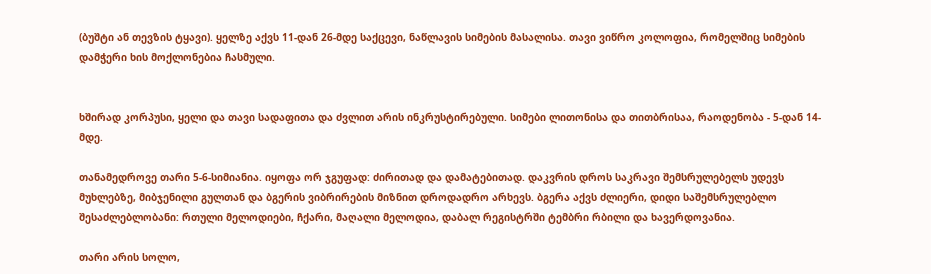(ბუშტი ან თევზის ტყავი). ყელზე აქვს 11-დან 26-მდე საქცევი, ნაწლავის სიმების მასალისა. თავი ვიწრო კოლოფია, რომელშიც სიმების დამჭერი ხის მოქლონებია ჩასმული.


ხშირად კორპუსი, ყელი და თავი სადაფითა და ძვლით არის ინკრუსტირებული. სიმები ლითონისა და თითბრისაა, რაოდენობა - 5-დან 14-მდე.

თანამედროვე თარი 5-6-სიმიანია. იყოფა ორ ჯგუფად: ძირითად და დამატებითად. დაკვრის დროს საკრავი შემსრულებელს უდევს მუხლებზე, მიბჯენილი გულთან და ბგერის ვიბრირების მიზნით დროდადრო არხევს. ბგერა აქვს ძლიერი, დიდი საშემსრულებლო შესაძლებლობანი: რთული მელოდიები, ჩქარი, მაღალი მელოდია, დაბალ რეგისტრში ტემბრი რბილი და ხავერდოვანია.

თარი არის სოლო,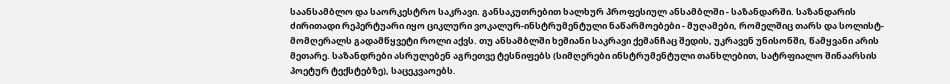საანსამბლო და საორკესტრო საკრავი. განსაკუთრებით ხალხურ პროფესიულ ანსამბლში - საზანდარში. საზანდარის ძირითადი რეპერტუარი იყო ციკლური ვოკალურ-ინსტრუმენტული ნაწარმოებები - მუღამები, რომელშიც თარს და სოლისტ-მომღერალს გადამწყვეტი როლი აქვს. თუ ანსამბლში ხემიანი საკრავი ქემანჩაც შედის, უკრავენ უნისონში, წამყვანი არის მეთარე. საზანდრები ასრულებენ აგრეთვე ტესნიფებს (სიმღერები ინსტრუმენტული თანხლებით, სატრფიალო შინაარსის პოეტურ ტექსტებზე), საცეკვაოებს.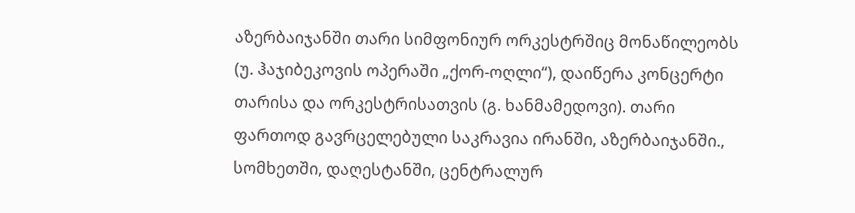აზერბაიჯანში თარი სიმფონიურ ორკესტრშიც მონაწილეობს (უ. ჰაჯიბეკოვის ოპერაში „ქორ-ოღლი“), დაიწერა კონცერტი თარისა და ორკესტრისათვის (გ. ხანმამედოვი). თარი ფართოდ გავრცელებული საკრავია ირანში, აზერბაიჯანში., სომხეთში, დაღესტანში, ცენტრალურ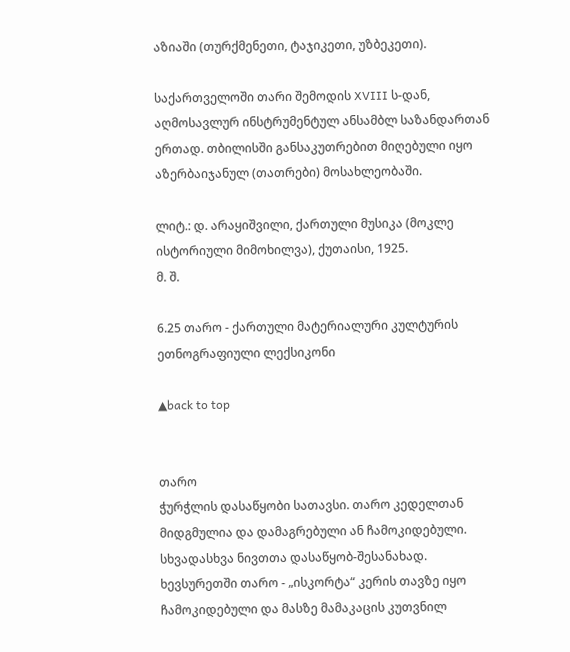აზიაში (თურქმენეთი, ტაჯიკეთი, უზბეკეთი).

საქართველოში თარი შემოდის XVIII ს-დან, აღმოსავლურ ინსტრუმენტულ ანსამბლ საზანდართან ერთად. თბილისში განსაკუთრებით მიღებული იყო აზერბაიჯანულ (თათრები) მოსახლეობაში.

ლიტ.: დ. არაყიშვილი, ქართული მუსიკა (მოკლე ისტორიული მიმოხილვა), ქუთაისი, 1925.
მ. შ.

6.25 თარო - ქართული მატერიალური კულტურის ეთნოგრაფიული ლექსიკონი

▲back to top


თარო
ჭურჭლის დასაწყობი სათავსი. თარო კედელთან მიდგმულია და დამაგრებული ან ჩამოკიდებული. სხვადასხვა ნივთთა დასაწყობ-შესანახად. ხევსურეთში თარო - „ისკორტა“ კერის თავზე იყო ჩამოკიდებული და მასზე მამაკაცის კუთვნილ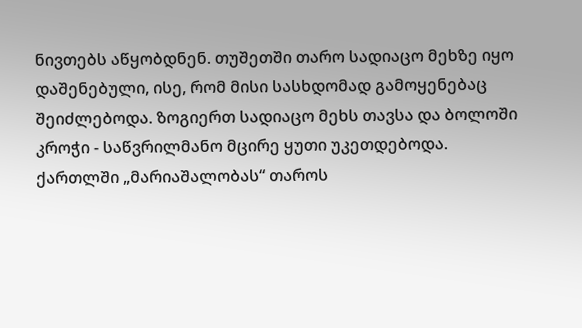ნივთებს აწყობდნენ. თუშეთში თარო სადიაცო მეხზე იყო დაშენებული, ისე, რომ მისი სასხდომად გამოყენებაც შეიძლებოდა. ზოგიერთ სადიაცო მეხს თავსა და ბოლოში კროჭი - საწვრილმანო მცირე ყუთი უკეთდებოდა. ქართლში „მარიაშალობას“ თაროს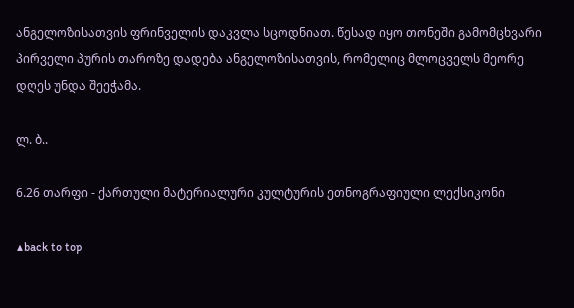ანგელოზისათვის ფრინველის დაკვლა სცოდნიათ. წესად იყო თონეში გამომცხვარი პირველი პურის თაროზე დადება ანგელოზისათვის, რომელიც მლოცველს მეორე დღეს უნდა შეეჭამა.

ლ. ბ..

6.26 თარფი - ქართული მატერიალური კულტურის ეთნოგრაფიული ლექსიკონი

▲back to top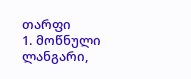თარფი
1. მოწნული ლანგარი,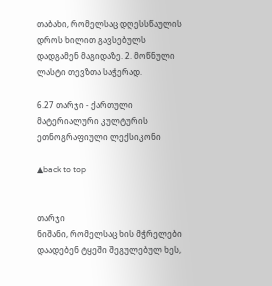თაბახი, რომელსაც დღესსწაულის დროს ხილით გავსებულს დადგამენ მაგიდაზე. 2. მოწნული ლასტი თევზთა საჭერად.

6.27 თარჯი - ქართული მატერიალური კულტურის ეთნოგრაფიული ლექსიკონი

▲back to top


თარჯი
ნიშანი, რომელსაც ხის მჭრელები დაადებენ ტყეში შეგულებულ ხეს,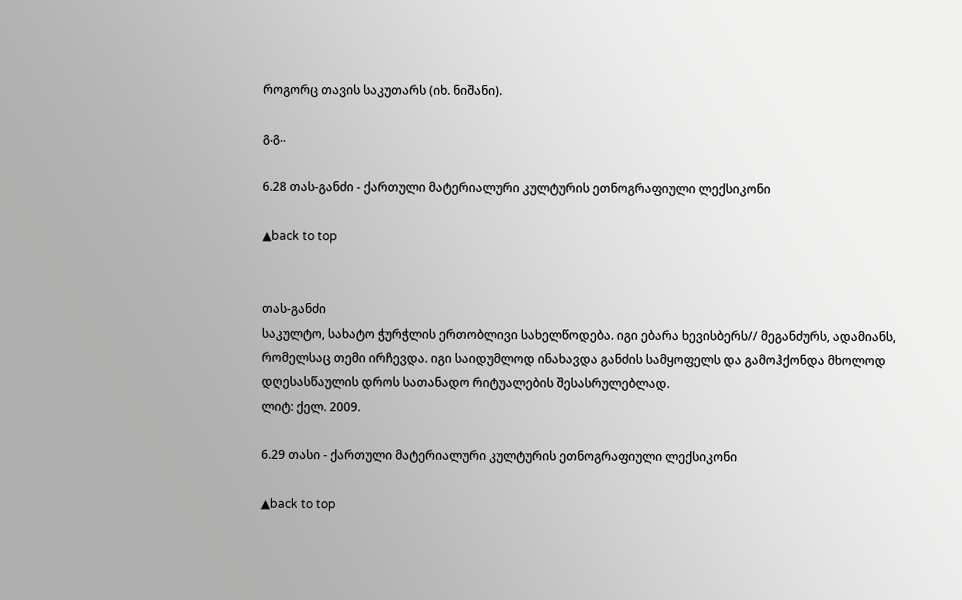როგორც თავის საკუთარს (იხ. ნიშანი).

გ.გ..

6.28 თას-განძი - ქართული მატერიალური კულტურის ეთნოგრაფიული ლექსიკონი

▲back to top


თას-განძი
საკულტო, სახატო ჭურჭლის ერთობლივი სახელწოდება. იგი ებარა ხევისბერს// მეგანძურს, ადამიანს, რომელსაც თემი ირჩევდა. იგი საიდუმლოდ ინახავდა განძის სამყოფელს და გამოჰქონდა მხოლოდ დღესასწაულის დროს სათანადო რიტუალების შესასრულებლად.
ლიტ: ქელ. 2009.

6.29 თასი - ქართული მატერიალური კულტურის ეთნოგრაფიული ლექსიკონი

▲back to top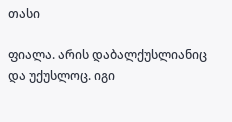თასი

ფიალა. არის დაბალქუსლიანიც და უქუსლოც. იგი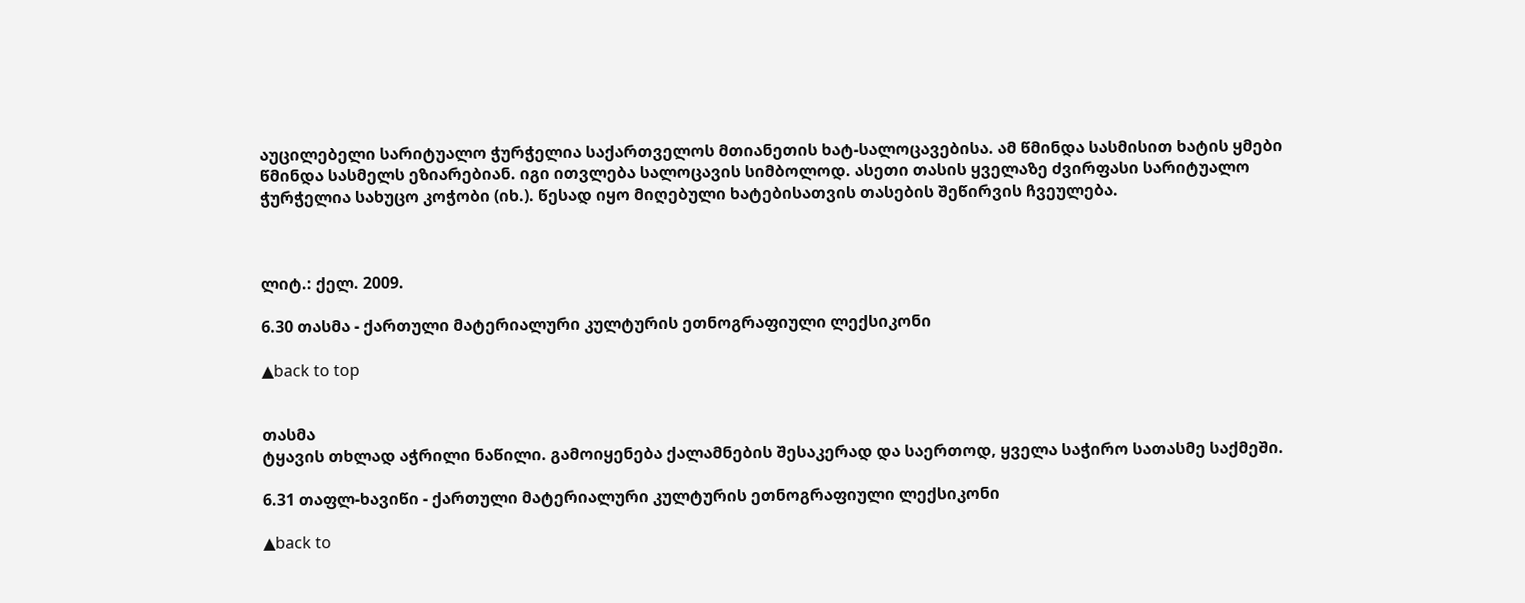აუცილებელი სარიტუალო ჭურჭელია საქართველოს მთიანეთის ხატ-სალოცავებისა. ამ წმინდა სასმისით ხატის ყმები წმინდა სასმელს ეზიარებიან. იგი ითვლება სალოცავის სიმბოლოდ. ასეთი თასის ყველაზე ძვირფასი სარიტუალო ჭურჭელია სახუცო კოჭობი (იხ.). წესად იყო მიღებული ხატებისათვის თასების შეწირვის ჩვეულება.



ლიტ.: ქელ. 2009.

6.30 თასმა - ქართული მატერიალური კულტურის ეთნოგრაფიული ლექსიკონი

▲back to top


თასმა
ტყავის თხლად აჭრილი ნაწილი. გამოიყენება ქალამნების შესაკერად და საერთოდ, ყველა საჭირო სათასმე საქმეში.

6.31 თაფლ-ხავიწი - ქართული მატერიალური კულტურის ეთნოგრაფიული ლექსიკონი

▲back to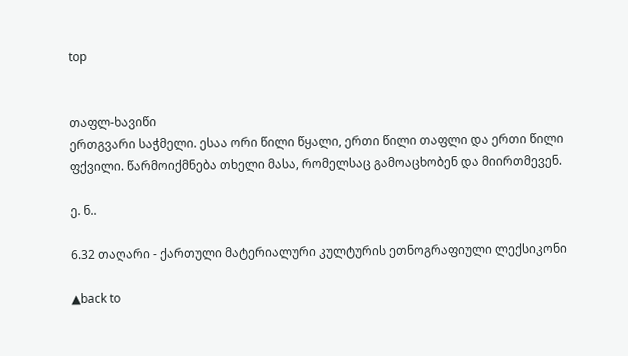top


თაფლ-ხავიწი
ერთგვარი საჭმელი. ესაა ორი წილი წყალი, ერთი წილი თაფლი და ერთი წილი ფქვილი. წარმოიქმნება თხელი მასა, რომელსაც გამოაცხობენ და მიირთმევენ.

ე. ნ..

6.32 თაღარი - ქართული მატერიალური კულტურის ეთნოგრაფიული ლექსიკონი

▲back to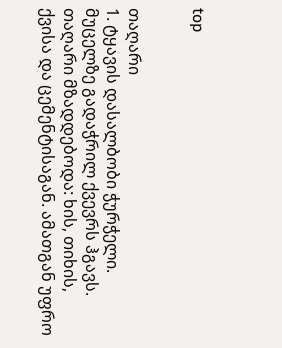top


თაღარი
1. ტყავის დასალბობი ჭურჭელი. მუცელზე გადაჭრილ ქვევრს ჰგავს. თაღარი მზადდებოდა: ხის, თიხის, ქვისა და ცემენტისაგან. ამათგან უფრო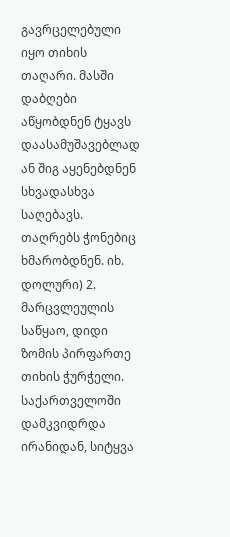გავრცელებული იყო თიხის თაღარი. მასში დაბღები აწყობდნენ ტყავს დაასამუშავებლად ან შიგ აყენებდნენ სხვადასხვა საღებავს. თაღრებს ჭონებიც ხმარობდნენ. იხ. დოლური) 2. მარცვლეულის საწყაო, დიდი ზომის პირფართე თიხის ჭურჭელი. საქართველოში დამკვიდრდა ირანიდან, სიტყვა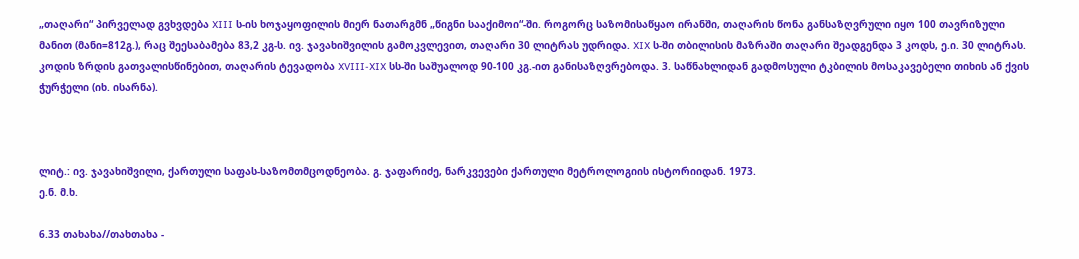„თაღარი“ პირველად გვხვდება XIII ს-ის ხოჯაყოფილის მიერ ნათარგმნ „წიგნი სააქიმოი“-ში. როგორც საზომისაწყაო ირანში, თაღარის წონა განსაზღვრული იყო 100 თავრიზული მანით (მანი=812გ.), რაც შეესაბამება 83,2 კგ-ს. ივ. ჯავახიშვილის გამოკვლევით, თაღარი 30 ლიტრას უდრიდა. XIX ს-ში თბილისის მაზრაში თაღარი შეადგენდა 3 კოდს, ე.ი. 30 ლიტრას. კოდის ზრდის გათვალისწინებით, თაღარის ტევადობა XVIII-XIX სს-ში საშუალოდ 90-100 კგ.-ით განისაზღვრებოდა. 3. საწნახლიდან გადმოსული ტკბილის მოსაკავებელი თიხის ან ქვის ჭურჭელი (იხ. ისარნა).



ლიტ.: ივ. ჯავახიშვილი, ქართული საფას-საზომთმცოდნეობა. გ. ჯაფარიძე, ნარკვევები ქართული მეტროლოგიის ისტორიიდან. 1973.
ე.ნ. მ.ხ.

6.33 თახახა//თახთახა -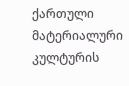ქართული მატერიალური კულტურის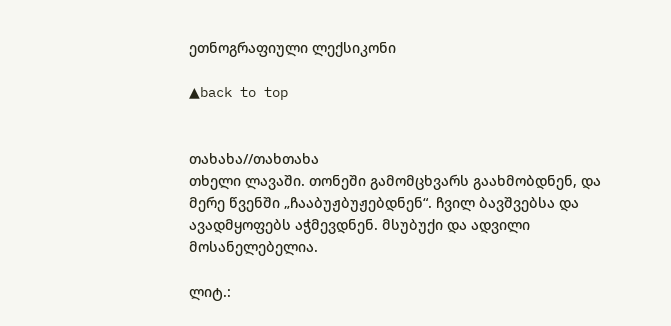ეთნოგრაფიული ლექსიკონი

▲back to top


თახახა//თახთახა
თხელი ლავაში. თონეში გამომცხვარს გაახმობდნენ, და მერე წვენში „ჩააბუჟბუჟებდნენ“. ჩვილ ბავშვებსა და ავადმყოფებს აჭმევდნენ. მსუბუქი და ადვილი მოსანელებელია.

ლიტ.: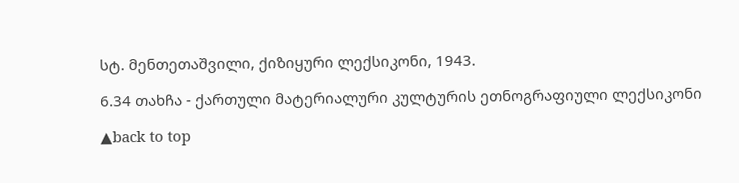სტ. მენთეთაშვილი, ქიზიყური ლექსიკონი, 1943.

6.34 თახჩა - ქართული მატერიალური კულტურის ეთნოგრაფიული ლექსიკონი

▲back to top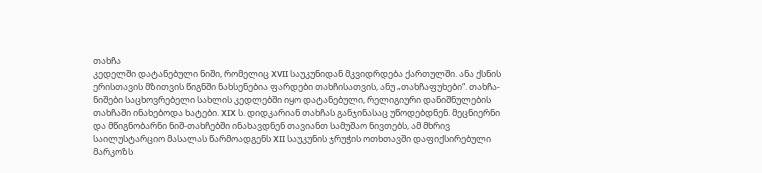თახჩა
კედელში დატანებული ნიში, რომელიც XVII საუკუნიდან მკვიდრდება ქართულში. ანა ქსნის ერისთავის მზითვის წიგნში ნახსენებია ფარდები თახჩისათვის, ანუ „თახჩაფუხები“. თახჩა-ნიშები საცხოვრებელი სახლის კედლებში იყო დატანებული, რელიგიური დანიშნულების თახჩაში ინახებოდა ხატები. XIX ს. დიდკარიან თახჩას განჯინასაც უწოდებდნენ. მეცნიერნი და მწიგნობარნი ნიშ-თახჩებში ინახავდნენ თავიანთ სამუშაო ნივთებს, ამ მხრივ საილუსტარციო მასალას წარმოადგენს XII საუკუნის ჯრუჭის ოთხთავში დაფიქსირებული მარკოზს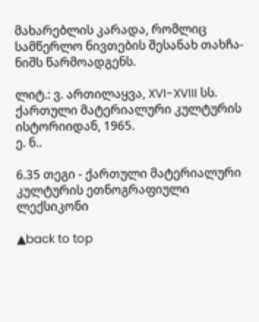მახარებლის კარადა, რომლიც სამწერლო ნივთების შესანახ თახჩა-ნიშს წარმოადგენს.

ლიტ.: ვ. ართილაყვა, XVI-XVIII სს. ქართული მატერიალური კულტურის ისტორიიდან, 1965.
ე. ნ..

6.35 თეგი - ქართული მატერიალური კულტურის ეთნოგრაფიული ლექსიკონი

▲back to top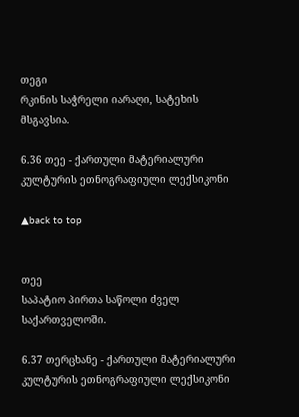თეგი
რკინის საჭრელი იარაღი, სატეხის მსგავსია.

6.36 თეე - ქართული მატერიალური კულტურის ეთნოგრაფიული ლექსიკონი

▲back to top


თეე
საპატიო პირთა საწოლი ძველ საქართველოში.

6.37 თერცხანე - ქართული მატერიალური კულტურის ეთნოგრაფიული ლექსიკონი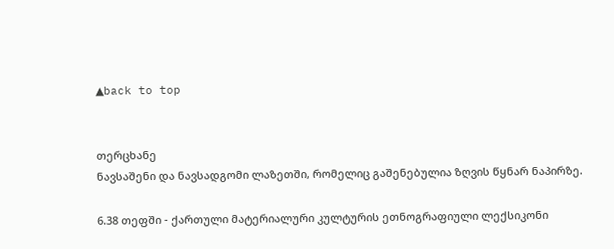▲back to top


თერცხანე
ნავსაშენი და ნავსადგომი ლაზეთში, რომელიც გაშენებულია ზღვის წყნარ ნაპირზე.

6.38 თეფში - ქართული მატერიალური კულტურის ეთნოგრაფიული ლექსიკონი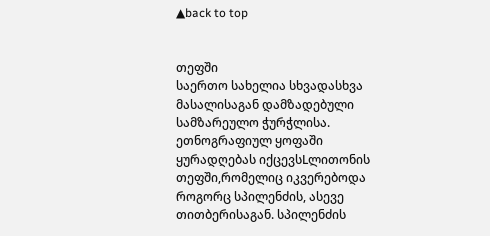▲back to top


თეფში
საერთო სახელია სხვადასხვა მასალისაგან დამზადებული სამზარეულო ჭურჭლისა. ეთნოგრაფიულ ყოფაში ყურადღებას იქცევსLლითონის თეფში,რომელიც იკვერებოდა როგორც სპილენძის, ასევე თითბერისაგან. სპილენძის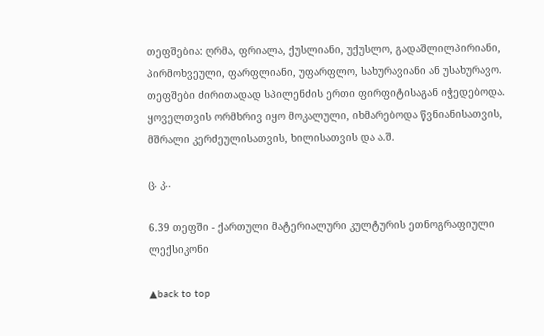თეფშებია: ღრმა, ფრიალა, ქუსლიანი, უქუსლო, გადაშლილპირიანი, პირმოხვეული, ფარფლიანი, უფარფლო, სახურავიანი ან უსახურავო. თეფშები ძირითადად სპილენძის ერთი ფირფიტისაგან იჭედებოდა. ყოველთვის ორმხრივ იყო მოკალული, იხმარებოდა წვნიანისათვის, მშრალი კერძეულისათვის, ხილისათვის და ა.შ.

ც. კ..

6.39 თეფში - ქართული მატერიალური კულტურის ეთნოგრაფიული ლექსიკონი

▲back to top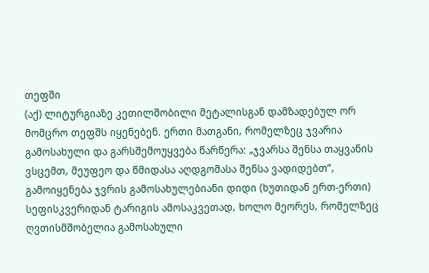თეფში
(აქ) ლიტურგიაზე კეთილშობილი მეტალისგან დამზადებულ ორ მომცრო თეფშს იყენებენ. ერთი მათგანი, რომელზეც ჯვარია გამოსახული და გარსშემოუყვება წარწერა: „ჯვარსა შენსა თაყვანის ვსცემთ, მეუფეო და წმიდასა აღდგომასა შენსა ვადიდებთ“, გამოიყენება ჯვრის გამოსახულებიანი დიდი (ხუთიდან ერთ-ერთი) სეფისკვერიდან ტარიგის ამოსაკვეთად, ხოლო მეორეს, რომელზეც ღვთისმშობელია გამოსახული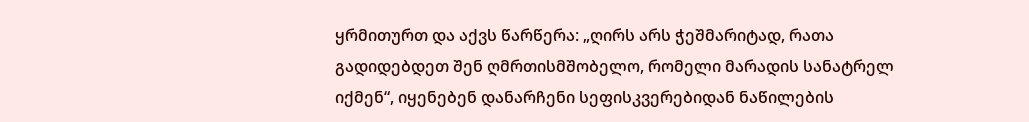ყრმითურთ და აქვს წარწერა: „ღირს არს ჭეშმარიტად, რათა გადიდებდეთ შენ ღმრთისმშობელო, რომელი მარადის სანატრელ იქმენ“, იყენებენ დანარჩენი სეფისკვერებიდან ნაწილების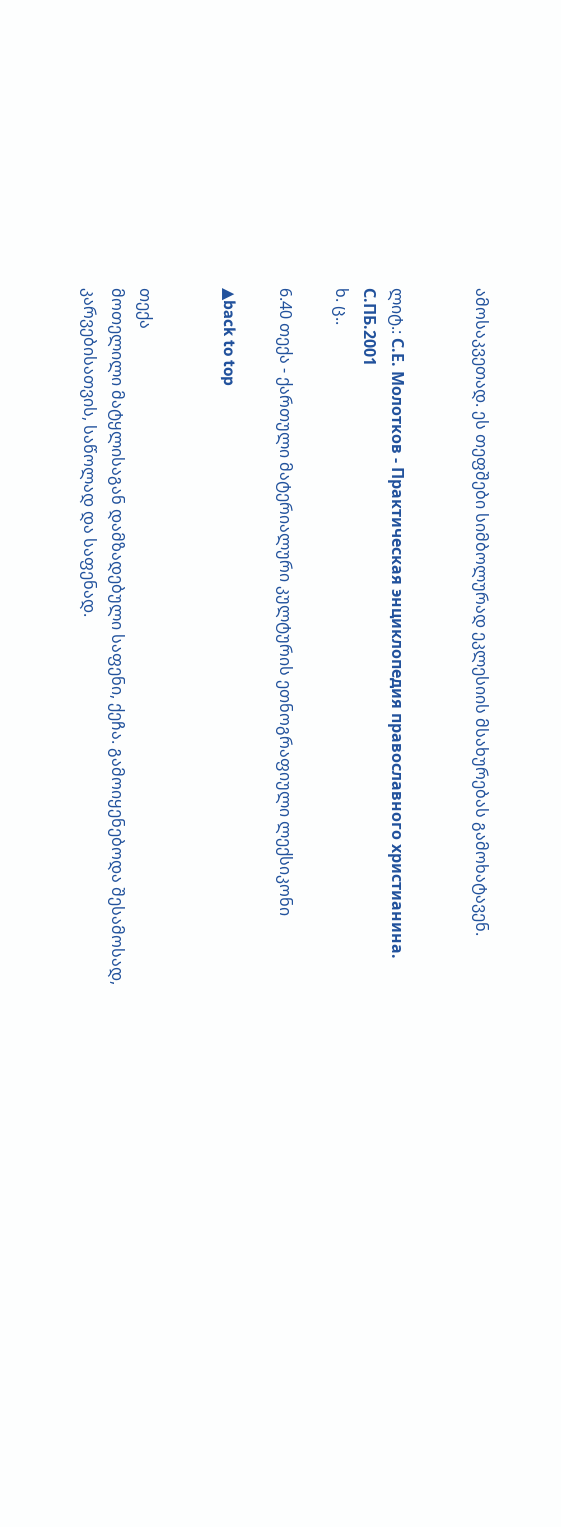ამოსაკვეთად. ეს თეფშები სიმბოლურად ეკლესიის მსახურებას გამოხატავენ.


ლიტ.: С.Е. Молотков - Практическая энциклопедия православного христианина. С.ПБ.2001
ხ. ც..

6.40 თექა - ქართული მატერიალური კულტურის ეთნოგრაფიული ლექსიკონი

▲back to top


თექა
მოთელილი მატყლისაგან დამზადებული საფენი, ქეჩა. გამოიყენებოდა შესამოსად, კარვებისათვის, საწოლად და საფენად.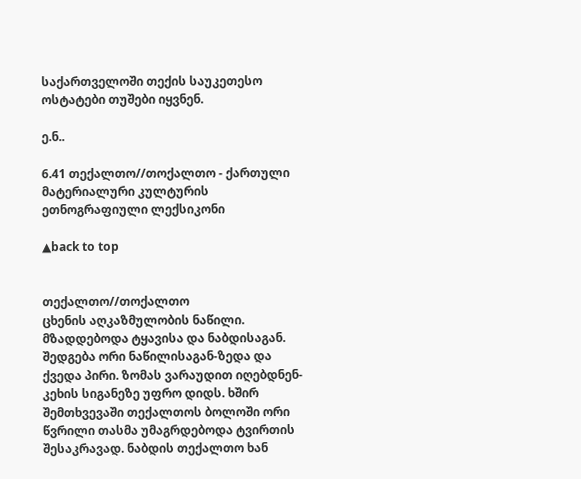საქართველოში თექის საუკეთესო ოსტატები თუშები იყვნენ.

ე.ნ..

6.41 თექალთო//თოქალთო - ქართული მატერიალური კულტურის ეთნოგრაფიული ლექსიკონი

▲back to top


თექალთო//თოქალთო
ცხენის აღკაზმულობის ნაწილი. მზადდებოდა ტყავისა და ნაბდისაგან. შედგება ორი ნაწილისაგან-ზედა და ქვედა პირი. ზომას ვარაუდით იღებდნენ-კეხის სიგანეზე უფრო დიდს. ხშირ შემთხვევაში თექალთოს ბოლოში ორი წვრილი თასმა უმაგრდებოდა ტვირთის შესაკრავად. ნაბდის თექალთო ხან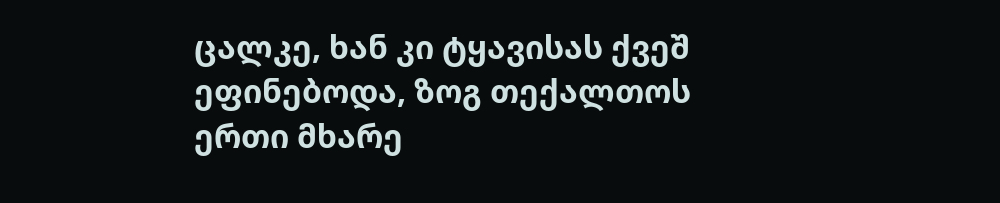ცალკე, ხან კი ტყავისას ქვეშ ეფინებოდა, ზოგ თექალთოს ერთი მხარე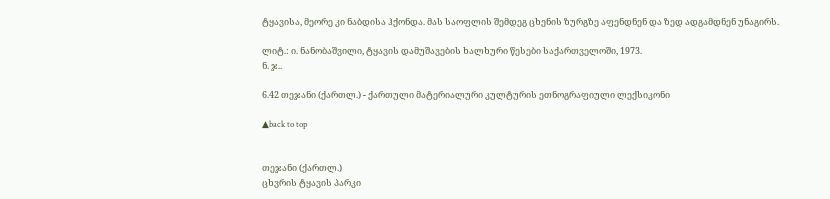ტყავისა, მეორე კი ნაბდისა ჰქონდა. მას საოფლის შემდეგ ცხენის ზურგზე აფენდნენ და ზედ ადგამდნენ უნაგირს.

ლიტ.: ი. ნანობაშვილი, ტყავის დამუშავების ხალხური წესები საქართველოში, 1973.
ნ. ჯ..

6.42 თეჯანი (ქართლ.) - ქართული მატერიალური კულტურის ეთნოგრაფიული ლექსიკონი

▲back to top


თეჯანი (ქართლ.)
ცხვრის ტყავის პარკი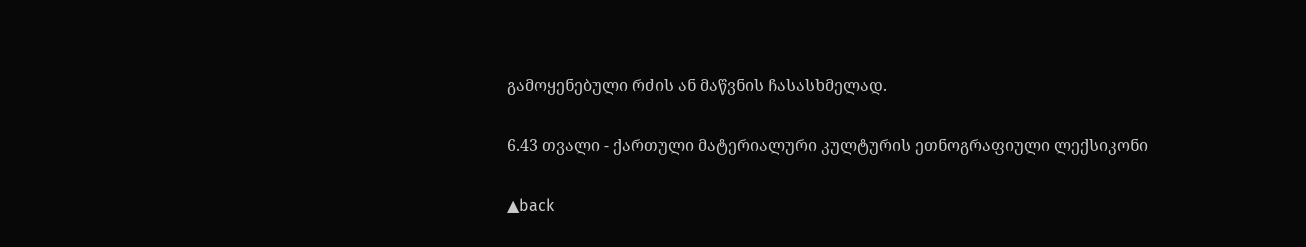გამოყენებული რძის ან მაწვნის ჩასასხმელად.

6.43 თვალი - ქართული მატერიალური კულტურის ეთნოგრაფიული ლექსიკონი

▲back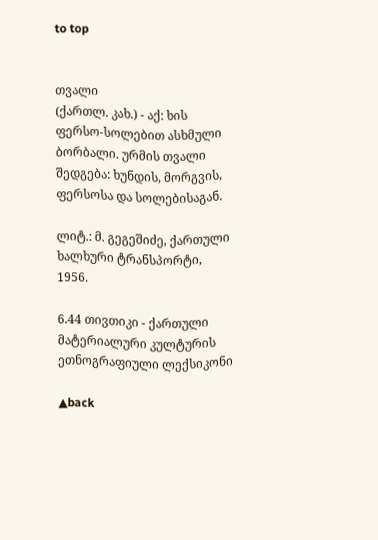to top


თვალი
(ქართლ. კახ.) - აქ: ხის ფერსო-სოლებით ასხმული ბორბალი. ურმის თვალი შედგება: ხუნდის, მორგვის, ფერსოსა და სოლებისაგან.

ლიტ.: მ. გეგეშიძე, ქართული ხალხური ტრანსპორტი, 1956.

6.44 თივთიკი - ქართული მატერიალური კულტურის ეთნოგრაფიული ლექსიკონი

▲back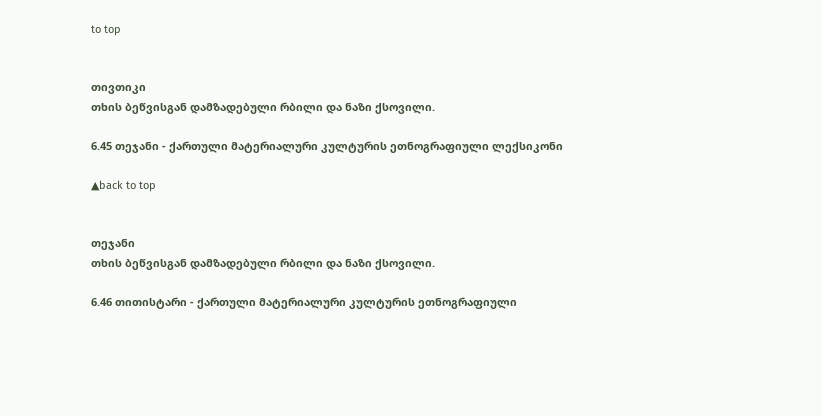to top


თივთიკი
თხის ბეწვისგან დამზადებული რბილი და ნაზი ქსოვილი.

6.45 თეჯანი - ქართული მატერიალური კულტურის ეთნოგრაფიული ლექსიკონი

▲back to top


თეჯანი
თხის ბეწვისგან დამზადებული რბილი და ნაზი ქსოვილი.

6.46 თითისტარი - ქართული მატერიალური კულტურის ეთნოგრაფიული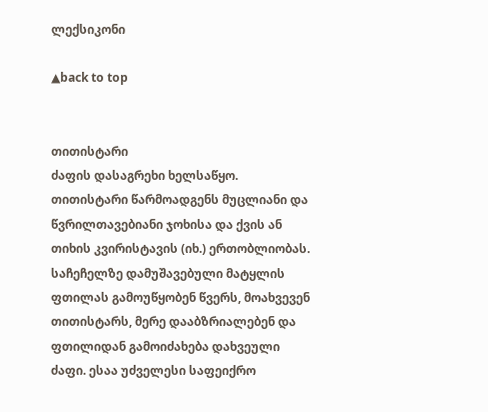ლექსიკონი

▲back to top


თითისტარი
ძაფის დასაგრეხი ხელსაწყო. თითისტარი წარმოადგენს მუცლიანი და წვრილთავებიანი ჯოხისა და ქვის ან თიხის კვირისტავის (იხ.) ერთობლიობას. საჩეჩელზე დამუშავებული მატყლის ფთილას გამოუწყობენ წვერს, მოახვევენ თითისტარს, მერე დააბზრიალებენ და ფთილიდან გამოიძახება დახვეული ძაფი. ესაა უძველესი საფეიქრო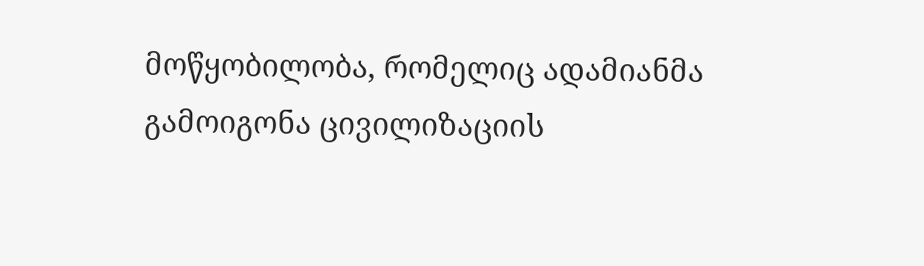მოწყობილობა, რომელიც ადამიანმა გამოიგონა ცივილიზაციის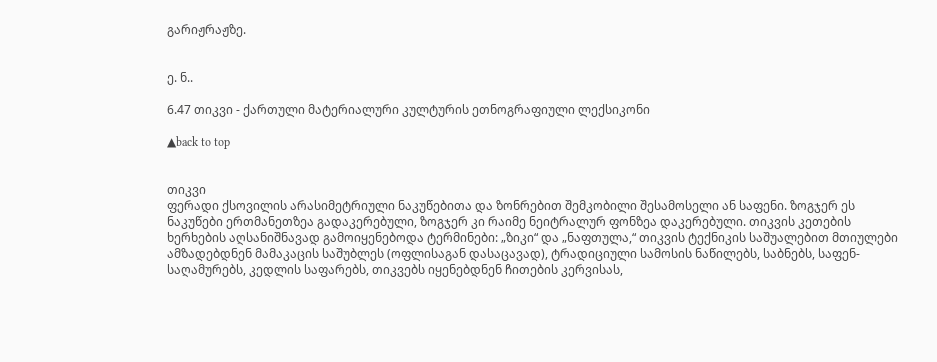გარიჟრაჟზე.


ე. ნ..

6.47 თიკვი - ქართული მატერიალური კულტურის ეთნოგრაფიული ლექსიკონი

▲back to top


თიკვი
ფერადი ქსოვილის არასიმეტრიული ნაკუწებითა და ზონრებით შემკობილი შესამოსელი ან საფენი. ზოგჯერ ეს ნაკუწები ერთმანეთზეა გადაკერებული, ზოგჯერ კი რაიმე ნეიტრალურ ფონზეა დაკერებული. თიკვის კეთების ხერხების აღსანიშნავად გამოიყენებოდა ტერმინები: „ზიკი“ და „ნაფთულა,“ თიკვის ტექნიკის საშუალებით მთიულები ამზადებდნენ მამაკაცის საშუბლეს (ოფლისაგან დასაცავად), ტრადიციული სამოსის ნაწილებს, საბნებს, საფენ-საღამურებს, კედლის საფარებს, თიკვებს იყენებდნენ ჩითების კერვისას,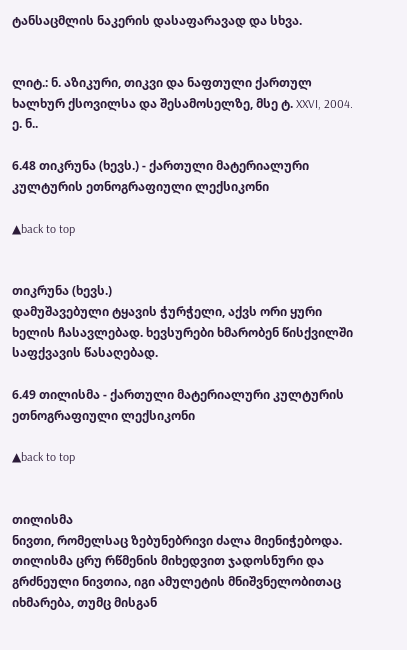ტანსაცმლის ნაკერის დასაფარავად და სხვა.


ლიტ.: ნ. აზიკური, თიკვი და ნაფთული ქართულ ხალხურ ქსოვილსა და შესამოსელზე, მსე ტ. XXVI, 2004.
ე. ნ..

6.48 თიკრუნა (ხევს.) - ქართული მატერიალური კულტურის ეთნოგრაფიული ლექსიკონი

▲back to top


თიკრუნა (ხევს.)
დამუშავებული ტყავის ჭურჭელი, აქვს ორი ყური ხელის ჩასავლებად. ხევსურები ხმარობენ წისქვილში საფქვავის წასაღებად.

6.49 თილისმა - ქართული მატერიალური კულტურის ეთნოგრაფიული ლექსიკონი

▲back to top


თილისმა
ნივთი, რომელსაც ზებუნებრივი ძალა მიენიჭებოდა. თილისმა ცრუ რწმენის მიხედვით ჯადოსნური და გრძნეული ნივთია, იგი ამულეტის მნიშვნელობითაც იხმარება, თუმც მისგან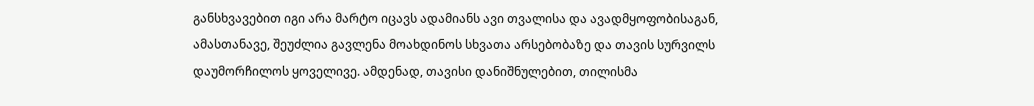განსხვავებით იგი არა მარტო იცავს ადამიანს ავი თვალისა და ავადმყოფობისაგან, ამასთანავე, შეუძლია გავლენა მოახდინოს სხვათა არსებობაზე და თავის სურვილს დაუმორჩილოს ყოველივე. ამდენად, თავისი დანიშნულებით, თილისმა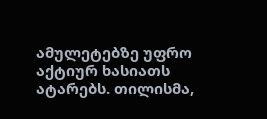ამულეტებზე უფრო აქტიურ ხასიათს ატარებს. თილისმა,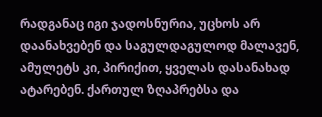რადგანაც იგი ჯადოსნურია, უცხოს არ დაანახვებენ და საგულდაგულოდ მალავენ, ამულეტს კი, პირიქით, ყველას დასანახად ატარებენ. ქართულ ზღაპრებსა და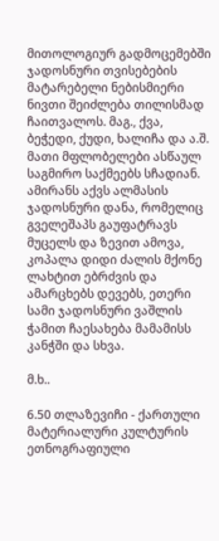მითოლოგიურ გადმოცემებში ჯადოსნური თვისებების მატარებელი ნებისმიერი ნივთი შეიძლება თილისმად ჩაითვალოს. მაგ., ქვა, ბეჭედი, ქუდი, ხალიჩა და ა.შ. მათი მფლობელები ასწაულ საგმირო საქმეებს სჩადიან. ამირანს აქვს ალმასის ჯადოსნური დანა, რომელიც გველეშაპს გაუფატრავს მუცელს და ზევით ამოვა, კოპალა დიდი ძალის მქონე ლახტით ებრძვის და ამარცხებს დევებს, ეთერი სამი ჯადოსნური ვაშლის ჭამით ჩაესახება მამამისს კანჭში და სხვა.

მ.ხ..

6.50 თლაზევიჩი - ქართული მატერიალური კულტურის ეთნოგრაფიული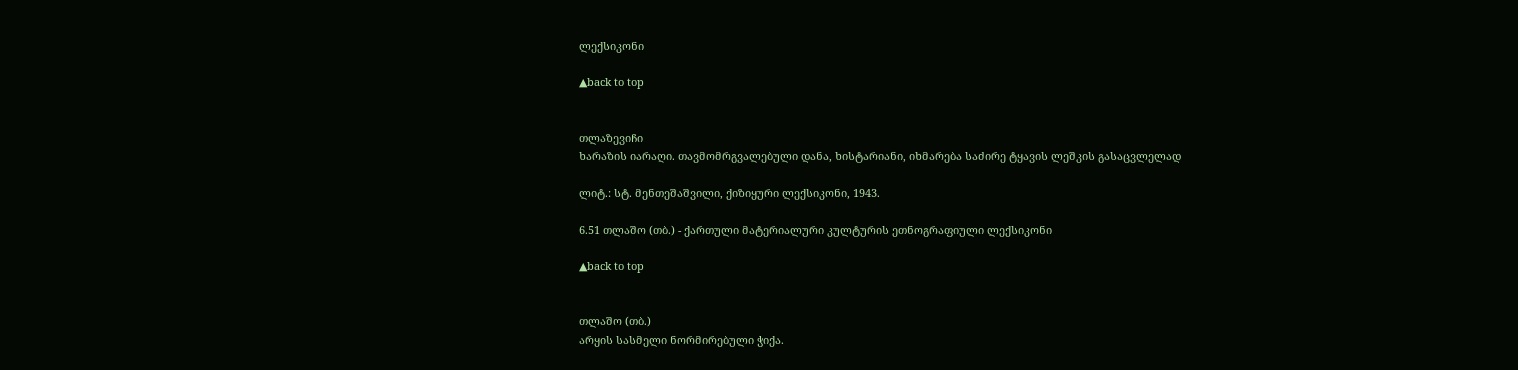ლექსიკონი

▲back to top


თლაზევიჩი
ხარაზის იარაღი. თავმომრგვალებული დანა, ხისტარიანი, იხმარება საძირე ტყავის ლეშკის გასაცვლელად

ლიტ.: სტ. მენთეშაშვილი, ქიზიყური ლექსიკონი, 1943.

6.51 თლაშო (თბ.) - ქართული მატერიალური კულტურის ეთნოგრაფიული ლექსიკონი

▲back to top


თლაშო (თბ.)
არყის სასმელი ნორმირებული ჭიქა.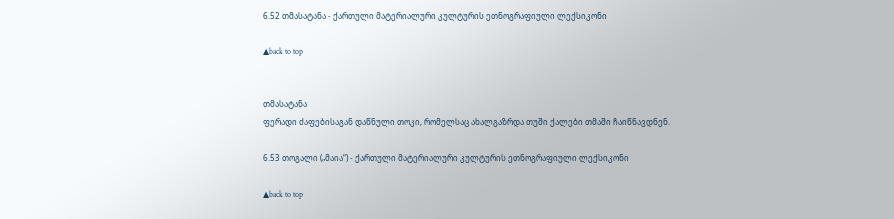6.52 თმასატანა - ქართული მატერიალური კულტურის ეთნოგრაფიული ლექსიკონი

▲back to top


თმასატანა
ფერადი ძაფებისაგან დაწნული თოკი, რომელსაც ახალგაზრდა თუში ქალები თმაში ჩაიწნავდნენ.

6.53 თოგალი („მაია“) - ქართული მატერიალური კულტურის ეთნოგრაფიული ლექსიკონი

▲back to top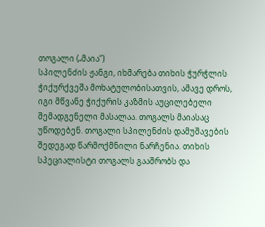თოგალი („მაია“)
სპილენძის ჟანგი, იხმარება თიხის ჭურჭლის ჭიქურქვეშა მოხატულობისათვის, ამავე დროს, იგი მწვანე ჭიქურის კაზმის აუცილებელი შემადგენელი მასალაა. თოგალს მაიასაც უწოდებენ. თოგალი სპილენძის დამუშავების შედეგად წარმოქმნილი ნარჩენია. თიხის სპეციალისტი თოგალს გააშრობს და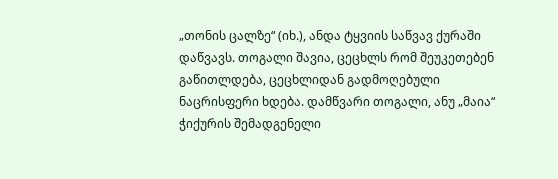„თონის ცალზე“ (იხ.), ანდა ტყვიის საწვავ ქურაში დაწვავს. თოგალი შავია, ცეცხლს რომ შეუკეთებენ გაწითლდება, ცეცხლიდან გადმოღებული ნაცრისფერი ხდება. დამწვარი თოგალი, ანუ „მაია“ ჭიქურის შემადგენელი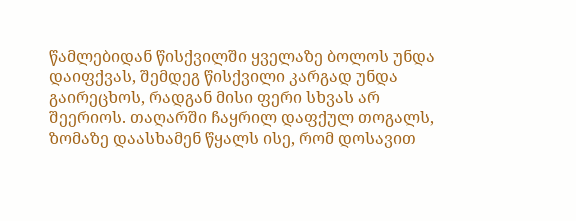წამლებიდან წისქვილში ყველაზე ბოლოს უნდა დაიფქვას, შემდეგ წისქვილი კარგად უნდა გაირეცხოს, რადგან მისი ფერი სხვას არ შეერიოს. თაღარში ჩაყრილ დაფქულ თოგალს, ზომაზე დაასხამენ წყალს ისე, რომ დოსავით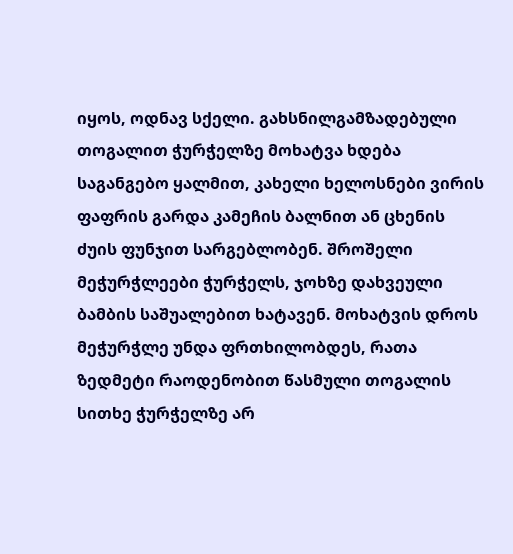იყოს, ოდნავ სქელი. გახსნილგამზადებული თოგალით ჭურჭელზე მოხატვა ხდება საგანგებო ყალმით, კახელი ხელოსნები ვირის ფაფრის გარდა კამეჩის ბალნით ან ცხენის ძუის ფუნჯით სარგებლობენ. შროშელი მეჭურჭლეები ჭურჭელს, ჯოხზე დახვეული ბამბის საშუალებით ხატავენ. მოხატვის დროს მეჭურჭლე უნდა ფრთხილობდეს, რათა ზედმეტი რაოდენობით წასმული თოგალის სითხე ჭურჭელზე არ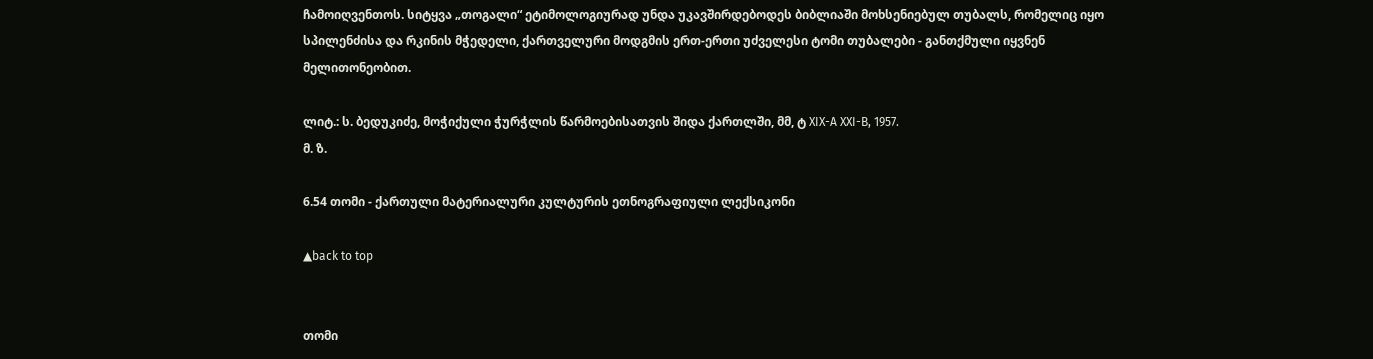ჩამოიღვენთოს. სიტყვა „თოგალი“ ეტიმოლოგიურად უნდა უკავშირდებოდეს ბიბლიაში მოხსენიებულ თუბალს, რომელიც იყო სპილენძისა და რკინის მჭედელი, ქართველური მოდგმის ერთ-ერთი უძველესი ტომი თუბალები - განთქმული იყვნენ მელითონეობით.

ლიტ.: ს. ბედუკიძე, მოჭიქული ჭურჭლის წარმოებისათვის შიდა ქართლში, მმ, ტ XIX-A XXI-B, 1957.
მ. ზ.

6.54 თომი - ქართული მატერიალური კულტურის ეთნოგრაფიული ლექსიკონი

▲back to top


თომი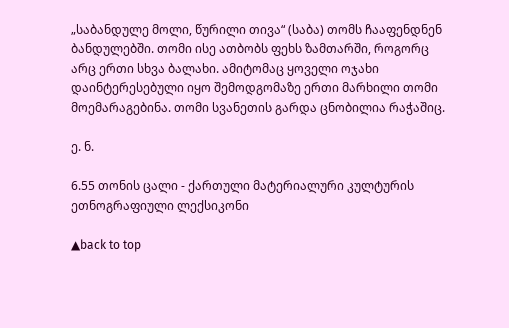„საბანდულე მოლი, წურილი თივა“ (საბა) თომს ჩააფენდნენ ბანდულებში. თომი ისე ათბობს ფეხს ზამთარში, როგორც არც ერთი სხვა ბალახი. ამიტომაც ყოველი ოჯახი დაინტერესებული იყო შემოდგომაზე ერთი მარხილი თომი მოემარაგებინა. თომი სვანეთის გარდა ცნობილია რაჭაშიც.

ე. ნ.

6.55 თონის ცალი - ქართული მატერიალური კულტურის ეთნოგრაფიული ლექსიკონი

▲back to top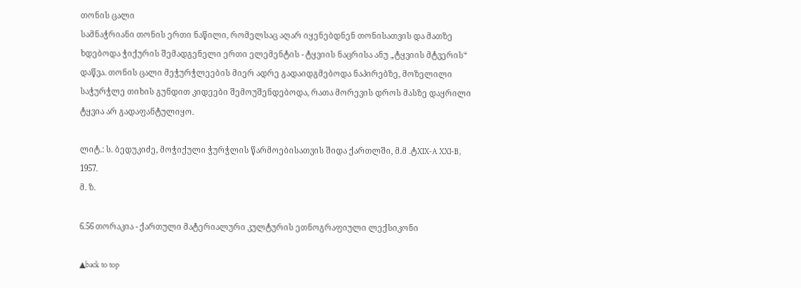თონის ცალი
სამნაჭრიანი თონის ერთი ნაწილი, რომელსაც აღარ იყენებდნენ თონისათვის და მათზე ხდებოდა ჭიქურის შემადგენელი ერთი ელემენტის - ტყვიის ნაცრისა ანუ „ტყვიის მტვერის“ დაწვა. თონის ცალი მეჭურჭლეების მიერ ადრე გადაიდგმებოდა ნაპირებზე, მოზელილი საჭურჭლე თიხის გუნდით კიდეები შემოუშენდებოდა, რათა მორევის დროს მასზე დაყრილი ტყვია არ გადაფანტულიყო.

ლიტ.: ს. ბედუკიძე, მოჭიქული ჭურჭლის წარმოებისათვის შიდა ქართლში, მ.მ .ტXIX-A XXI-B, 1957.
მ. ზ.

6.56 თორაკია - ქართული მატერიალური კულტურის ეთნოგრაფიული ლექსიკონი

▲back to top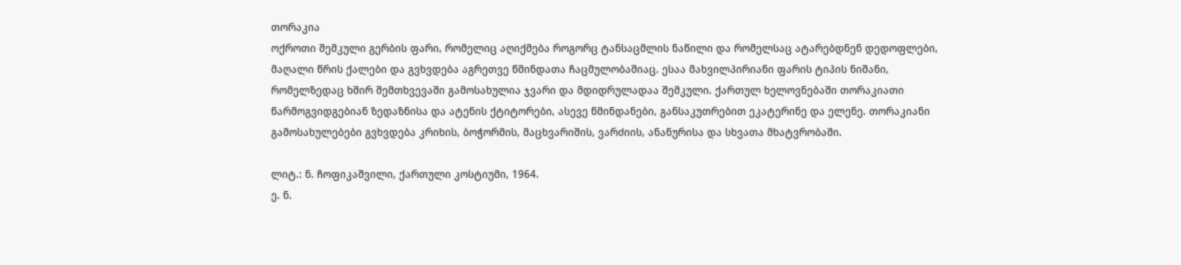თორაკია
ოქროთი შემკული გერბის ფარი, რომელიც აღიქმება როგორც ტანსაცმლის ნაწილი და რომელსაც ატარებდნენ დედოფლები, მაღალი წრის ქალები და გვხვდება აგრეთვე წმინდათა ჩაცმულობაშიაც. ესაა მახვილპირიანი ფარის ტიპის ნიშანი, რომელზედაც ხშირ შემთხვევაში გამოსახულია ჯვარი და მდიდრულადაა შემკული. ქართულ ხელოვნებაში თორაკიათი წარმოგვიდგებიან ზედაზნისა და ატენის ქტიტორები, ასევე წმინდანები, განსაკუთრებით ეკატერინე და ელენე. თორაკიანი გამოსახულებები გვხვდება კრიხის, ბოჭორმის, მაცხვარიშის, ვარძიის, ანანურისა და სხვათა მხატვრობაში.

ლიტ.: ნ. ჩოფიკაშვილი, ქართული კოსტიუმი, 1964.
ე. ნ.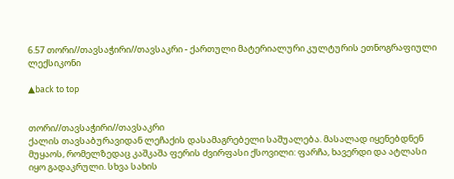6.57 თორი//თავსაჭირი//თავსაკრი - ქართული მატერიალური კულტურის ეთნოგრაფიული ლექსიკონი

▲back to top


თორი//თავსაჭირი//თავსაკრი
ქალის თავსაბურავიდან ლეჩაქის დასამაგრებელი საშუალება. მასალად იყენებდნენ მუყაოს, რომელზედაც კაშკაშა ფერის ძვირფასი ქსოვილი: ფარჩა, ხავერდი და ატლასი იყო გადაკრული. სხვა სახის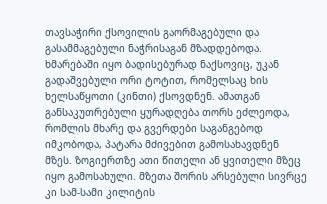თავსაჭირი ქსოვილის გაორმაგებული და გასამმაგებული ნაჭრისაგან მზადდებოდა. ხმარებაში იყო ბადისებურად ნაქსოვიც, უკან გადაშვებული ორი ტოტით, რომელსაც ხის ხელსაწყოთი (კინთი) ქსოვდნენ. ამათგან განსაკუთრებული ყურადღება თორს ეძლეოდა, რომლის მხარე და გვერდები საგანგებოდ იმკობოდა, პატარა მძივებით გამოსახავდნენ მზეს. ზოგიერთზე ათი წითელი ან ყვითელი მზეც იყო გამოსახული. მზეთა შორის არსებული სივრცე კი სამ-სამი კილიტის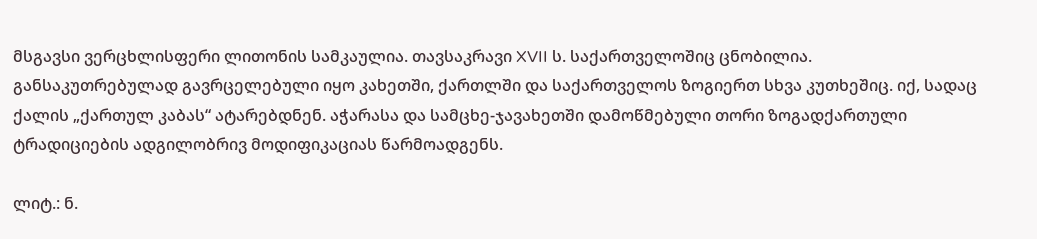მსგავსი ვერცხლისფერი ლითონის სამკაულია. თავსაკრავი XVII ს. საქართველოშიც ცნობილია. განსაკუთრებულად გავრცელებული იყო კახეთში, ქართლში და საქართველოს ზოგიერთ სხვა კუთხეშიც. იქ, სადაც ქალის „ქართულ კაბას“ ატარებდნენ. აჭარასა და სამცხე-ჯავახეთში დამოწმებული თორი ზოგადქართული ტრადიციების ადგილობრივ მოდიფიკაციას წარმოადგენს.

ლიტ.: ნ.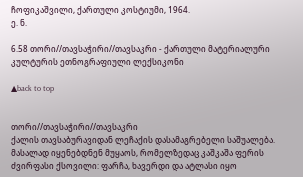ჩოფიკაშვილი, ქართული კოსტიუმი, 1964.
ე. ნ.

6.58 თორი//თავსაჭირი//თავსაკრი - ქართული მატერიალური კულტურის ეთნოგრაფიული ლექსიკონი

▲back to top


თორი//თავსაჭირი//თავსაკრი
ქალის თავსაბურავიდან ლეჩაქის დასამაგრებელი საშუალება. მასალად იყენებდნენ მუყაოს, რომელზედაც კაშკაშა ფერის ძვირფასი ქსოვილი: ფარჩა, ხავერდი და ატლასი იყო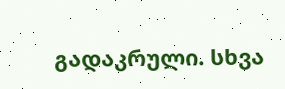გადაკრული. სხვა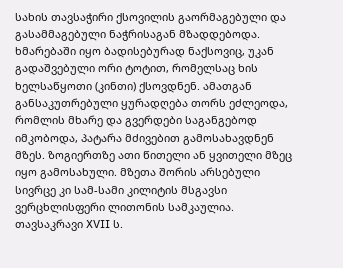სახის თავსაჭირი ქსოვილის გაორმაგებული და გასამმაგებული ნაჭრისაგან მზადდებოდა. ხმარებაში იყო ბადისებურად ნაქსოვიც, უკან გადაშვებული ორი ტოტით, რომელსაც ხის ხელსაწყოთი (კინთი) ქსოვდნენ. ამათგან განსაკუთრებული ყურადღება თორს ეძლეოდა, რომლის მხარე და გვერდები საგანგებოდ იმკობოდა, პატარა მძივებით გამოსახავდნენ მზეს. ზოგიერთზე ათი წითელი ან ყვითელი მზეც იყო გამოსახული. მზეთა შორის არსებული სივრცე კი სამ-სამი კილიტის მსგავსი ვერცხლისფერი ლითონის სამკაულია. თავსაკრავი XVII ს.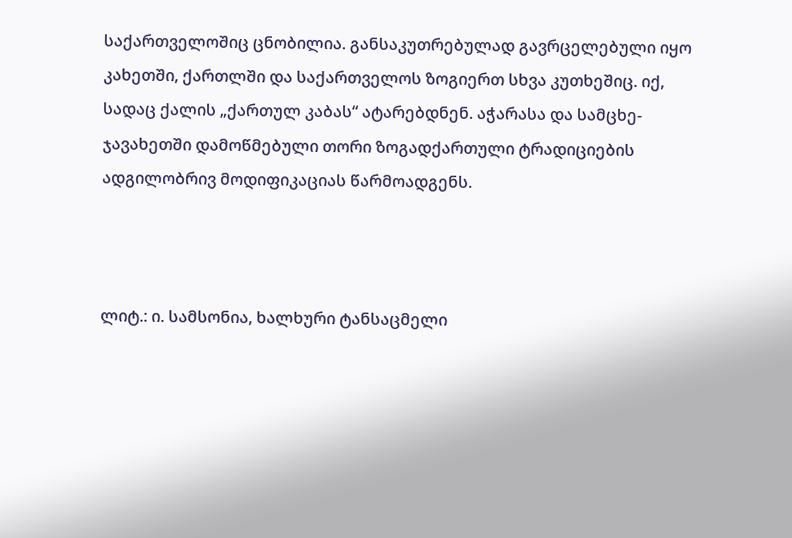საქართველოშიც ცნობილია. განსაკუთრებულად გავრცელებული იყო კახეთში, ქართლში და საქართველოს ზოგიერთ სხვა კუთხეშიც. იქ, სადაც ქალის „ქართულ კაბას“ ატარებდნენ. აჭარასა და სამცხე-ჯავახეთში დამოწმებული თორი ზოგადქართული ტრადიციების ადგილობრივ მოდიფიკაციას წარმოადგენს.



ლიტ.: ი. სამსონია, ხალხური ტანსაცმელი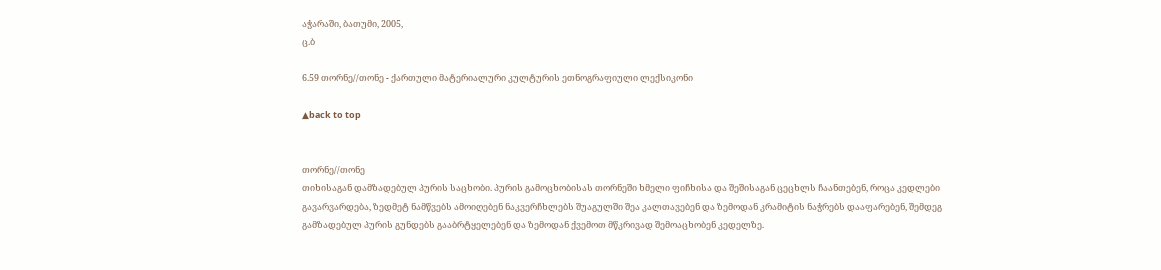აჭარაში, ბათუმი, 2005,
ც.ბ

6.59 თორნე//თონე - ქართული მატერიალური კულტურის ეთნოგრაფიული ლექსიკონი

▲back to top


თორნე//თონე
თიხისაგან დამზადებულ პურის საცხობი. პურის გამოცხობისას თორნეში ხმელი ფიჩხისა და შეშისაგან ცეცხლს ჩაანთებენ, როცა კედლები გავარვარდება, ზედმეტ ნამწვებს ამოიღებენ ნაკვერჩხლებს შუაგულში შეა კალთავებენ და ზემოდან კრამიტის ნაჭრებს დააფარებენ, შემდეგ გამზადებულ პურის გუნდებს გააბრტყელებენ და ზემოდან ქვემოთ მწკრივად შემოაცხობენ კედელზე.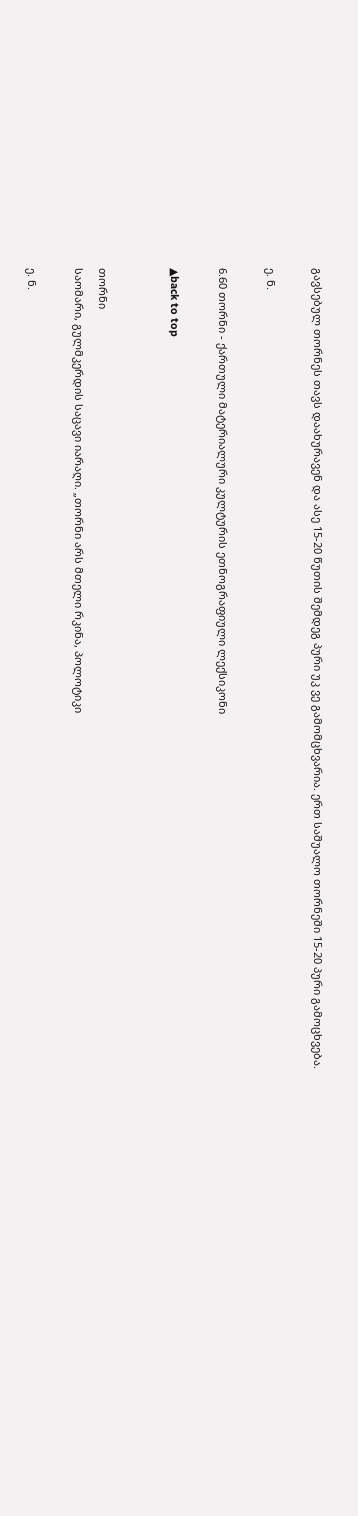გავსებულ თორნეს თავს დაახურავენ და ასე 15-20 წუთის შემდეგ პური უკ ვე გამომცხვარია. ერთ საშუალო თორნეში 15-20 პური გამოცხვება.

ე. ნ.

6.60 თორნი - ქართული მატერიალური კულტურის ეთნოგრაფიული ლექსიკონი

▲back to top


თორნი
საომარი, გულმკერდის საცავი იარაღი. „თორნი არს მთელი რკინა, პოლოტიკი

ე. ნ.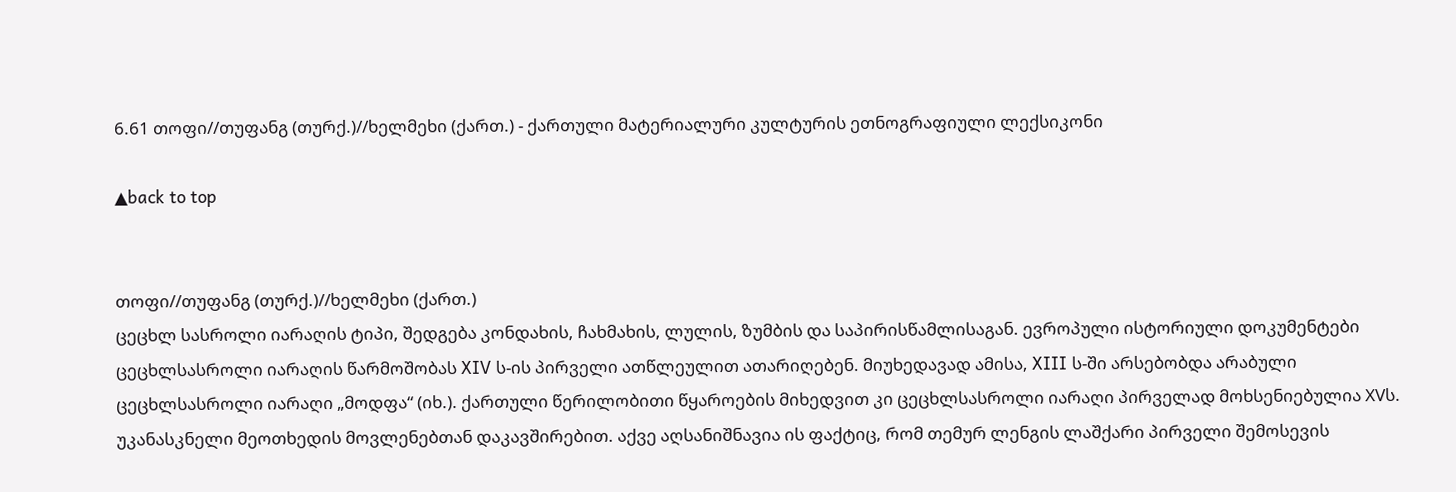6.61 თოფი//თუფანგ (თურქ.)//ხელმეხი (ქართ.) - ქართული მატერიალური კულტურის ეთნოგრაფიული ლექსიკონი

▲back to top


თოფი//თუფანგ (თურქ.)//ხელმეხი (ქართ.)
ცეცხლ სასროლი იარაღის ტიპი, შედგება კონდახის, ჩახმახის, ლულის, ზუმბის და საპირისწამლისაგან. ევროპული ისტორიული დოკუმენტები ცეცხლსასროლი იარაღის წარმოშობას XIV ს-ის პირველი ათწლეულით ათარიღებენ. მიუხედავად ამისა, XIII ს-ში არსებობდა არაბული ცეცხლსასროლი იარაღი „მოდფა“ (იხ.). ქართული წერილობითი წყაროების მიხედვით კი ცეცხლსასროლი იარაღი პირველად მოხსენიებულია XVს. უკანასკნელი მეოთხედის მოვლენებთან დაკავშირებით. აქვე აღსანიშნავია ის ფაქტიც, რომ თემურ ლენგის ლაშქარი პირველი შემოსევის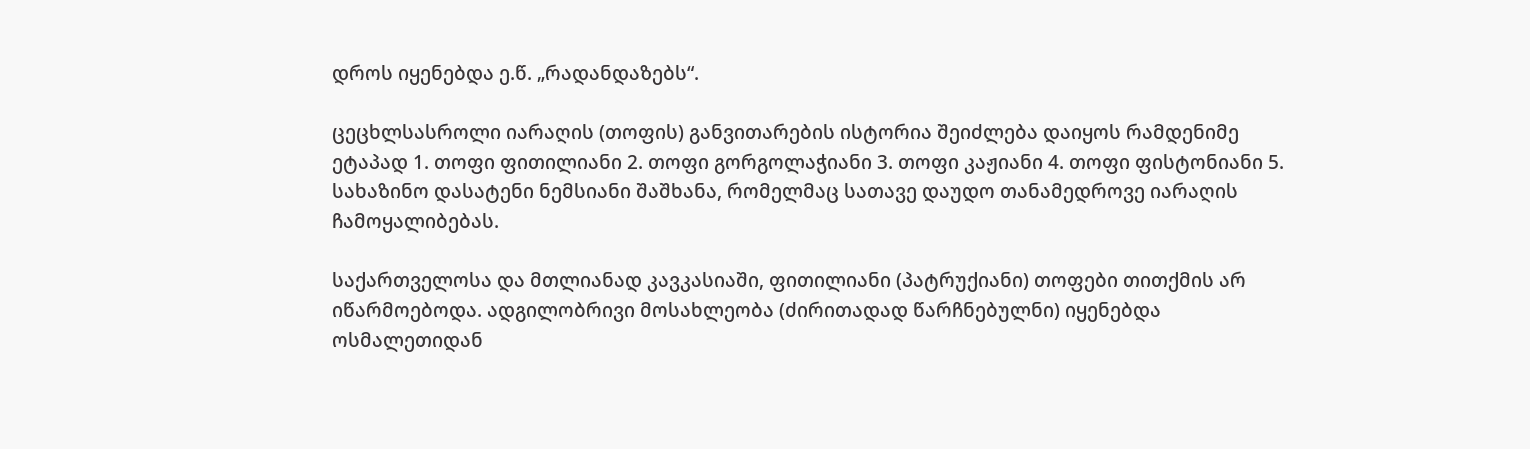დროს იყენებდა ე.წ. „რადანდაზებს“.

ცეცხლსასროლი იარაღის (თოფის) განვითარების ისტორია შეიძლება დაიყოს რამდენიმე ეტაპად 1. თოფი ფითილიანი 2. თოფი გორგოლაჭიანი 3. თოფი კაჟიანი 4. თოფი ფისტონიანი 5. სახაზინო დასატენი ნემსიანი შაშხანა, რომელმაც სათავე დაუდო თანამედროვე იარაღის ჩამოყალიბებას.

საქართველოსა და მთლიანად კავკასიაში, ფითილიანი (პატრუქიანი) თოფები თითქმის არ იწარმოებოდა. ადგილობრივი მოსახლეობა (ძირითადად წარჩნებულნი) იყენებდა ოსმალეთიდან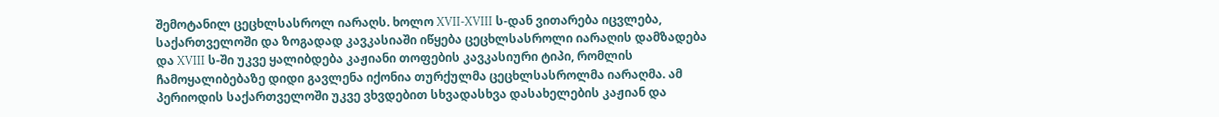შემოტანილ ცეცხლსასროლ იარაღს. ხოლო XVII-XVIII ს-დან ვითარება იცვლება, საქართველოში და ზოგადად კავკასიაში იწყება ცეცხლსასროლი იარაღის დამზადება და XVIII ს-ში უკვე ყალიბდება კაჟიანი თოფების კავკასიური ტიპი, რომლის ჩამოყალიბებაზე დიდი გავლენა იქონია თურქულმა ცეცხლსასროლმა იარაღმა. ამ პერიოდის საქართველოში უკვე ვხვდებით სხვადასხვა დასახელების კაჟიან და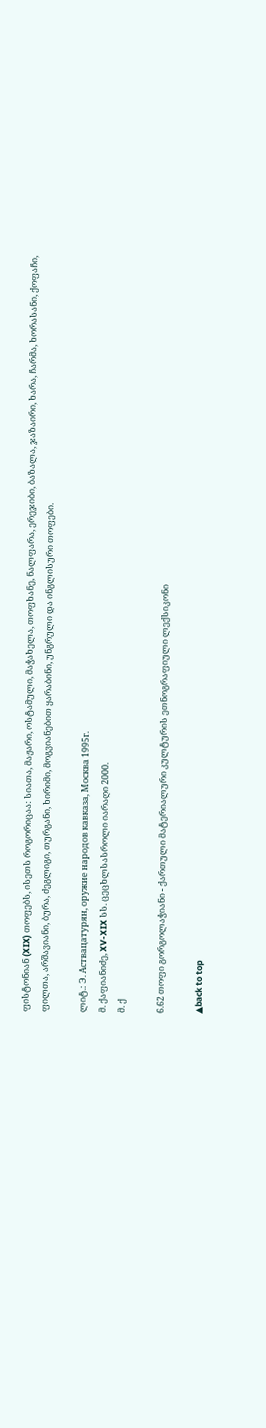ფისტონიან (XIX) თოფებს, ისეთს როგორიცაა: სიათა, მაჟარი, ოსტამული, მაჭახელა, თოფხანე, ნალფარა, ერეჯიბი, ბაზალა, ჯაზაირი, ხარა, ჩარმა, ხორასანი, ქოფაჩი, ფილთა, არშავიანი, ბურა, ძეგლიგი, თურგანი, ხირიმი, მოგვიანებით ყარაბინი, უნგრული და ინგლისური თოფები.

ლიტ.: Э. Аствацатурян, оружие народов кавказа, Москва 1995г.
მ. ქაფიანიძე, XV-XIX სს. ცეცხლსასროლი იარაღი 2000.
მ. ქ

6.62 თოფი გორგოლაჭიანი - ქართული მატერიალური კულტურის ეთნოგრაფიული ლექსიკონი

▲back to top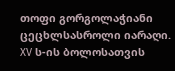თოფი გორგოლაჭიანი
ცეცხლსასროლი იარაღი. XV ს-ის ბოლოსათვის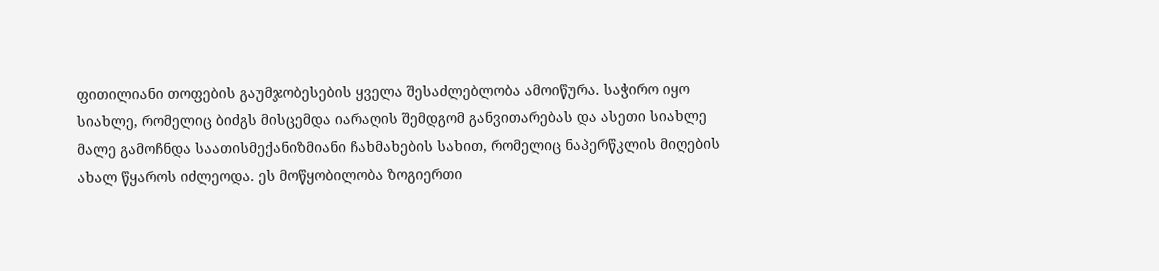ფითილიანი თოფების გაუმჯობესების ყველა შესაძლებლობა ამოიწურა. საჭირო იყო სიახლე, რომელიც ბიძგს მისცემდა იარაღის შემდგომ განვითარებას და ასეთი სიახლე მალე გამოჩნდა საათისმექანიზმიანი ჩახმახების სახით, რომელიც ნაპერწკლის მიღების ახალ წყაროს იძლეოდა. ეს მოწყობილობა ზოგიერთი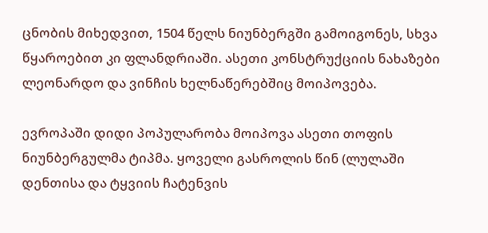ცნობის მიხედვით, 1504 წელს ნიუნბერგში გამოიგონეს, სხვა წყაროებით კი ფლანდრიაში. ასეთი კონსტრუქციის ნახაზები ლეონარდო და ვინჩის ხელნაწერებშიც მოიპოვება.

ევროპაში დიდი პოპულარობა მოიპოვა ასეთი თოფის ნიუნბერგულმა ტიპმა. ყოველი გასროლის წინ (ლულაში დენთისა და ტყვიის ჩატენვის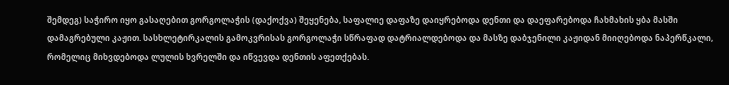შემდეგ) საჭირო იყო გასაღებით გორგოლაჭის (დაქოქვა) შეყენება, საფალიე დაფაზე დაიყრებოდა დენთი და დაეფარებოდა ჩახმახის ყბა მასში დამაგრებული კაჟით. სასხლეტირკალის გამოკვრისას გორგოლაჭი სწრაფად დატრიალდებოდა და მასზე დაბჯენილი კაჟიდან მიიღებოდა ნაპერწკალი, რომელიც მიხვდებოდა ლულის ხვრელში და იწვევდა დენთის აფეთქებას.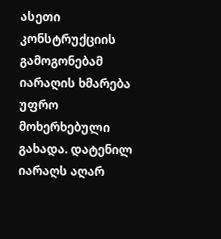ასეთი კონსტრუქციის გამოგონებამ იარაღის ხმარება უფრო მოხერხებული გახადა. დატენილ იარაღს აღარ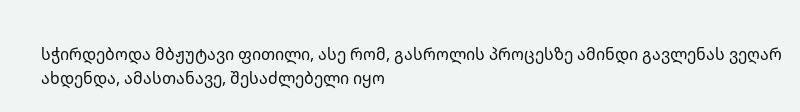სჭირდებოდა მბჟუტავი ფითილი, ასე რომ, გასროლის პროცესზე ამინდი გავლენას ვეღარ ახდენდა, ამასთანავე, შესაძლებელი იყო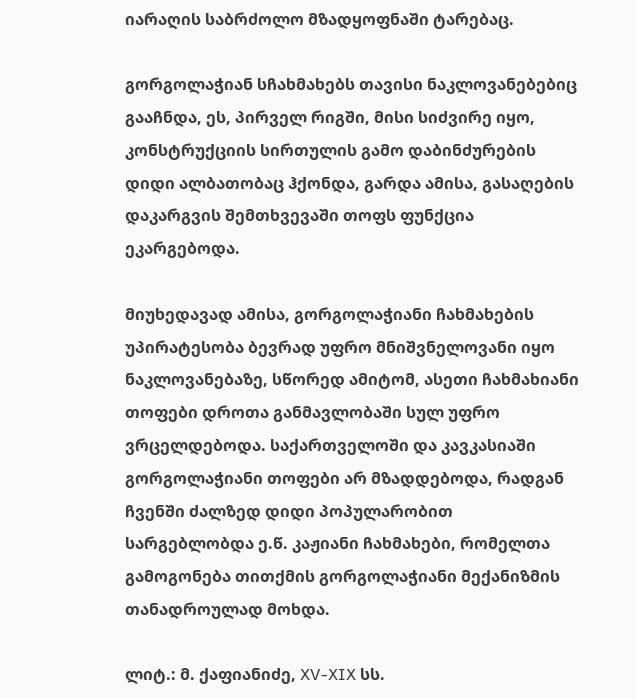იარაღის საბრძოლო მზადყოფნაში ტარებაც.

გორგოლაჭიან სჩახმახებს თავისი ნაკლოვანებებიც გააჩნდა, ეს, პირველ რიგში, მისი სიძვირე იყო, კონსტრუქციის სირთულის გამო დაბინძურების დიდი ალბათობაც ჰქონდა, გარდა ამისა, გასაღების დაკარგვის შემთხვევაში თოფს ფუნქცია ეკარგებოდა.

მიუხედავად ამისა, გორგოლაჭიანი ჩახმახების უპირატესობა ბევრად უფრო მნიშვნელოვანი იყო ნაკლოვანებაზე, სწორედ ამიტომ, ასეთი ჩახმახიანი თოფები დროთა განმავლობაში სულ უფრო ვრცელდებოდა. საქართველოში და კავკასიაში გორგოლაჭიანი თოფები არ მზადდებოდა, რადგან ჩვენში ძალზედ დიდი პოპულარობით სარგებლობდა ე.წ. კაჟიანი ჩახმახები, რომელთა გამოგონება თითქმის გორგოლაჭიანი მექანიზმის თანადროულად მოხდა.

ლიტ.: მ. ქაფიანიძე, XV-XIX სს.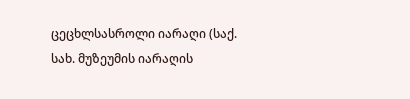ცეცხლსასროლი იარაღი (საქ. სახ. მუზეუმის იარაღის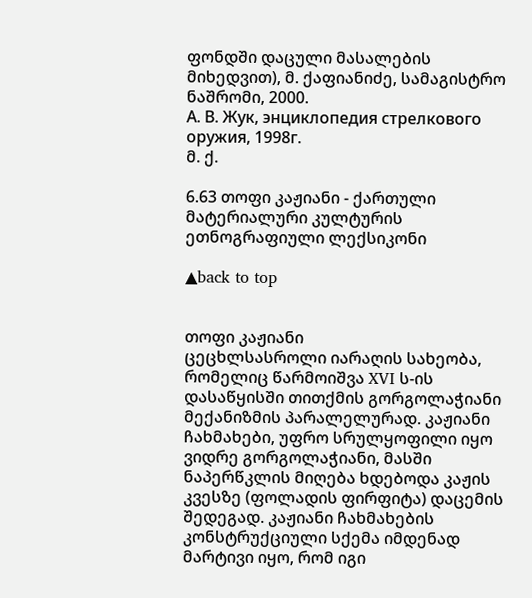ფონდში დაცული მასალების მიხედვით), მ. ქაფიანიძე, სამაგისტრო ნაშრომი, 2000.
А. В. Жук, энциклопедия стрелкового оружия, 1998г.
მ. ქ.

6.63 თოფი კაჟიანი - ქართული მატერიალური კულტურის ეთნოგრაფიული ლექსიკონი

▲back to top


თოფი კაჟიანი
ცეცხლსასროლი იარაღის სახეობა, რომელიც წარმოიშვა XVI ს-ის დასაწყისში თითქმის გორგოლაჭიანი მექანიზმის პარალელურად. კაჟიანი ჩახმახები, უფრო სრულყოფილი იყო ვიდრე გორგოლაჭიანი, მასში ნაპერწკლის მიღება ხდებოდა კაჟის კვესზე (ფოლადის ფირფიტა) დაცემის შედეგად. კაჟიანი ჩახმახების კონსტრუქციული სქემა იმდენად მარტივი იყო, რომ იგი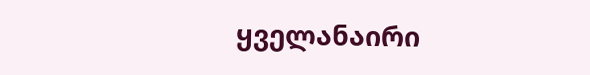ყველანაირი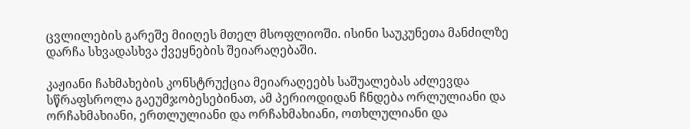ცვლილების გარეშე მიიღეს მთელ მსოფლიოში. ისინი საუკუნეთა მანძილზე დარჩა სხვადასხვა ქვეყნების შეიარაღებაში.

კაჟიანი ჩახმახების კონსტრუქცია მეიარაღეებს საშუალებას აძლევდა სწრაფსროლა გაეუმჯობესებინათ, ამ პერიოდიდან ჩნდება ორლულიანი და ორჩახმახიანი, ერთლულიანი და ორჩახმახიანი, ოთხლულიანი და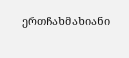ერთჩახმახიანი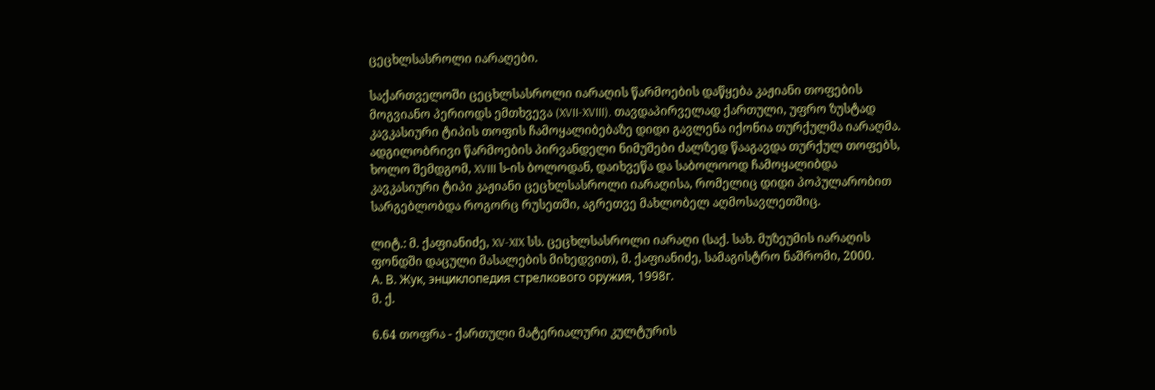ცეცხლსასროლი იარაღები.

საქართველოში ცეცხლსასროლი იარაღის წარმოების დაწყება კაჟიანი თოფების მოგვიანო პერიოდს ემთხვევა (XVII-XVIII). თავდაპირველად ქართული, უფრო ზუსტად კავკასიური ტიპის თოფის ჩამოყალიბებაზე დიდი გავლენა იქონია თურქულმა იარაღმა. ადგილობრივი წარმოების პირვანდელი ნიმუშები ძალზედ წააგავდა თურქულ თოფებს, ხოლო შემდგომ, XVIII ს-ის ბოლოდან, დაიხვეწა და საბოლოოდ ჩამოყალიბდა კავკასიური ტიპი კაჟიანი ცეცხლსასროლი იარაღისა, რომელიც დიდი პოპულარობით სარგებლობდა როგორც რუსეთში, აგრეთვე მახლობელ აღმოსავლეთშიც.

ლიტ.: მ. ქაფიანიძე, XV-XIX სს. ცეცხლსასროლი იარაღი (საქ. სახ. მუზეუმის იარაღის ფონდში დაცული მასალების მიხედვით), მ. ქაფიანიძე, სამაგისტრო ნაშრომი, 2000.
А. В. Жук, энциклопедия стрелкового оружия, 1998г.
მ. ქ.

6.64 თოფრა - ქართული მატერიალური კულტურის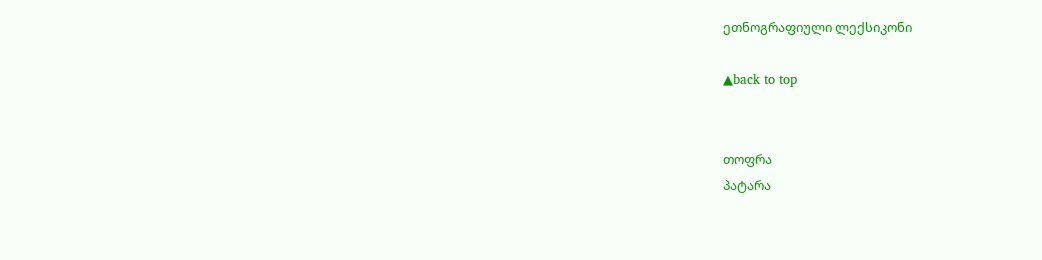ეთნოგრაფიული ლექსიკონი

▲back to top


თოფრა
პატარა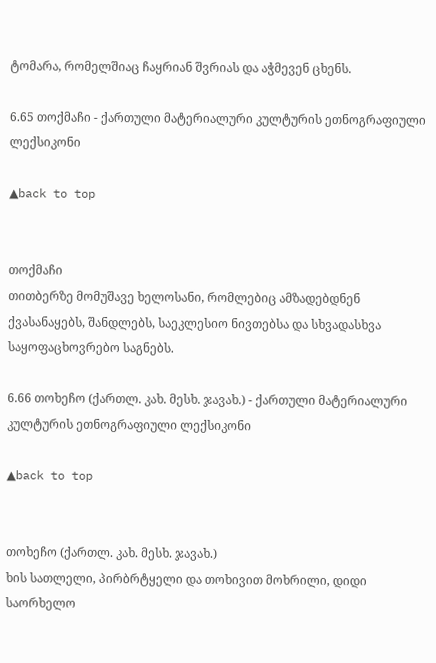ტომარა, რომელშიაც ჩაყრიან შვრიას და აჭმევენ ცხენს.

6.65 თოქმაჩი - ქართული მატერიალური კულტურის ეთნოგრაფიული ლექსიკონი

▲back to top


თოქმაჩი
თითბერზე მომუშავე ხელოსანი, რომლებიც ამზადებდნენ ქვასანაყებს, შანდლებს, საეკლესიო ნივთებსა და სხვადასხვა საყოფაცხოვრებო საგნებს.

6.66 თოხეჩო (ქართლ. კახ. მესხ. ჯავახ.) - ქართული მატერიალური კულტურის ეთნოგრაფიული ლექსიკონი

▲back to top


თოხეჩო (ქართლ. კახ. მესხ. ჯავახ.)
ხის სათლელი, პირბრტყელი და თოხივით მოხრილი, დიდი საორხელო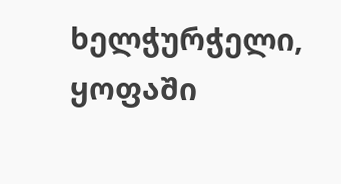ხელჭურჭელი, ყოფაში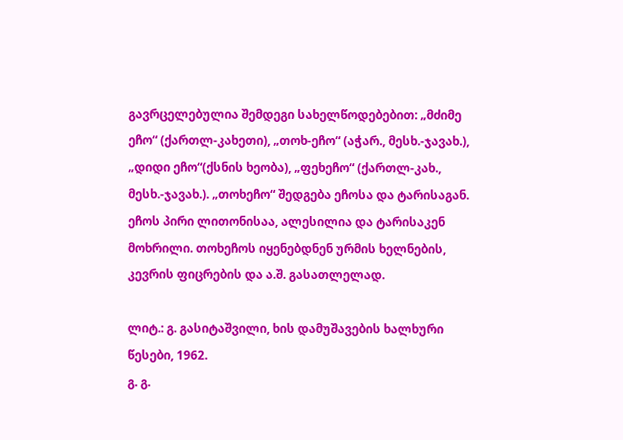გავრცელებულია შემდეგი სახელწოდებებით: „მძიმე ეჩო“ (ქართლ-კახეთი), „თოხ-ეჩო“ (აჭარ., მესხ.-ჯავახ.), „დიდი ეჩო“(ქსნის ხეობა), „ფეხეჩო“ (ქართლ-კახ., მესხ.-ჯავახ.). „თოხეჩო“ შედგება ეჩოსა და ტარისაგან. ეჩოს პირი ლითონისაა, ალესილია და ტარისაკენ მოხრილი. თოხეჩოს იყენებდნენ ურმის ხელნების, კევრის ფიცრების და ა.შ. გასათლელად.

ლიტ.: გ. გასიტაშვილი, ხის დამუშავების ხალხური წესები, 1962.
გ. გ.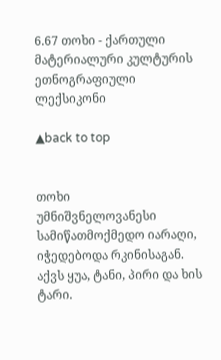6.67 თოხი - ქართული მატერიალური კულტურის ეთნოგრაფიული ლექსიკონი

▲back to top


თოხი
უმნიშვნელოვანესი სამიწათმოქმედო იარაღი, იჭედებოდა რკინისაგან. აქვს ყუა, ტანი, პირი და ხის ტარი.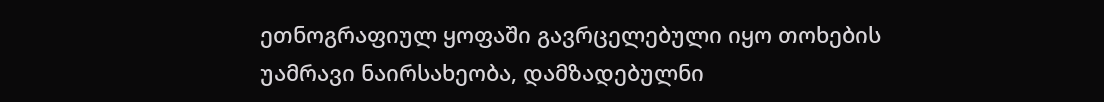ეთნოგრაფიულ ყოფაში გავრცელებული იყო თოხების უამრავი ნაირსახეობა, დამზადებულნი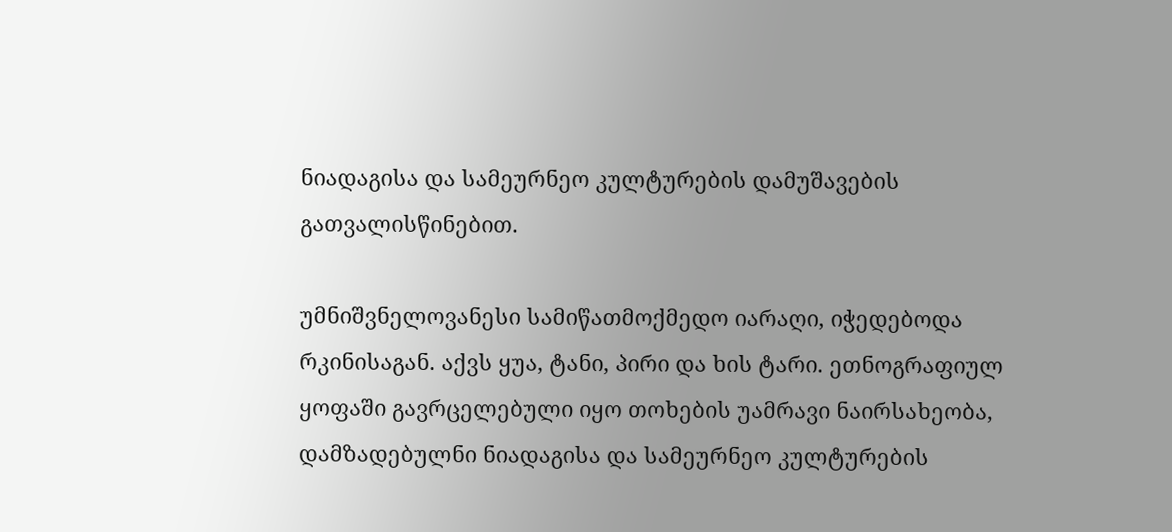ნიადაგისა და სამეურნეო კულტურების დამუშავების გათვალისწინებით.

უმნიშვნელოვანესი სამიწათმოქმედო იარაღი, იჭედებოდა რკინისაგან. აქვს ყუა, ტანი, პირი და ხის ტარი. ეთნოგრაფიულ ყოფაში გავრცელებული იყო თოხების უამრავი ნაირსახეობა, დამზადებულნი ნიადაგისა და სამეურნეო კულტურების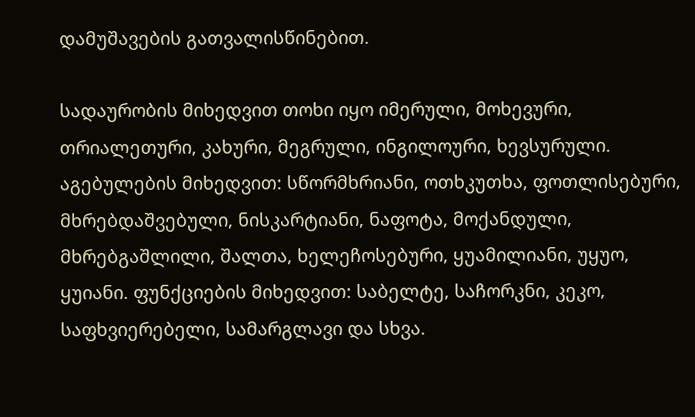დამუშავების გათვალისწინებით.

სადაურობის მიხედვით თოხი იყო იმერული, მოხევური, თრიალეთური, კახური, მეგრული, ინგილოური, ხევსურული. აგებულების მიხედვით: სწორმხრიანი, ოთხკუთხა, ფოთლისებური, მხრებდაშვებული, ნისკარტიანი, ნაფოტა, მოქანდული, მხრებგაშლილი, შალთა, ხელეჩოსებური, ყუამილიანი, უყუო, ყუიანი. ფუნქციების მიხედვით: საბელტე, საჩორკნი, კეკო, საფხვიერებელი, სამარგლავი და სხვა.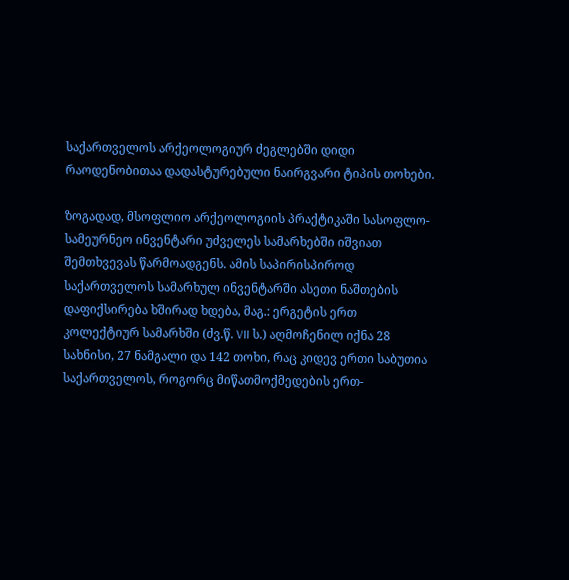საქართველოს არქეოლოგიურ ძეგლებში დიდი რაოდენობითაა დადასტურებული ნაირგვარი ტიპის თოხები.

ზოგადად, მსოფლიო არქეოლოგიის პრაქტიკაში სასოფლო-სამეურნეო ინვენტარი უძველეს სამარხებში იშვიათ შემთხვევას წარმოადგენს. ამის საპირისპიროდ საქართველოს სამარხულ ინვენტარში ასეთი ნაშთების დაფიქსირება ხშირად ხდება, მაგ.: ერგეტის ერთ კოლექტიურ სამარხში (ძვ.წ. VII ს.) აღმოჩენილ იქნა 28 სახნისი, 27 ნამგალი და 142 თოხი, რაც კიდევ ერთი საბუთია საქართველოს, როგორც მიწათმოქმედების ერთ-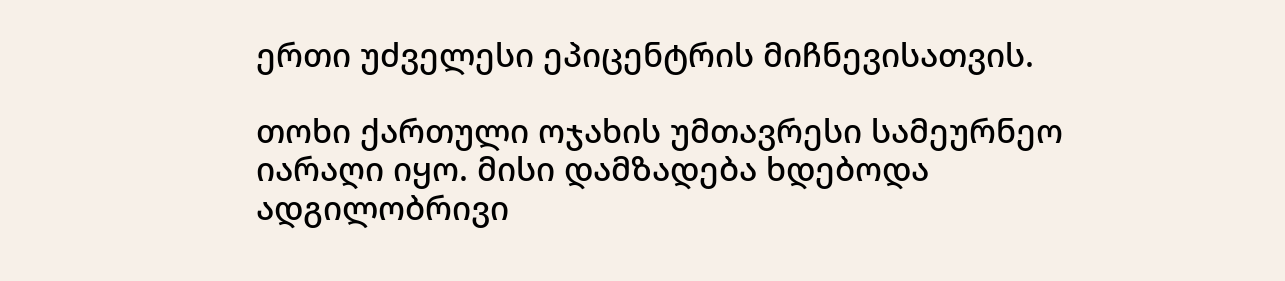ერთი უძველესი ეპიცენტრის მიჩნევისათვის.

თოხი ქართული ოჯახის უმთავრესი სამეურნეო იარაღი იყო. მისი დამზადება ხდებოდა ადგილობრივი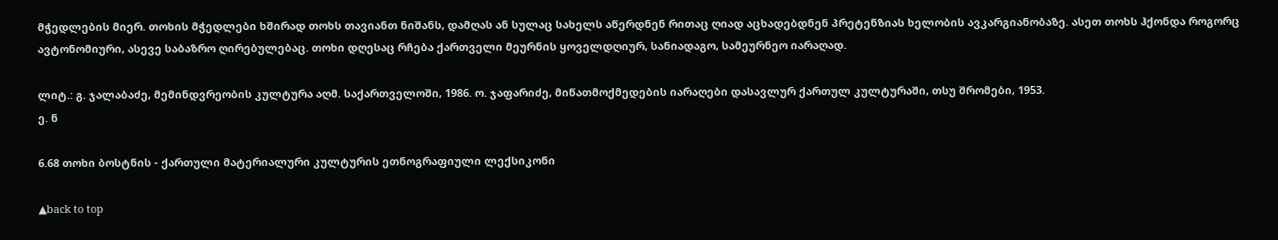მჭედლების მიერ. თოხის მჭედლები ხშირად თოხს თავიანთ ნიშანს, დამღას ან სულაც სახელს აწერდნენ რითაც ღიად აცხადებდნენ პრეტენზიას ხელობის ავკარგიანობაზე. ასეთ თოხს ჰქონდა როგორც ავტონომიური, ასევე საბაზრო ღირებულებაც. თოხი დღესაც რჩება ქართველი მეურნის ყოველდღიურ, სანიადაგო, სამეურნეო იარაღად.

ლიტ.: გ. ჯალაბაძე, მემინდვრეობის კულტურა აღმ. საქართველოში, 1986. ო. ჯაფარიძე, მიწათმოქმედების იარაღები დასავლურ ქართულ კულტურაში, თსუ შრომები, 1953.
ე. ნ

6.68 თოხი ბოსტნის - ქართული მატერიალური კულტურის ეთნოგრაფიული ლექსიკონი

▲back to top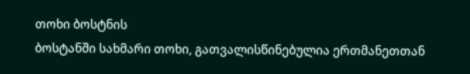თოხი ბოსტნის
ბოსტანში სახმარი თოხი, გათვალისწინებულია ერთმანეთთან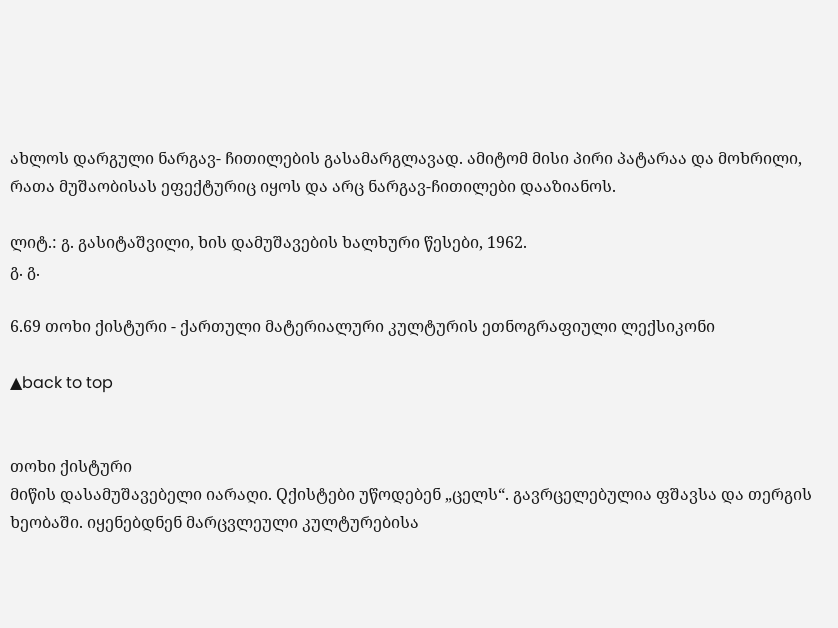ახლოს დარგული ნარგავ- ჩითილების გასამარგლავად. ამიტომ მისი პირი პატარაა და მოხრილი, რათა მუშაობისას ეფექტურიც იყოს და არც ნარგავ-ჩითილები დააზიანოს.

ლიტ.: გ. გასიტაშვილი, ხის დამუშავების ხალხური წესები, 1962.
გ. გ.

6.69 თოხი ქისტური - ქართული მატერიალური კულტურის ეთნოგრაფიული ლექსიკონი

▲back to top


თოხი ქისტური
მიწის დასამუშავებელი იარაღი. Qქისტები უწოდებენ „ცელს“. გავრცელებულია ფშავსა და თერგის ხეობაში. იყენებდნენ მარცვლეული კულტურებისა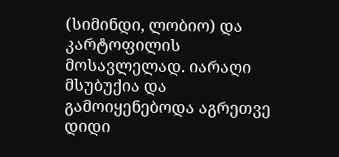(სიმინდი, ლობიო) და კარტოფილის მოსავლელად. იარაღი მსუბუქია და გამოიყენებოდა აგრეთვე დიდი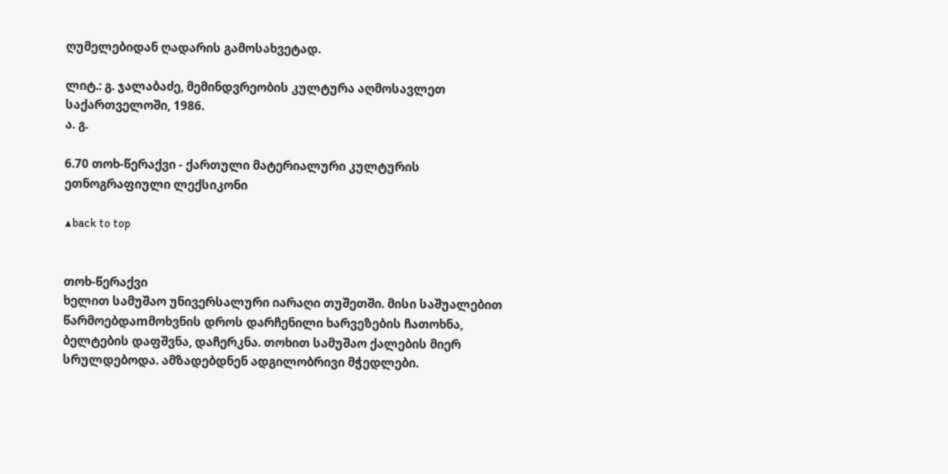ღუმელებიდან ღადარის გამოსახვეტად.

ლიტ.: გ. ჯალაბაძე, მემინდვრეობის კულტურა აღმოსავლეთ საქართველოში, 1986.
ა. გ.

6.70 თოხ-წერაქვი - ქართული მატერიალური კულტურის ეთნოგრაფიული ლექსიკონი

▲back to top


თოხ-წერაქვი
ხელით სამუშაო უნივერსალური იარაღი თუშეთში. მისი საშუალებით წარმოებდაmმოხვნის დროს დარჩენილი ხარვეზების ჩათოხნა, ბელტების დაფშვნა, დაჩერკნა. თოხით სამუშაო ქალების მიერ სრულდებოდა. ამზადებდნენ ადგილობრივი მჭედლები.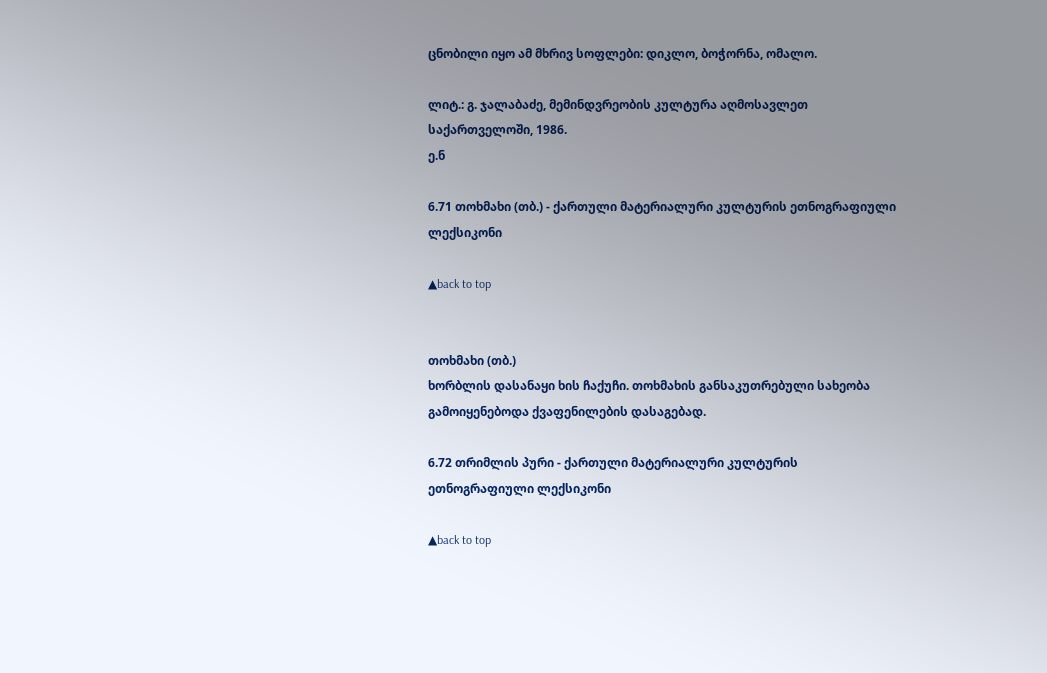ცნობილი იყო ამ მხრივ სოფლები: დიკლო, ბოჭორნა, ომალო.

ლიტ.: გ. ჯალაბაძე, მემინდვრეობის კულტურა აღმოსავლეთ საქართველოში, 1986.
ე.ნ

6.71 თოხმახი (თბ.) - ქართული მატერიალური კულტურის ეთნოგრაფიული ლექსიკონი

▲back to top


თოხმახი (თბ.)
ხორბლის დასანაყი ხის ჩაქუჩი. თოხმახის განსაკუთრებული სახეობა გამოიყენებოდა ქვაფენილების დასაგებად.

6.72 თრიმლის პური - ქართული მატერიალური კულტურის ეთნოგრაფიული ლექსიკონი

▲back to top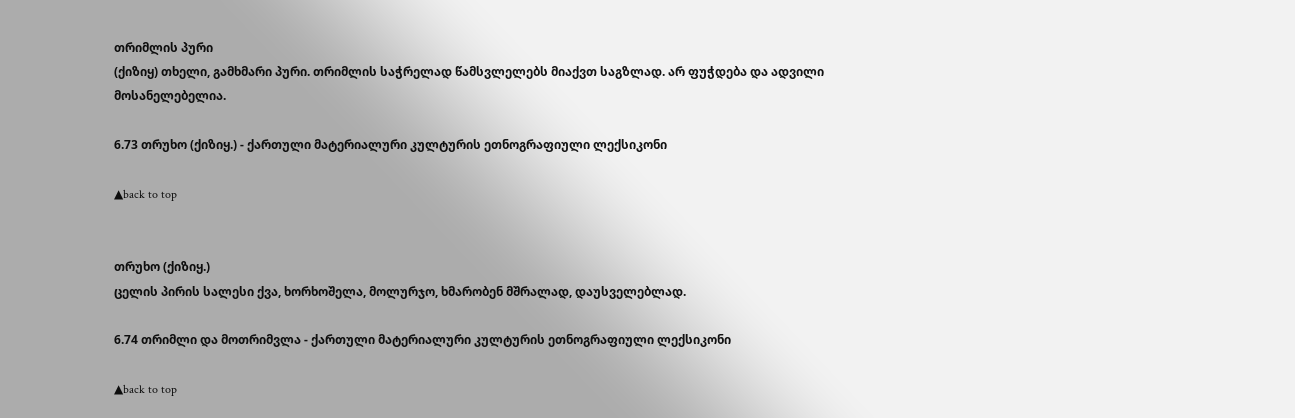თრიმლის პური
(ქიზიყ) თხელი, გამხმარი პური. თრიმლის საჭრელად წამსვლელებს მიაქვთ საგზლად. არ ფუჭდება და ადვილი მოსანელებელია.

6.73 თრუხო (ქიზიყ.) - ქართული მატერიალური კულტურის ეთნოგრაფიული ლექსიკონი

▲back to top


თრუხო (ქიზიყ.)
ცელის პირის სალესი ქვა, ხორხოშელა, მოლურჯო, ხმარობენ მშრალად, დაუსველებლად.

6.74 თრიმლი და მოთრიმვლა - ქართული მატერიალური კულტურის ეთნოგრაფიული ლექსიკონი

▲back to top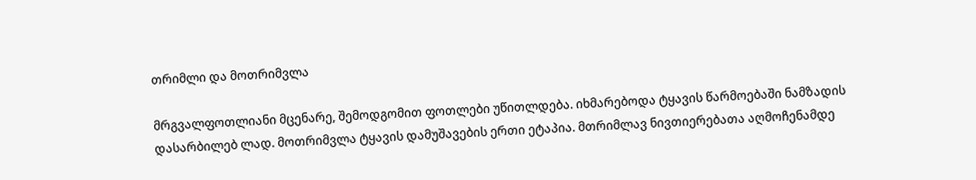თრიმლი და მოთრიმვლა

მრგვალფოთლიანი მცენარე, შემოდგომით ფოთლები უწითლდება. იხმარებოდა ტყავის წარმოებაში ნამზადის დასარბილებ ლად. მოთრიმვლა ტყავის დამუშავების ერთი ეტაპია. მთრიმლავ ნივთიერებათა აღმოჩენამდე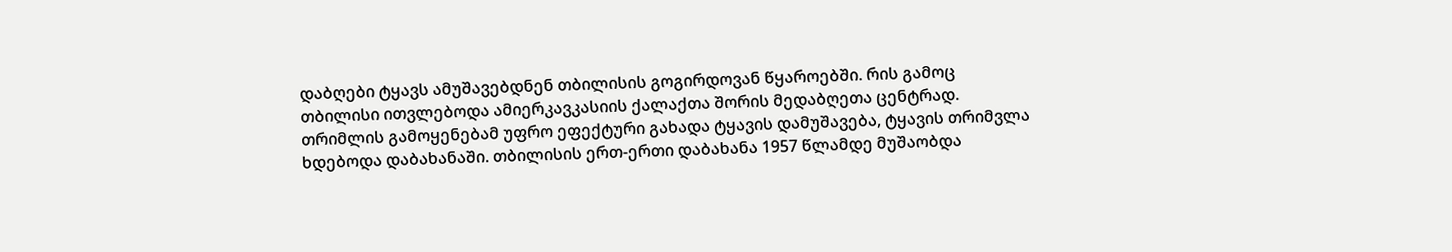დაბღები ტყავს ამუშავებდნენ თბილისის გოგირდოვან წყაროებში. რის გამოც თბილისი ითვლებოდა ამიერკავკასიის ქალაქთა შორის მედაბღეთა ცენტრად. თრიმლის გამოყენებამ უფრო ეფექტური გახადა ტყავის დამუშავება, ტყავის თრიმვლა ხდებოდა დაბახანაში. თბილისის ერთ-ერთი დაბახანა 1957 წლამდე მუშაობდა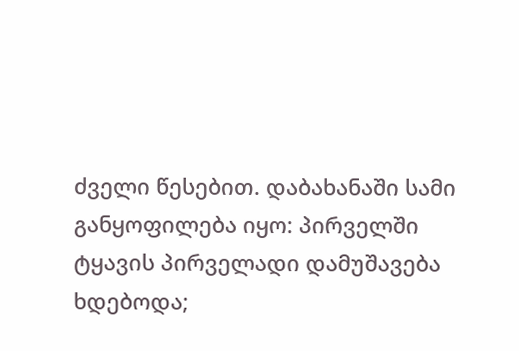ძველი წესებით. დაბახანაში სამი განყოფილება იყო: პირველში ტყავის პირველადი დამუშავება ხდებოდა;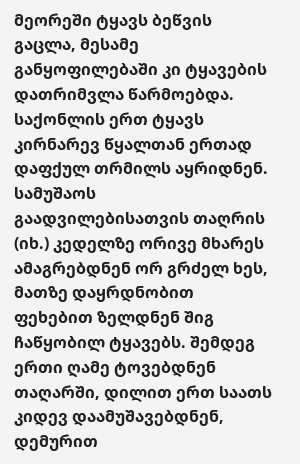მეორეში ტყავს ბეწვის გაცლა, მესამე განყოფილებაში კი ტყავების დათრიმვლა წარმოებდა. საქონლის ერთ ტყავს კირნარევ წყალთან ერთად დაფქულ თრმილს აყრიდნენ. სამუშაოს გაადვილებისათვის თაღრის (იხ.) კედელზე ორივე მხარეს ამაგრებდნენ ორ გრძელ ხეს, მათზე დაყრდნობით ფეხებით ზელდნენ შიგ ჩაწყობილ ტყავებს. შემდეგ ერთი ღამე ტოვებდნენ თაღარში, დილით ერთ საათს კიდევ დაამუშავებდნენ, დემურით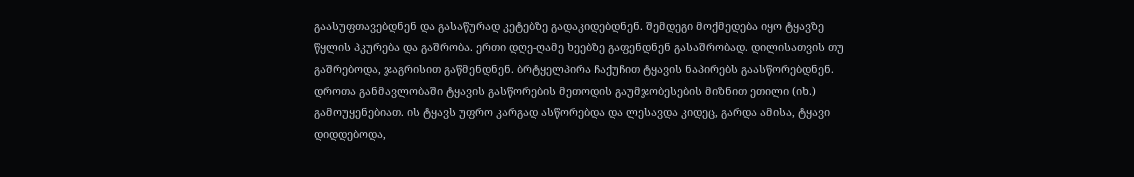გაასუფთავებდნენ და გასაწურად კეტებზე გადაკიდებდნენ. შემდეგი მოქმედება იყო ტყავზე წყლის პკურება და გაშრობა. ერთი დღე-ღამე ხეებზე გაფენდნენ გასაშრობად. დილისათვის თუ გაშრებოდა, ჯაგრისით გაწმენდნენ. ბრტყელპირა ჩაქუჩით ტყავის ნაპირებს გაასწორებდნენ. დროთა განმავლობაში ტყავის გასწორების მეთოდის გაუმჯობესების მიზნით ეთილი (იხ.) გამოუყენებიათ. ის ტყავს უფრო კარგად ასწორებდა და ლესავდა კიდეც, გარდა ამისა, ტყავი დიდდებოდა,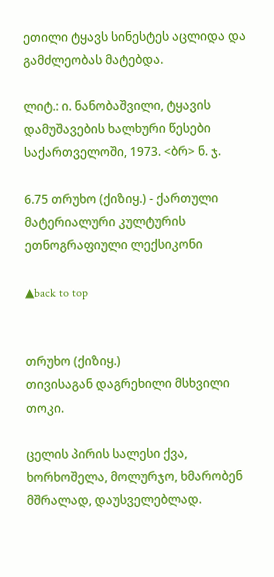ეთილი ტყავს სინესტეს აცლიდა და გამძლეობას მატებდა.

ლიტ.: ი. ნანობაშვილი, ტყავის დამუშავების ხალხური წესები საქართველოში, 1973. <ბრ> ნ. ჯ.

6.75 თრუხო (ქიზიყ.) - ქართული მატერიალური კულტურის ეთნოგრაფიული ლექსიკონი

▲back to top


თრუხო (ქიზიყ.)
თივისაგან დაგრეხილი მსხვილი თოკი.

ცელის პირის სალესი ქვა, ხორხოშელა, მოლურჯო, ხმარობენ მშრალად, დაუსველებლად.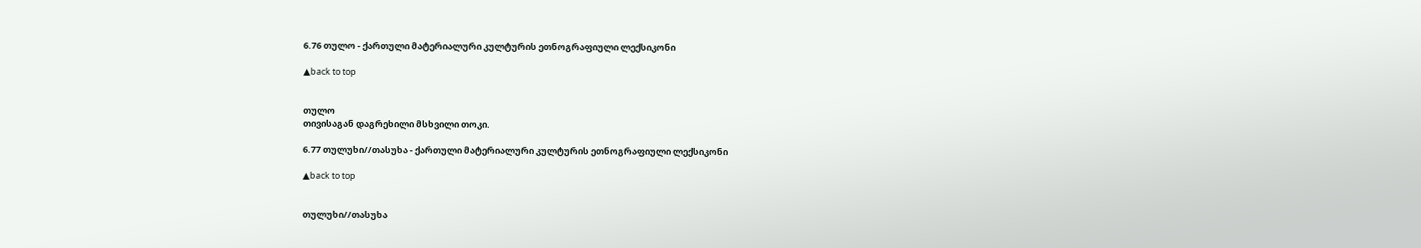6.76 თულო - ქართული მატერიალური კულტურის ეთნოგრაფიული ლექსიკონი

▲back to top


თულო
თივისაგან დაგრეხილი მსხვილი თოკი.

6.77 თულუხი//თასუხა - ქართული მატერიალური კულტურის ეთნოგრაფიული ლექსიკონი

▲back to top


თულუხი//თასუხა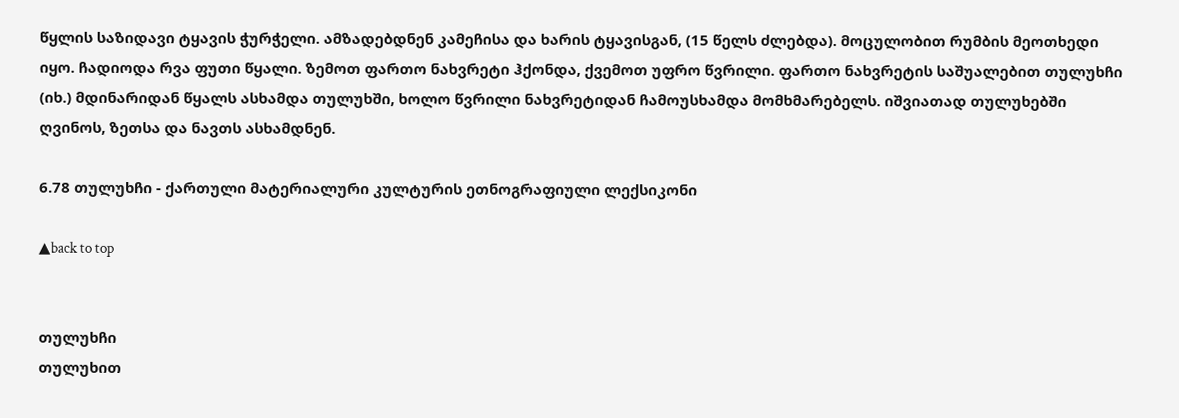წყლის საზიდავი ტყავის ჭურჭელი. ამზადებდნენ კამეჩისა და ხარის ტყავისგან, (15 წელს ძლებდა). მოცულობით რუმბის მეოთხედი იყო. ჩადიოდა რვა ფუთი წყალი. ზემოთ ფართო ნახვრეტი ჰქონდა, ქვემოთ უფრო წვრილი. ფართო ნახვრეტის საშუალებით თულუხჩი (იხ.) მდინარიდან წყალს ასხამდა თულუხში, ხოლო წვრილი ნახვრეტიდან ჩამოუსხამდა მომხმარებელს. იშვიათად თულუხებში ღვინოს, ზეთსა და ნავთს ასხამდნენ.

6.78 თულუხჩი - ქართული მატერიალური კულტურის ეთნოგრაფიული ლექსიკონი

▲back to top


თულუხჩი
თულუხით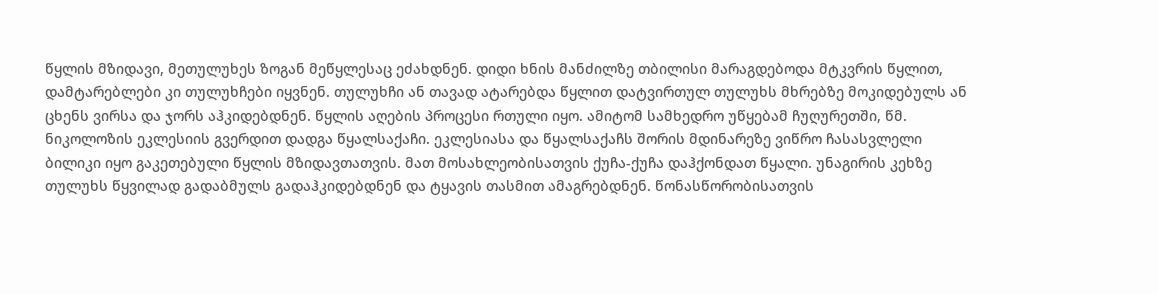წყლის მზიდავი, მეთულუხეს ზოგან მეწყლესაც ეძახდნენ. დიდი ხნის მანძილზე თბილისი მარაგდებოდა მტკვრის წყლით, დამტარებლები კი თულუხჩები იყვნენ. თულუხჩი ან თავად ატარებდა წყლით დატვირთულ თულუხს მხრებზე მოკიდებულს ან ცხენს ვირსა და ჯორს აჰკიდებდნენ. წყლის აღების პროცესი რთული იყო. ამიტომ სამხედრო უწყებამ ჩუღურეთში, წმ. ნიკოლოზის ეკლესიის გვერდით დადგა წყალსაქაჩი. ეკლესიასა და წყალსაქაჩს შორის მდინარეზე ვიწრო ჩასასვლელი ბილიკი იყო გაკეთებული წყლის მზიდავთათვის. მათ მოსახლეობისათვის ქუჩა-ქუჩა დაჰქონდათ წყალი. უნაგირის კეხზე თულუხს წყვილად გადაბმულს გადაჰკიდებდნენ და ტყავის თასმით ამაგრებდნენ. წონასწორობისათვის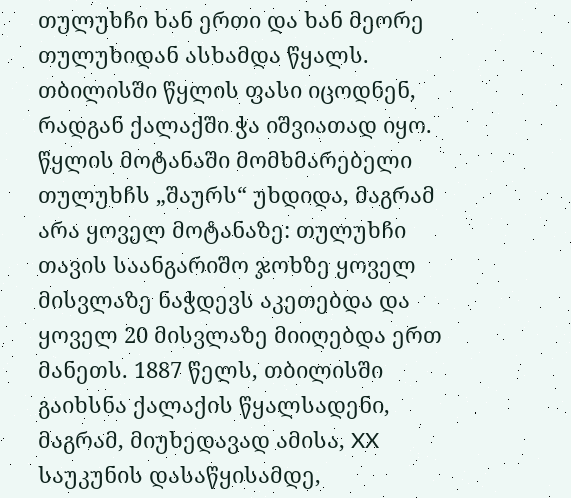თულუხჩი ხან ერთი და ხან მეორე თულუხიდან ასხამდა წყალს. თბილისში წყლის ფასი იცოდნენ, რადგან ქალაქში ჭა იშვიათად იყო. წყლის მოტანაში მომხმარებელი თულუხჩს „შაურს“ უხდიდა, მაგრამ არა ყოველ მოტანაზე: თულუხჩი თავის საანგარიშო ჯოხზე ყოველ მისვლაზე ნაჭდევს აკეთებდა და ყოველ 20 მისვლაზე მიიღებდა ერთ მანეთს. 1887 წელს, თბილისში გაიხსნა ქალაქის წყალსადენი, მაგრამ, მიუხედავად ამისა, XX საუკუნის დასაწყისამდე,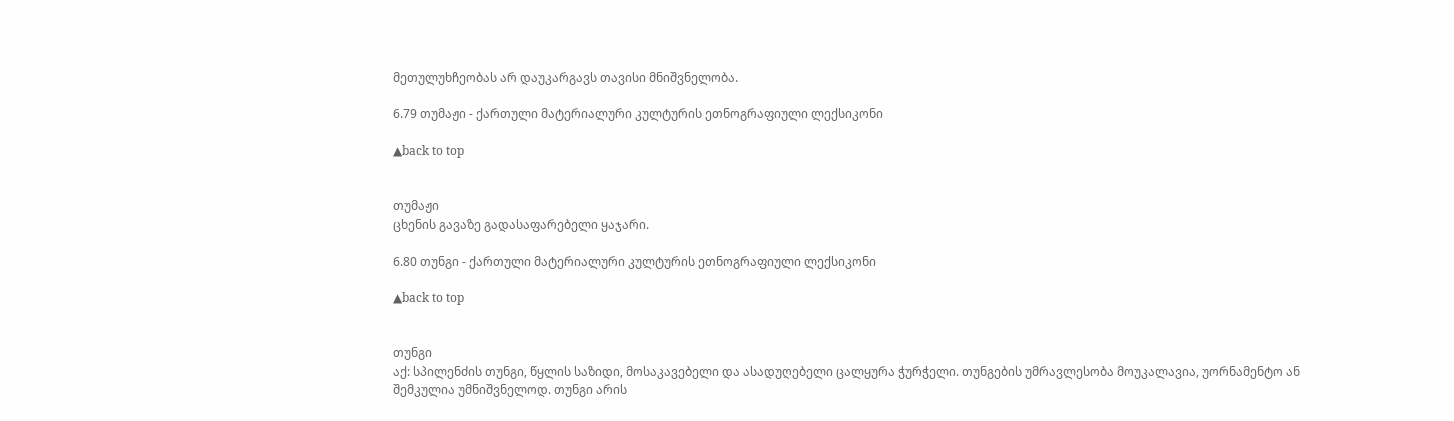მეთულუხჩეობას არ დაუკარგავს თავისი მნიშვნელობა.

6.79 თუმაჟი - ქართული მატერიალური კულტურის ეთნოგრაფიული ლექსიკონი

▲back to top


თუმაჟი
ცხენის გავაზე გადასაფარებელი ყაჯარი.

6.80 თუნგი - ქართული მატერიალური კულტურის ეთნოგრაფიული ლექსიკონი

▲back to top


თუნგი
აქ: სპილენძის თუნგი, წყლის საზიდი, მოსაკავებელი და ასადუღებელი ცალყურა ჭურჭელი. თუნგების უმრავლესობა მოუკალავია, უორნამენტო ან შემკულია უმნიშვნელოდ. თუნგი არის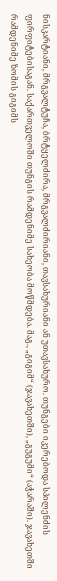ნისკარტიანი, მრგვალტუჩა, ბრტყელძირა, მრგვალძირიანი, თავსახურიანი ან უთავსახურო. თუნგები იკერებოდა სპილენძის ფირფიტებისაგან. საქართველოში თუნგის რამდენიმე სახეობა მოწმდება. მაგ., „გიგიმ“ (ჯავახეთში), „გუგუმი“ (აჭარაში). ჯავახეთში რამდენიმე ზომის გიგიმს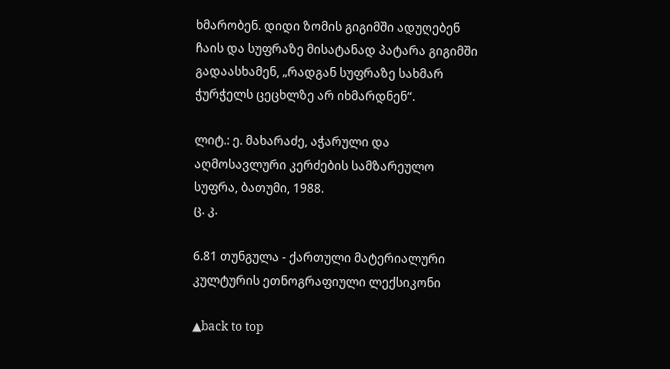ხმარობენ. დიდი ზომის გიგიმში ადუღებენ ჩაის და სუფრაზე მისატანად პატარა გიგიმში გადაასხამენ, „რადგან სუფრაზე სახმარ ჭურჭელს ცეცხლზე არ იხმარდნენ“.

ლიტ.: ე. მახარაძე, აჭარული და აღმოსავლური კერძების სამზარეულო სუფრა, ბათუმი, 1988.
ც. კ.

6.81 თუნგულა - ქართული მატერიალური კულტურის ეთნოგრაფიული ლექსიკონი

▲back to top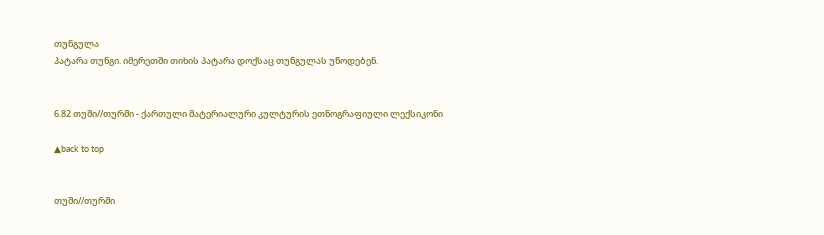თუნგულა
პატარა თუნგი. იმერეთში თიხის პატარა დოქსაც თუნგულას უწოდებენ.


6.82 თუში//თურში - ქართული მატერიალური კულტურის ეთნოგრაფიული ლექსიკონი

▲back to top


თუში//თურში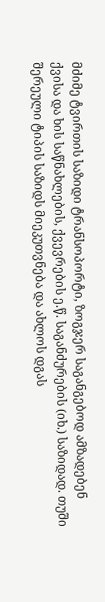მძიმე ტვირთის საზიდი ტრანსოპორტი, ზოგჯერ საგანგებოდ ამზადებენ ქვისა და ხის საწნახლების, ქვევრების ე.წ. საგანძურების (იხ.) საზიდად. თუში შერეული ტიპის საზიდს მიეკუთვნება და ახლოს დგას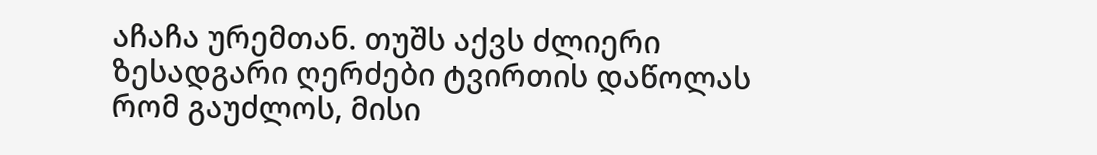აჩაჩა ურემთან. თუშს აქვს ძლიერი ზესადგარი ღერძები ტვირთის დაწოლას რომ გაუძლოს, მისი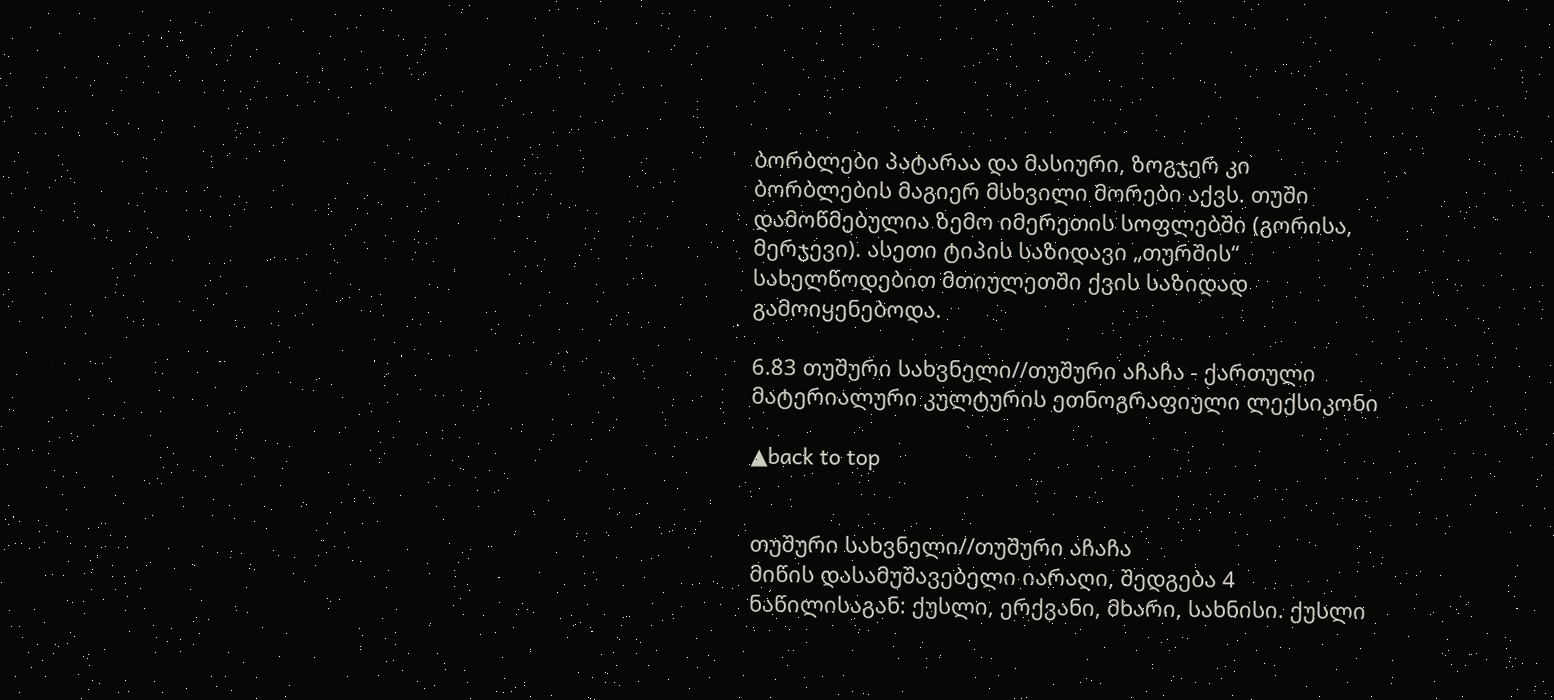ბორბლები პატარაა და მასიური, ზოგჯერ კი ბორბლების მაგიერ მსხვილი მორები აქვს. თუში დამოწმებულია ზემო იმერეთის სოფლებში (გორისა, მერჯევი). ასეთი ტიპის საზიდავი „თურშის“ სახელწოდებით მთიულეთში ქვის საზიდად გამოიყენებოდა.

6.83 თუშური სახვნელი//თუშური აჩაჩა - ქართული მატერიალური კულტურის ეთნოგრაფიული ლექსიკონი

▲back to top


თუშური სახვნელი//თუშური აჩაჩა
მიწის დასამუშავებელი იარაღი, შედგება 4 ნაწილისაგან: ქუსლი, ერქვანი, მხარი, სახნისი. ქუსლი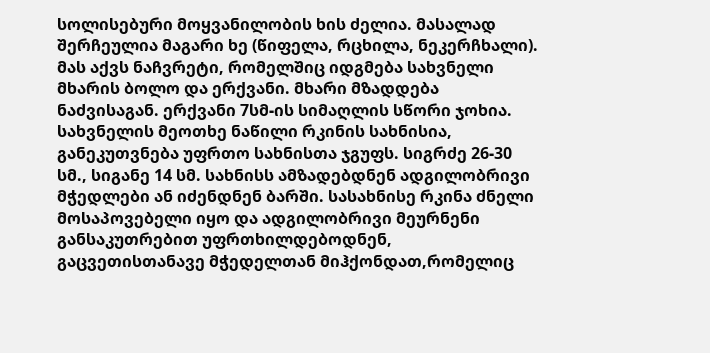სოლისებური მოყვანილობის ხის ძელია. მასალად შერჩეულია მაგარი ხე (წიფელა, რცხილა, ნეკერჩხალი). მას აქვს ნაჩვრეტი, რომელშიც იდგმება სახვნელი მხარის ბოლო და ერქვანი. მხარი მზადდება ნაძვისაგან. ერქვანი 7სმ-ის სიმაღლის სწორი ჯოხია. სახვნელის მეოთხე ნაწილი რკინის სახნისია, განეკუთვნება უფრთო სახნისთა ჯგუფს. სიგრძე 26-30 სმ., სიგანე 14 სმ. სახნისს ამზადებდნენ ადგილობრივი მჭედლები ან იძენდნენ ბარში. სასახნისე რკინა ძნელი მოსაპოვებელი იყო და ადგილობრივი მეურნენი განსაკუთრებით უფრთხილდებოდნენ, გაცვეთისთანავე მჭედელთან მიჰქონდათ,რომელიც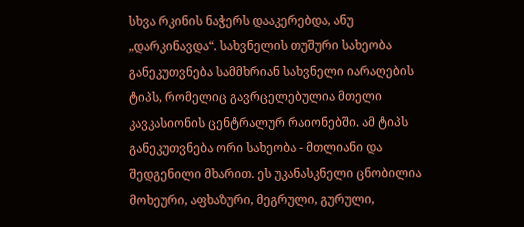სხვა რკინის ნაჭერს დააკერებდა, ანუ „დარკინავდა“. სახვნელის თუშური სახეობა განეკუთვნება სამმხრიან სახვნელი იარაღების ტიპს, რომელიც გავრცელებულია მთელი კავკასიონის ცენტრალურ რაიონებში. ამ ტიპს განეკუთვნება ორი სახეობა - მთლიანი და შედგენილი მხარით. ეს უკანასკნელი ცნობილია მოხეური, აფხაზური, მეგრული, გურული,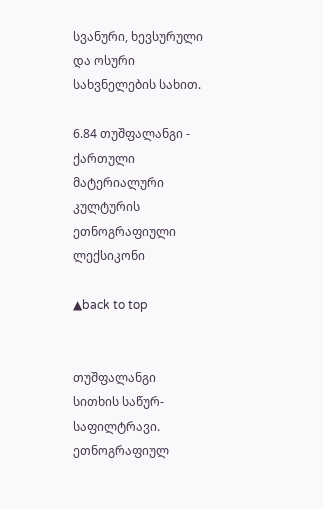სვანური, ხევსურული და ოსური სახვნელების სახით.

6.84 თუშფალანგი - ქართული მატერიალური კულტურის ეთნოგრაფიული ლექსიკონი

▲back to top


თუშფალანგი
სითხის საწურ-საფილტრავი. ეთნოგრაფიულ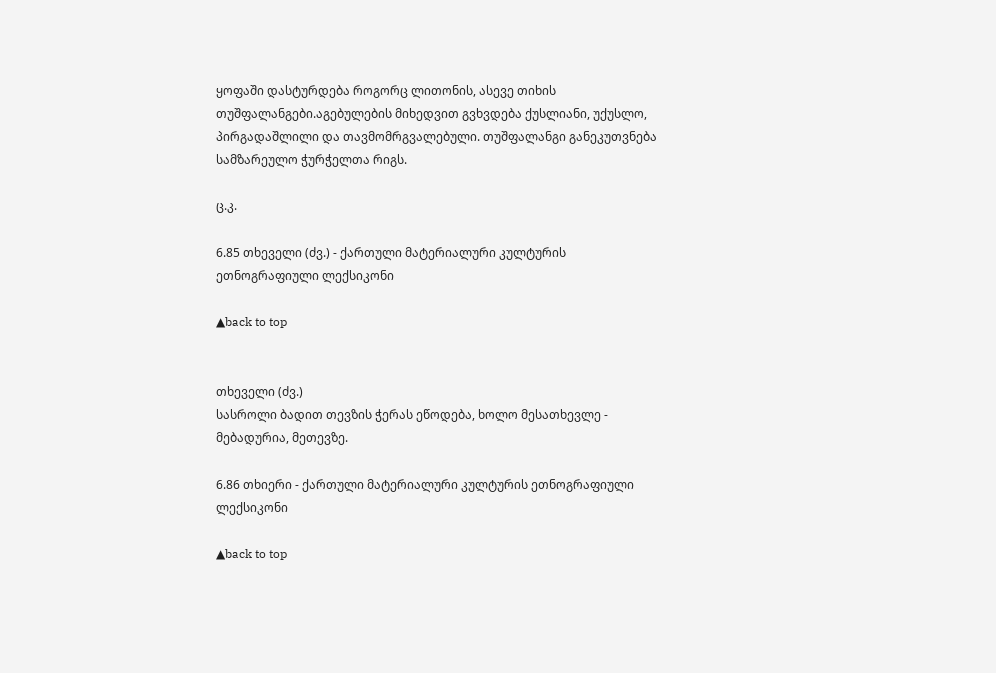ყოფაში დასტურდება როგორც ლითონის, ასევე თიხის თუშფალანგები.აგებულების მიხედვით გვხვდება ქუსლიანი, უქუსლო, პირგადაშლილი და თავმომრგვალებული. თუშფალანგი განეკუთვნება სამზარეულო ჭურჭელთა რიგს.

ც.კ.

6.85 თხეველი (ძვ.) - ქართული მატერიალური კულტურის ეთნოგრაფიული ლექსიკონი

▲back to top


თხეველი (ძვ.)
სასროლი ბადით თევზის ჭერას ეწოდება, ხოლო მესათხევლე - მებადურია, მეთევზე.

6.86 თხიერი - ქართული მატერიალური კულტურის ეთნოგრაფიული ლექსიკონი

▲back to top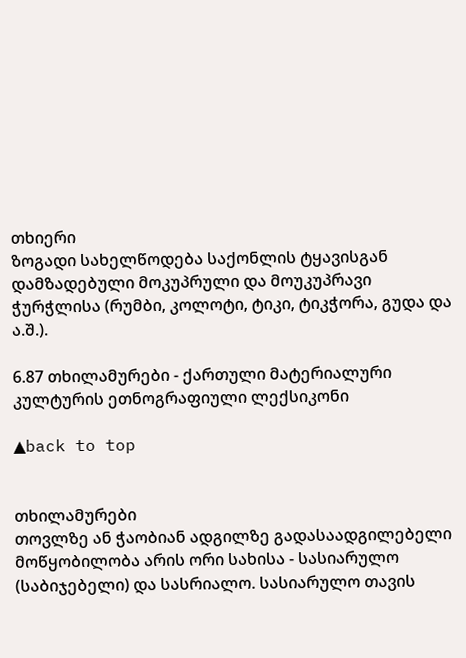თხიერი
ზოგადი სახელწოდება საქონლის ტყავისგან დამზადებული მოკუპრული და მოუკუპრავი ჭურჭლისა (რუმბი, კოლოტი, ტიკი, ტიკჭორა, გუდა და ა.შ.).

6.87 თხილამურები - ქართული მატერიალური კულტურის ეთნოგრაფიული ლექსიკონი

▲back to top


თხილამურები
თოვლზე ან ჭაობიან ადგილზე გადასაადგილებელი მოწყობილობა არის ორი სახისა - სასიარულო (საბიჯებელი) და სასრიალო. სასიარულო თავის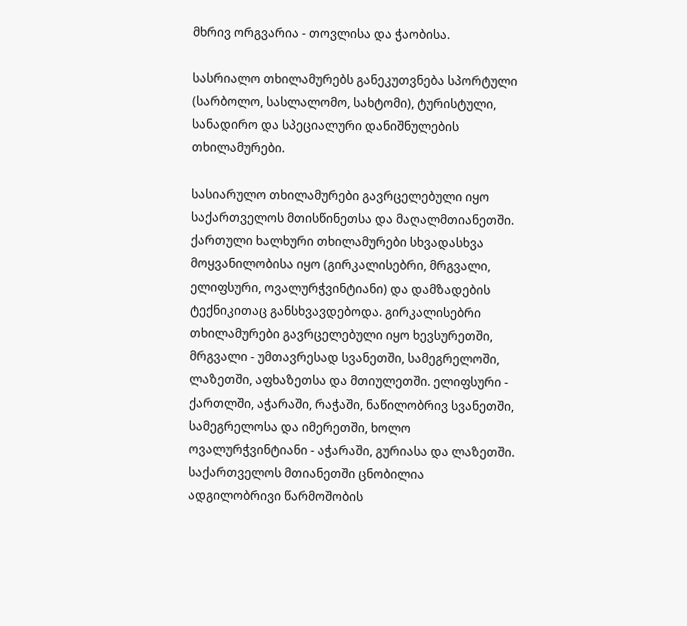მხრივ ორგვარია - თოვლისა და ჭაობისა.

სასრიალო თხილამურებს განეკუთვნება სპორტული (სარბოლო, სასლალომო, სახტომი), ტურისტული, სანადირო და სპეციალური დანიშნულების თხილამურები.

სასიარულო თხილამურები გავრცელებული იყო საქართველოს მთისწინეთსა და მაღალმთიანეთში. ქართული ხალხური თხილამურები სხვადასხვა მოყვანილობისა იყო (გირკალისებრი, მრგვალი, ელიფსური, ოვალურჭვინტიანი) და დამზადების ტექნიკითაც განსხვავდებოდა. გირკალისებრი თხილამურები გავრცელებული იყო ხევსურეთში, მრგვალი - უმთავრესად სვანეთში, სამეგრელოში, ლაზეთში, აფხაზეთსა და მთიულეთში. ელიფსური - ქართლში, აჭარაში, რაჭაში, ნაწილობრივ სვანეთში, სამეგრელოსა და იმერეთში, ხოლო ოვალურჭვინტიანი - აჭარაში, გურიასა და ლაზეთში. საქართველოს მთიანეთში ცნობილია ადგილობრივი წარმოშობის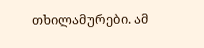თხილამურები. ამ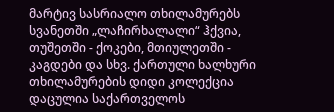მარტივ სასრიალო თხილამურებს სვანეთში „ლაჩირხალალი“ ჰქვია, თუშეთში - ქოკები, მთიულეთში - კაგდები და სხვ. ქართული ხალხური თხილამურების დიდი კოლექცია დაცულია საქართველოს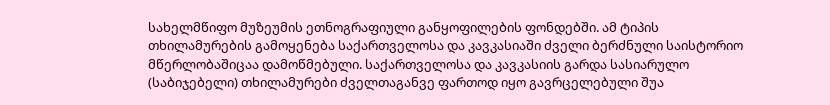სახელმწიფო მუზეუმის ეთნოგრაფიული განყოფილების ფონდებში. ამ ტიპის თხილამურების გამოყენება საქართველოსა და კავკასიაში ძველი ბერძნული საისტორიო მწერლობაშიცაა დამოწმებული. საქართველოსა და კავკასიის გარდა სასიარულო (საბიჯებელი) თხილამურები ძველთაგანვე ფართოდ იყო გავრცელებული შუა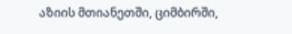აზიის მთიანეთში, ციმბირში,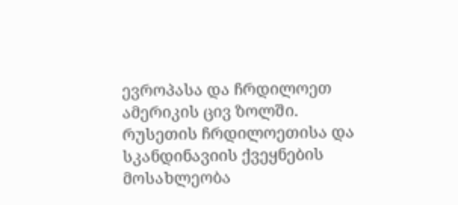ევროპასა და ჩრდილოეთ ამერიკის ცივ ზოლში. რუსეთის ჩრდილოეთისა და სკანდინავიის ქვეყნების მოსახლეობა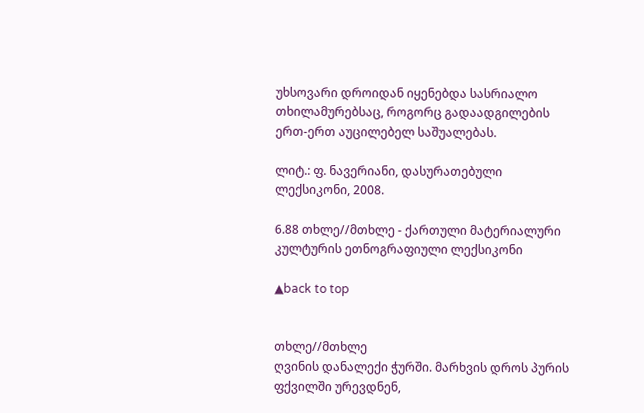უხსოვარი დროიდან იყენებდა სასრიალო თხილამურებსაც, როგორც გადაადგილების ერთ-ერთ აუცილებელ საშუალებას.

ლიტ.: ფ. ნავერიანი, დასურათებული ლექსიკონი, 2008.

6.88 თხლე//მთხლე - ქართული მატერიალური კულტურის ეთნოგრაფიული ლექსიკონი

▲back to top


თხლე//მთხლე
ღვინის დანალექი ჭურში. მარხვის დროს პურის ფქვილში ურევდნენ,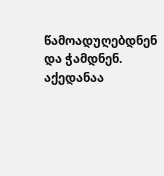წამოადუღებდნენ და ჭამდნენ. აქედანაა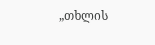„თხლის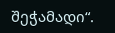შეჭამადი“.